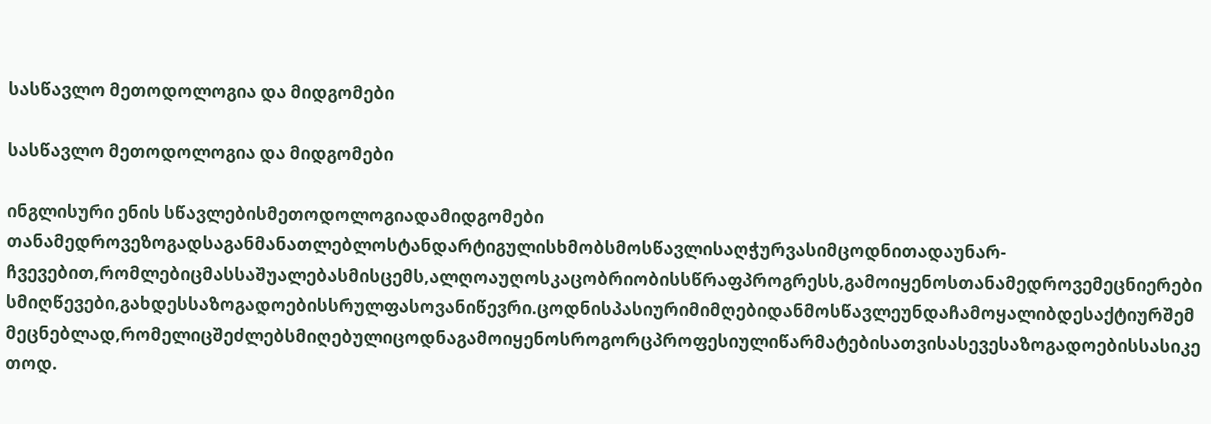სასწავლო მეთოდოლოგია და მიდგომები

სასწავლო მეთოდოლოგია და მიდგომები

ინგლისური ენის სწავლებისმეთოდოლოგიადამიდგომები
თანამედროვეზოგადსაგანმანათლებლოსტანდარტიგულისხმობსმოსწავლისაღჭურვასიმცოდნითადაუნარ-ჩვევებით,რომლებიცმასსაშუალებასმისცემს,ალღოაუღოსკაცობრიობისსწრაფპროგრესს,გამოიყენოსთანამედროვემეცნიერებისმიღწევები,გახდესსაზოგადოებისსრულფასოვანიწევრი.ცოდნისპასიურიმიმღებიდანმოსწავლეუნდაჩამოყალიბდესაქტიურშემმეცნებლად,რომელიცშეძლებსმიღებულიცოდნაგამოიყენოსროგორცპროფესიულიწარმატებისათვისასევესაზოგადოებისსასიკეთოდ.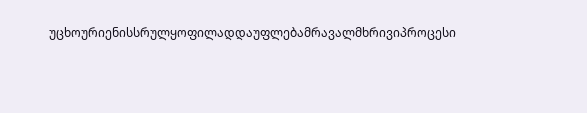უცხოურიენისსრულყოფილადდაუფლებამრავალმხრივიპროცესი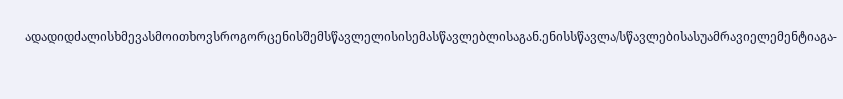ადადიდძალისხმევასმოითხოვსროგორცენისშემსწავლელისისემასწავლებლისაგან.ენისსწავლა/სწავლებისასუამრავიელემენტიაგა-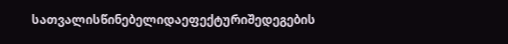სათვალისწინებელიდაეფექტურიშედეგების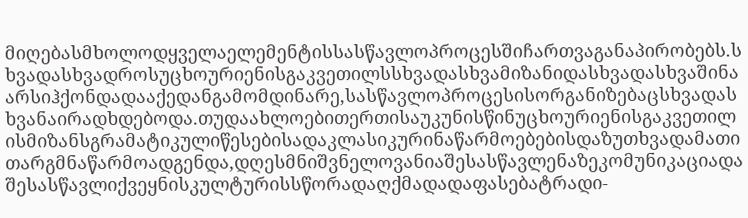მიღებასმხოლოდყველაელემენტისსასწავლოპროცესშიჩართვაგანაპირობებს.სხვადასხვადროსუცხოურიენისგაკვეთილსსხვადასხვამიზანიდასხვადასხვაშინაარსიჰქონდადააქედანგამომდინარე,სასწავლოპროცესისორგანიზებაცსხვადასხვანაირადხდებოდა.თუდაახლოებითერთისაუკუნისწინუცხოურიენისგაკვეთილისმიზანსგრამატიკულიწესებისადაკლასიკურინაწარმოებებისდაზუთხვადამათითარგმნაწარმოადგენდა,დღესმნიშვნელოვანიაშესასწავლენაზეკომუნიკაციადაშესასწავლიქვეყნისკულტურისსწორადაღქმადადაფასებატრადი-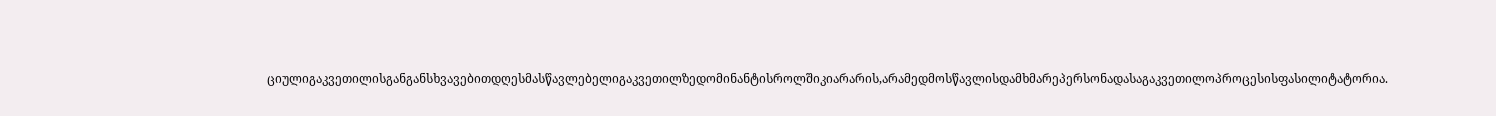ციულიგაკვეთილისგანგანსხვავებითდღესმასწავლებელიგაკვეთილზედომინანტისროლშიკიარარის,არამედმოსწავლისდამხმარეპერსონადასაგაკვეთილოპროცესისფასილიტატორია.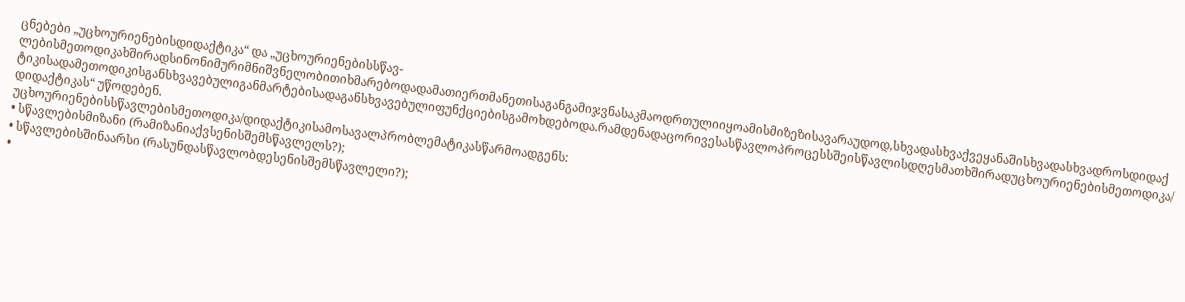ცნებები „უცხოურიენებისდიდაქტიკა“ და „უცხოურიენებისსწავ-ლებისმეთოდიკახშირადსინონიმურიმნიშვნელობითიხმარებოდადამათიერთმანეთისაგანგამიჯვნასაკმაოდრთულიიყოამისმიზეზისავარაუდოდ,სხვადასხვაქვეყანაშისხვადასხვადროსდიდაქტიკისადამეთოდიკისგანსხვავებულიგანმარტებისადაგანსხვავებულიფუნქციებისგამოხდებოდა.რამდენადაცორივესასწავლოპროცესსშეისწავლისდღესმათხშირადუცხოურიენებისმეთოდიკა/დიდაქტიკას“ უწოდებენ.
უცხოურიენებისსწავლებისმეთოდიკა/დიდაქტიკისამოსავალპრობლემატიკასწარმოადგენს:
• სწავლებისმიზანი (რამიზანიაქვსენისშემსწავლელს?);
• სწავლებისშინაარსი (რასუნდასწავლობდესენისშემსწავლელი?);
•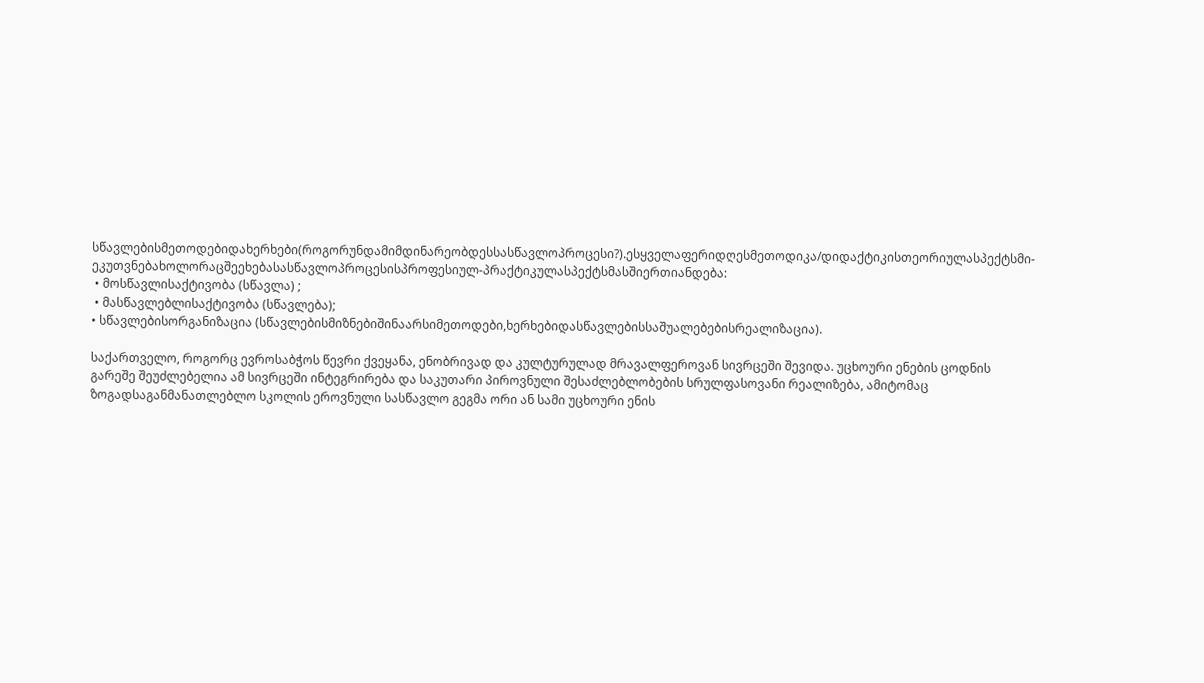სწავლებისმეთოდებიდახერხები(როგორუნდამიმდინარეობდესსასწავლოპროცესი?).ესყველაფერიდღესმეთოდიკა/დიდაქტიკისთეორიულასპექტსმი-ეკუთვნებახოლორაცშეეხებასასწავლოპროცესისპროფესიულ-პრაქტიკულასპექტსმასშიერთიანდება:
 • მოსწავლისაქტივობა (სწავლა) ;
 • მასწავლებლისაქტივობა (სწავლება);
• სწავლებისორგანიზაცია (სწავლებისმიზნებიშინაარსიმეთოდები,ხერხებიდასწავლებისსაშუალებებისრეალიზაცია).

საქართველო, როგორც ევროსაბჭოს წევრი ქვეყანა, ენობრივად და კულტურულად მრავალფეროვან სივრცეში შევიდა. უცხოური ენების ცოდნის გარეშე შეუძლებელია ამ სივრცეში ინტეგრირება და საკუთარი პიროვნული შესაძლებლობების სრულფასოვანი რეალიზება, ამიტომაც ზოგადსაგანმანათლებლო სკოლის ეროვნული სასწავლო გეგმა ორი ან სამი უცხოური ენის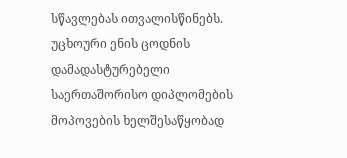სწავლებას ითვალისწინებს.
უცხოური ენის ცოდნის დამადასტურებელი საერთაშორისო დიპლომების მოპოვების ხელშესაწყობად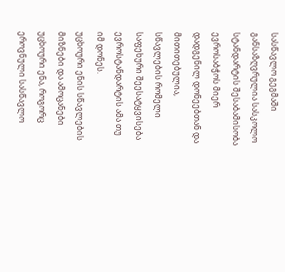სასწავლო გეგმაში განსაზღვრულია სასკოლო სტანდარტის შესაბამისობა ევროსაბჭოს მიერ დადგენილ დონეებთან და მითითებულია, სწავლების რომელი საფეხური შეესატყვისება ევროსტანდარტის ამა თუ იმ დონეს.
უცხოური ენის სწავლების მიზნები და ამოცანები
უცხოური ენა, როგორც ეროვნული სასწავლო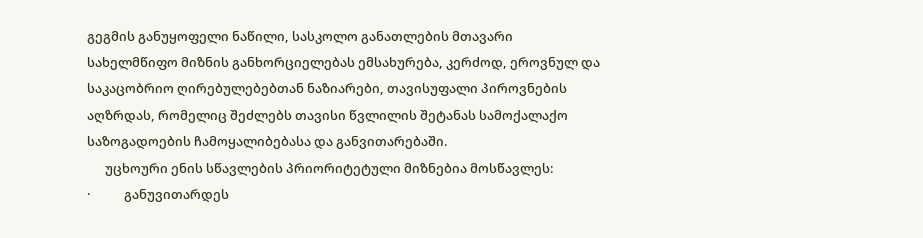გეგმის განუყოფელი ნაწილი, სასკოლო განათლების მთავარი სახელმწიფო მიზნის განხორციელებას ემსახურება, კერძოდ, ეროვნულ და საკაცობრიო ღირებულებებთან ნაზიარები, თავისუფალი პიროვნების აღზრდას, რომელიც შეძლებს თავისი წვლილის შეტანას სამოქალაქო საზოგადოების ჩამოყალიბებასა და განვითარებაში.
      უცხოური ენის სწავლების პრიორიტეტული მიზნებია მოსწავლეს:
·           განუვითარდეს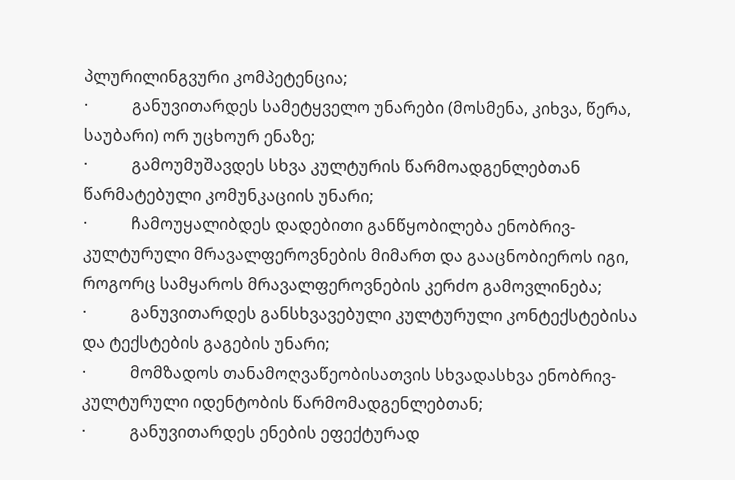პლურილინგვური კომპეტენცია;
·           განუვითარდეს სამეტყველო უნარები (მოსმენა, კიხვა, წერა, საუბარი) ორ უცხოურ ენაზე;
·           გამოუმუშავდეს სხვა კულტურის წარმოადგენლებთან წარმატებული კომუნკაციის უნარი;
·           ჩამოუყალიბდეს დადებითი განწყობილება ენობრივ-კულტურული მრავალფეროვნების მიმართ და გააცნობიეროს იგი, როგორც სამყაროს მრავალფეროვნების კერძო გამოვლინება;
·           განუვითარდეს განსხვავებული კულტურული კონტექსტებისა და ტექსტების გაგების უნარი;
·           მომზადოს თანამოღვაწეობისათვის სხვადასხვა ენობრივ-კულტურული იდენტობის წარმომადგენლებთან;
·           განუვითარდეს ენების ეფექტურად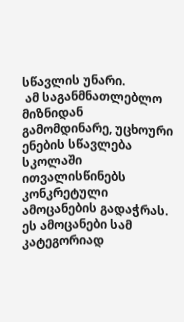სწავლის უნარი.
 ამ საგანმნათლებლო მიზნიდან გამომდინარე, უცხოური ენების სწავლება სკოლაში ითვალისწინებს კონკრეტული ამოცანების გადაჭრას. ეს ამოცანები სამ კატეგორიად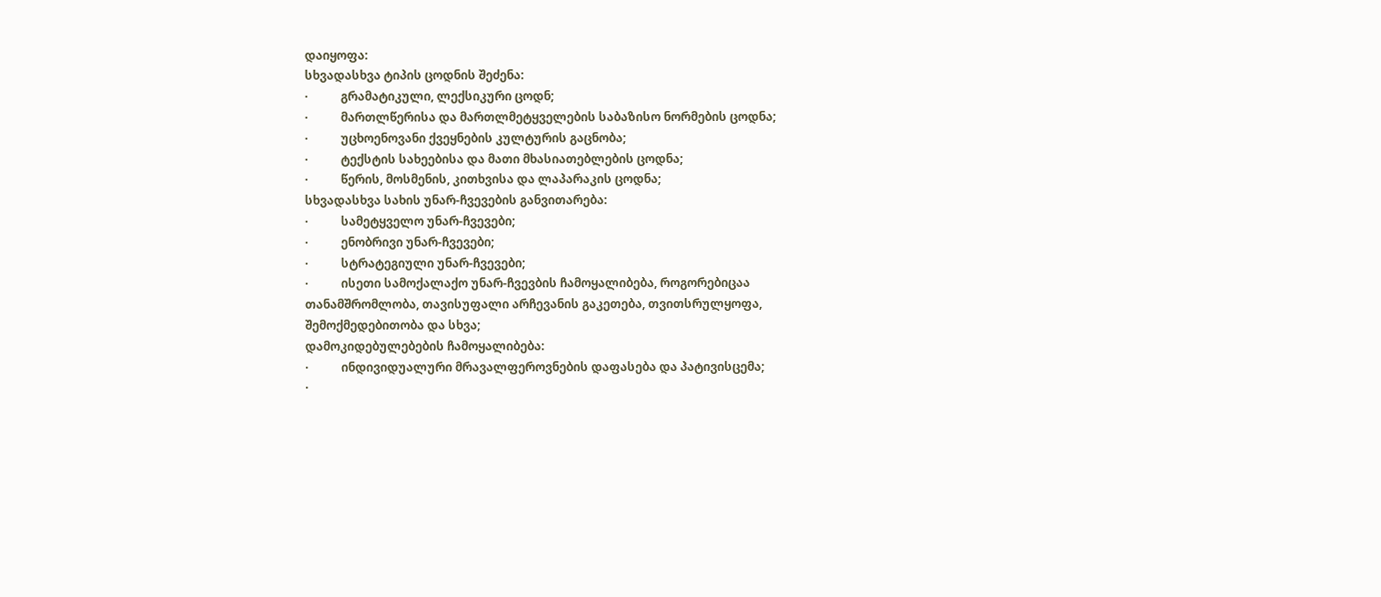დაიყოფა:
სხვადასხვა ტიპის ცოდნის შეძენა:
·           გრამატიკული, ლექსიკური ცოდნ;
·           მართლწერისა და მართლმეტყველების საბაზისო ნორმების ცოდნა;
·           უცხოენოვანი ქვეყნების კულტურის გაცნობა;
·           ტექსტის სახეებისა და მათი მხასიათებლების ცოდნა;
·           წერის, მოსმენის, კითხვისა და ლაპარაკის ცოდნა;
სხვადასხვა სახის უნარ-ჩვევების განვითარება:
·           სამეტყველო უნარ-ჩვევები;
·           ენობრივი უნარ-ჩვევები;
·           სტრატეგიული უნარ-ჩვევები;
·           ისეთი სამოქალაქო უნარ-ჩვევბის ჩამოყალიბება, როგორებიცაა თანამშრომლობა, თავისუფალი არჩევანის გაკეთება, თვითსრულყოფა, შემოქმედებითობა და სხვა;
დამოკიდებულებების ჩამოყალიბება:
·           ინდივიდუალური მრავალფეროვნების დაფასება და პატივისცემა;
·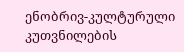ენობრივ-კულტურული კუთვნილების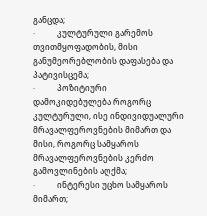განცდა;
·           კულტურული გარემოს თვითმყოფადობის, მისი განუმეორებლობის დაფასება და პატივისცემა;
·           პოზიტიური დამოკიდებულება როგორც კულტურული, ისე ინდივიდუალური მრავალფეროვნების მიმართ და მისი, როგორც სამყაროს მრავალფეროვნების კერძო გამოვლინების აღქმა;
·           ინტერესი უცხო სამყაროს მიმართ;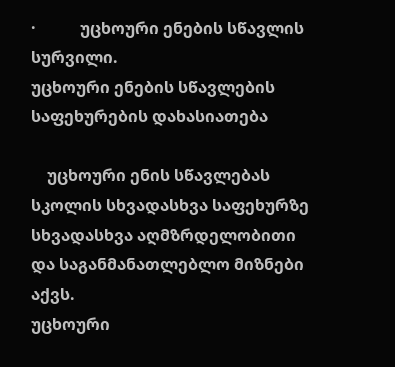·           უცხოური ენების სწავლის სურვილი.
უცხოური ენების სწავლების საფეხურების დახასიათება

    უცხოური ენის სწავლებას სკოლის სხვადასხვა საფეხურზე სხვადასხვა აღმზრდელობითი და საგანმანათლებლო მიზნები აქვს.
უცხოური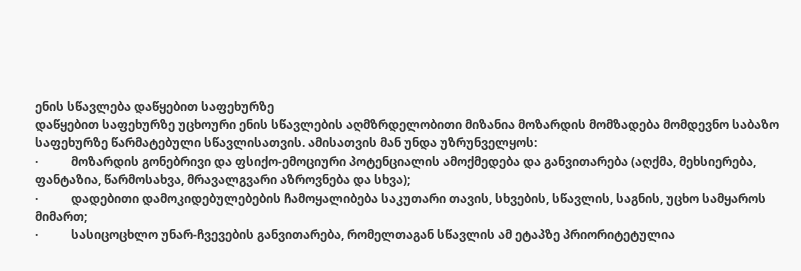ენის სწავლება დაწყებით საფეხურზე
დაწყებით საფეხურზე უცხოური ენის სწავლების აღმზრდელობითი მიზანია მოზარდის მომზადება მომდევნო საბაზო საფეხურზე წარმატებული სწავლისათვის. ამისათვის მან უნდა უზრუნველყოს:
·           მოზარდის გონებრივი და ფსიქო-ემოციური პოტენციალის ამოქმედება და განვითარება (აღქმა, მეხსიერება, ფანტაზია, წარმოსახვა, მრავალგვარი აზროვნება და სხვა);
·           დადებითი დამოკიდებულებების ჩამოყალიბება საკუთარი თავის, სხვების, სწავლის, საგნის, უცხო სამყაროს მიმართ;
·           სასიცოცხლო უნარ-ჩვევების განვითარება, რომელთაგან სწავლის ამ ეტაპზე პრიორიტეტულია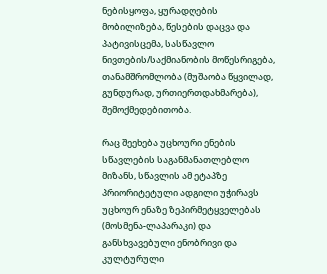ნებისყოფა, ყურადღების მობილიზება, წესების დაცვა და პატივისცემა, სასწავლო ნივთების/საქმიანობის მოწესრიგება, თანამშრომლობა (მუშაობა წყვილად, გუნდურად, ურთიერთდახმარება), შემოქმედებითობა.

რაც შეეხება უცხოური ენების სწავლების საგანმანათლებლო მიზანს, სწავლის ამ ეტაპზე პრიორიტეტული ადგილი უჭირავს უცხოურ ენაზე ზეპირმეტყველებას (მოსმენა-ლაპარაკი) და განსხვავებული ენობრივი და კულტურული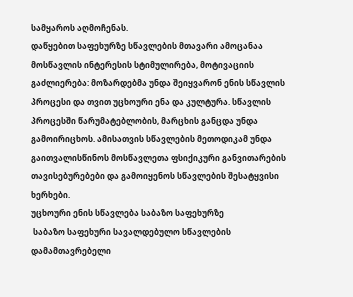სამყაროს აღმოჩენას.
დაწყებით საფეხურზე სწავლების მთავარი ამოცანაა მოსწავლის ინტერესის სტიმულირება, მოტივაციის გაძლიერება: მოზარდებმა უნდა შეიყვარონ ენის სწავლის პროცესი და თვით უცხოური ენა და კულტურა. სწავლის პროცესში წარუმატებლობის, მარცხის განცდა უნდა გამოირიცხოს. ამისათვის სწავლების მეთოდიკამ უნდა გაითვალისწინოს მოსწავლეთა ფსიქიკური განვითარების თავისებურებები და გამოიყენოს სწავლების შესატყვისი ხერხები.
უცხოური ენის სწავლება საბაზო საფეხურზე
 საბაზო საფეხური სავალდებულო სწავლების დამამთავრებელი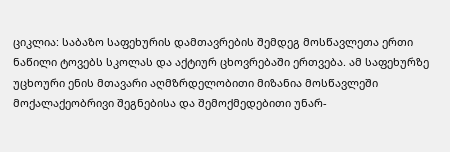ციკლია: საბაზო საფეხურის დამთავრების შემდეგ მოსწავლეთა ერთი ნაწილი ტოვებს სკოლას და აქტიურ ცხოვრებაში ერთვება. ამ საფეხურზე უცხოური ენის მთავარი აღმზრდელობითი მიზანია მოსწავლეში მოქალაქეობრივი შეგნებისა და შემოქმედებითი უნარ-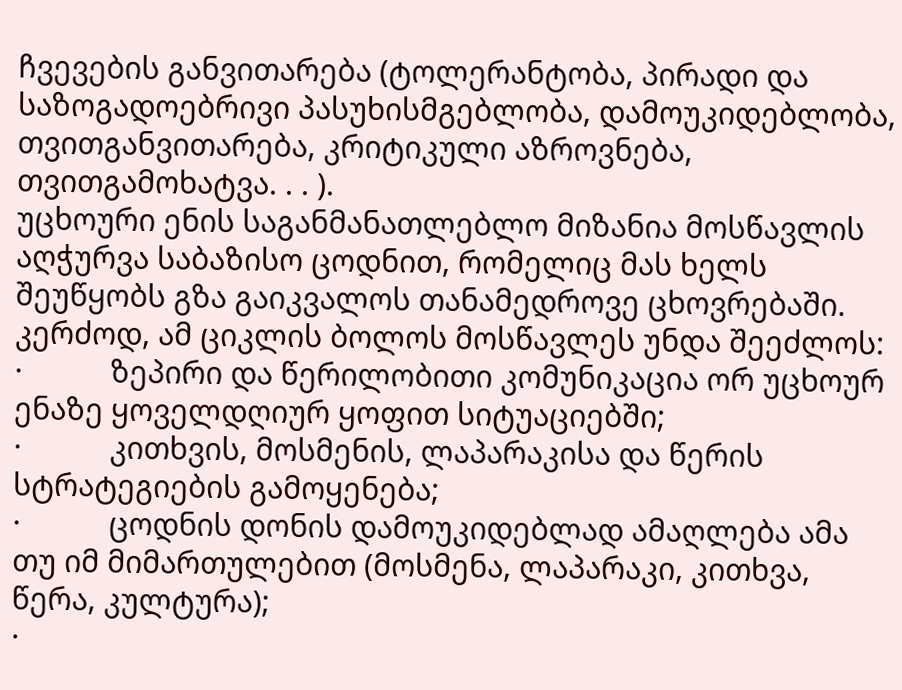ჩვევების განვითარება (ტოლერანტობა, პირადი და საზოგადოებრივი პასუხისმგებლობა, დამოუკიდებლობა, თვითგანვითარება, კრიტიკული აზროვნება, თვითგამოხატვა. . . ).
უცხოური ენის საგანმანათლებლო მიზანია მოსწავლის აღჭურვა საბაზისო ცოდნით, რომელიც მას ხელს შეუწყობს გზა გაიკვალოს თანამედროვე ცხოვრებაში. კერძოდ, ამ ციკლის ბოლოს მოსწავლეს უნდა შეეძლოს:
·           ზეპირი და წერილობითი კომუნიკაცია ორ უცხოურ ენაზე ყოველდღიურ ყოფით სიტუაციებში;
·           კითხვის, მოსმენის, ლაპარაკისა და წერის სტრატეგიების გამოყენება;
·           ცოდნის დონის დამოუკიდებლად ამაღლება ამა თუ იმ მიმართულებით (მოსმენა, ლაპარაკი, კითხვა, წერა, კულტურა);
·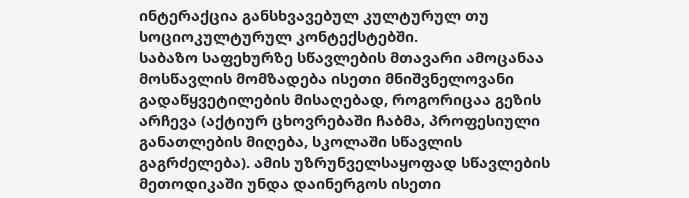ინტერაქცია განსხვავებულ კულტურულ თუ სოციოკულტურულ კონტექსტებში.
საბაზო საფეხურზე სწავლების მთავარი ამოცანაა მოსწავლის მომზადება ისეთი მნიშვნელოვანი გადაწყვეტილების მისაღებად, როგორიცაა გეზის არჩევა (აქტიურ ცხოვრებაში ჩაბმა, პროფესიული განათლების მიღება, სკოლაში სწავლის გაგრძელება). ამის უზრუნველსაყოფად სწავლების მეთოდიკაში უნდა დაინერგოს ისეთი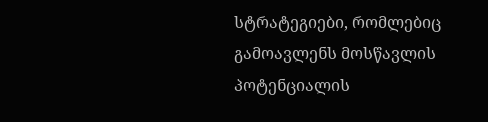სტრატეგიები, რომლებიც გამოავლენს მოსწავლის პოტენციალის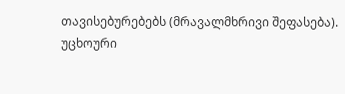თავისებურებებს (მრავალმხრივი შეფასება).
უცხოური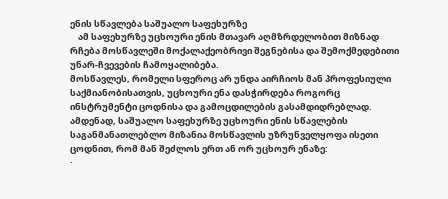ენის სწავლება საშუალო საფეხურზე
    ამ საფეხურზე უცხოური ენის მთავარ აღმზრდელობით მიზნად რჩება მოსწავლეში მოქალაქეობრივი შეგნებისა და შემოქმედებითი უნარ-ჩვევების ჩამოყალიბება.
მოსწავლეს, რომელი სფეროც არ უნდა აირჩიოს მან პროფესიული საქმიანობისათვის, უცხოური ენა დასჭირდება როგორც ინსტრუმენტი ცოდნისა და გამოცდილების გასამდიდრებლად. ამდენად, საშუალო საფეხურზე უცხოური ენის სწავლების საგანმანათლებლო მიზანია მოსწავლის უზრუნველყოფა ისეთი ცოდნით, რომ მან შეძლოს ერთ ან ორ უცხოურ ენაზე:
·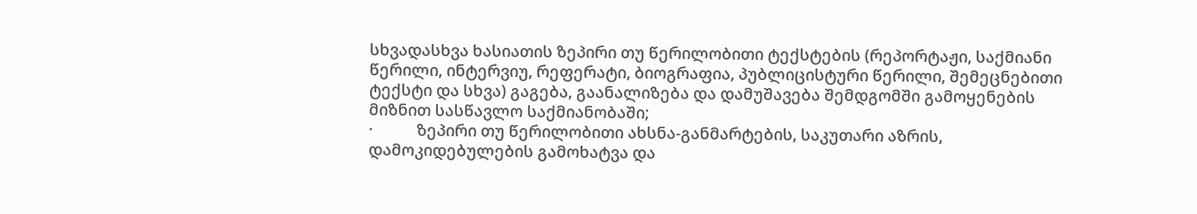სხვადასხვა ხასიათის ზეპირი თუ წერილობითი ტექსტების (რეპორტაჟი, საქმიანი წერილი, ინტერვიუ, რეფერატი, ბიოგრაფია, პუბლიცისტური წერილი, შემეცნებითი ტექსტი და სხვა) გაგება, გაანალიზება და დამუშავება შემდგომში გამოყენების მიზნით სასწავლო საქმიანობაში;
·           ზეპირი თუ წერილობითი ახსნა-განმარტების, საკუთარი აზრის, დამოკიდებულების გამოხატვა და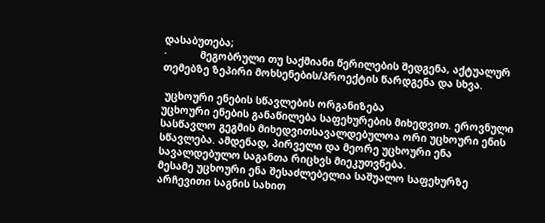დასაბუთება;
·           მეგობრული თუ საქმიანი წერილების შედგენა, აქტუალურ თემებზე ზეპირი მოხსენების/პროექტის წარდგენა და სხვა.

 უცხოური ენების სწავლების ორგანიზება
უცხოური ენების განაწილება საფეხურების მიხედვით. ეროვნული სასწავლო გეგმის მიხედვითსავალდებულოა ორი უცხოური ენის სწავლება. ამდენად, პირველი და მეორე უცხოური ენა სავალდებულო საგანთა რიცხვს მიეკუთვნება.
მესამე უცხოური ენა შესაძლებელია საშუალო საფეხურზე არჩევითი საგნის სახით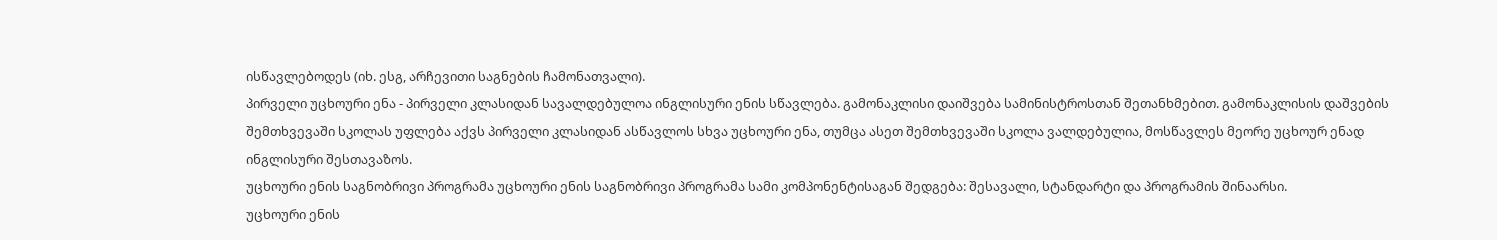ისწავლებოდეს (იხ. ესგ, არჩევითი საგნების ჩამონათვალი).
პირველი უცხოური ენა - პირველი კლასიდან სავალდებულოა ინგლისური ენის სწავლება. გამონაკლისი დაიშვება სამინისტროსთან შეთანხმებით. გამონაკლისის დაშვების შემთხვევაში სკოლას უფლება აქვს პირველი კლასიდან ასწავლოს სხვა უცხოური ენა, თუმცა ასეთ შემთხვევაში სკოლა ვალდებულია, მოსწავლეს მეორე უცხოურ ენად ინგლისური შესთავაზოს.
უცხოური ენის საგნობრივი პროგრამა უცხოური ენის საგნობრივი პროგრამა სამი კომპონენტისაგან შედგება: შესავალი, სტანდარტი და პროგრამის შინაარსი.
უცხოური ენის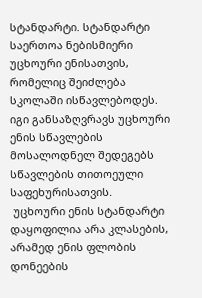სტანდარტი. სტანდარტი საერთოა ნებისმიერი უცხოური ენისათვის, რომელიც შეიძლება სკოლაში ისწავლებოდეს. იგი განსაზღვრავს უცხოური ენის სწავლების მოსალოდნელ შედეგებს სწავლების თითოეული საფეხურისათვის.
 უცხოური ენის სტანდარტი დაყოფილია არა კლასების, არამედ ენის ფლობის დონეების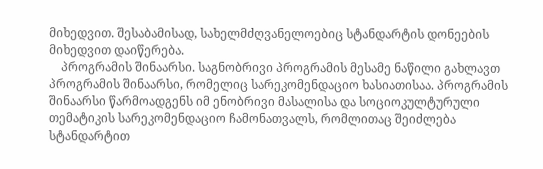მიხედვით. შესაბამისად, სახელმძღვანელოებიც სტანდარტის დონეების მიხედვით დაიწერება.
    პროგრამის შინაარსი. საგნობრივი პროგრამის მესამე ნაწილი გახლავთ პროგრამის შინაარსი, რომელიც სარეკომენდაციო ხასიათისაა. პროგრამის შინაარსი წარმოადგენს იმ ენობრივი მასალისა და სოციოკულტურული თემატიკის სარეკომენდაციო ჩამონათვალს, რომლითაც შეიძლება სტანდარტით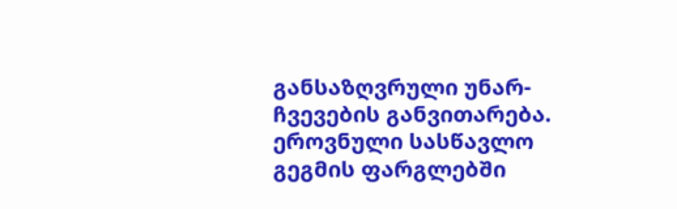განსაზღვრული უნარ-ჩვევების განვითარება.
ეროვნული სასწავლო გეგმის ფარგლებში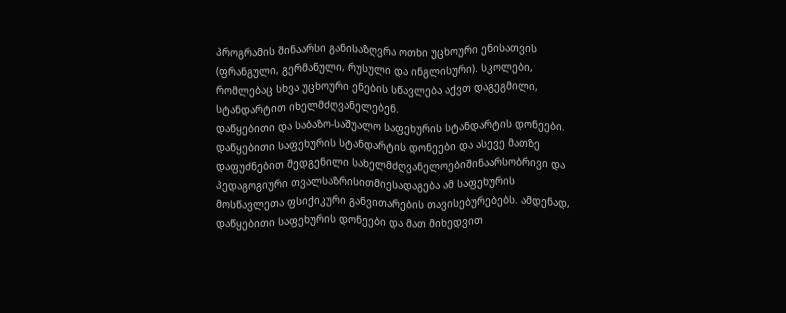პროგრამის შინაარსი განისაზღვრა ოთხი უცხოური ენისათვის (ფრანგული, გერმანული, რუსული და ინგლისური). სკოლები, რომლებაც სხვა უცხოური ენების სწავლება აქვთ დაგეგმილი, სტანდარტით იხელმძღვანელებენ.
დაწყებითი და საბაზო-საშუალო საფეხურის სტანდარტის დონეები. დაწყებითი საფეხურის სტანდარტის დონეები და ასევე მათზე დაფუძნებით შედგენილი სახელმძღვანელოებიშინაარსობრივი და პედაგოგიური თვალსაზრისითმიესადაგება ამ საფეხურის მოსწავლეთა ფსიქიკური განვითარების თავისებურებებს. ამდენად, დაწყებითი საფეხურის დონეები და მათ მიხედვით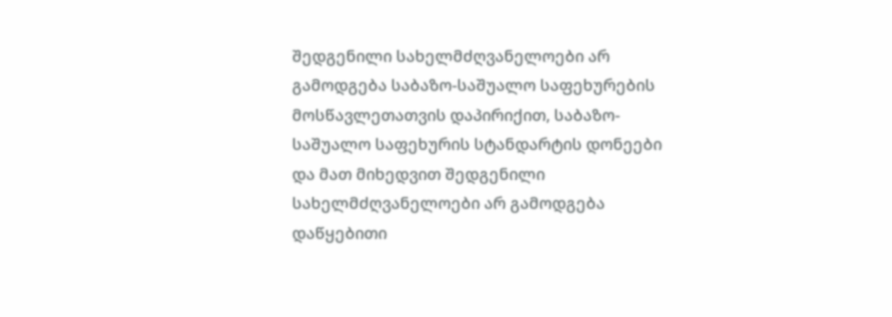შედგენილი სახელმძღვანელოები არ გამოდგება საბაზო-საშუალო საფეხურების მოსწავლეთათვის დაპირიქით, საბაზო-საშუალო საფეხურის სტანდარტის დონეები და მათ მიხედვით შედგენილი სახელმძღვანელოები არ გამოდგება დაწყებითი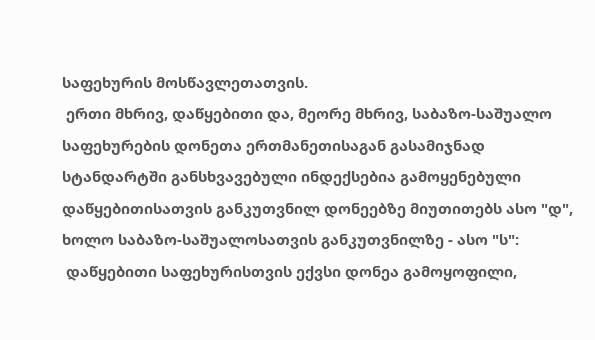საფეხურის მოსწავლეთათვის.
 ერთი მხრივ, დაწყებითი და, მეორე მხრივ, საბაზო-საშუალო საფეხურების დონეთა ერთმანეთისაგან გასამიჯნად სტანდარტში განსხვავებული ინდექსებია გამოყენებული დაწყებითისათვის განკუთვნილ დონეებზე მიუთითებს ასო "დ", ხოლო საბაზო-საშუალოსათვის განკუთვნილზე - ასო "ს":
 დაწყებითი საფეხურისთვის ექვსი დონეა გამოყოფილი,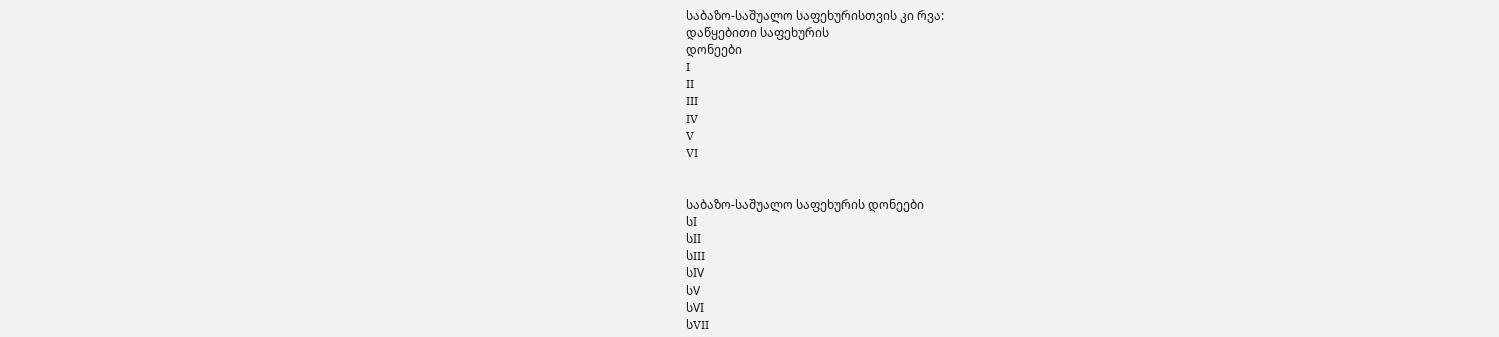საბაზო-საშუალო საფეხურისთვის კი რვა:
დაწყებითი საფეხურის
დონეები
I
II
III
IV
V
VI


საბაზო-საშუალო საფეხურის დონეები
სI
სII
სIII
სIV
სV
სVI
სVII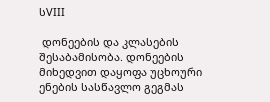სVIII

 დონეების და კლასების შესაბამისობა. დონეების მიხედვით დაყოფა უცხოური ენების სასწავლო გეგმას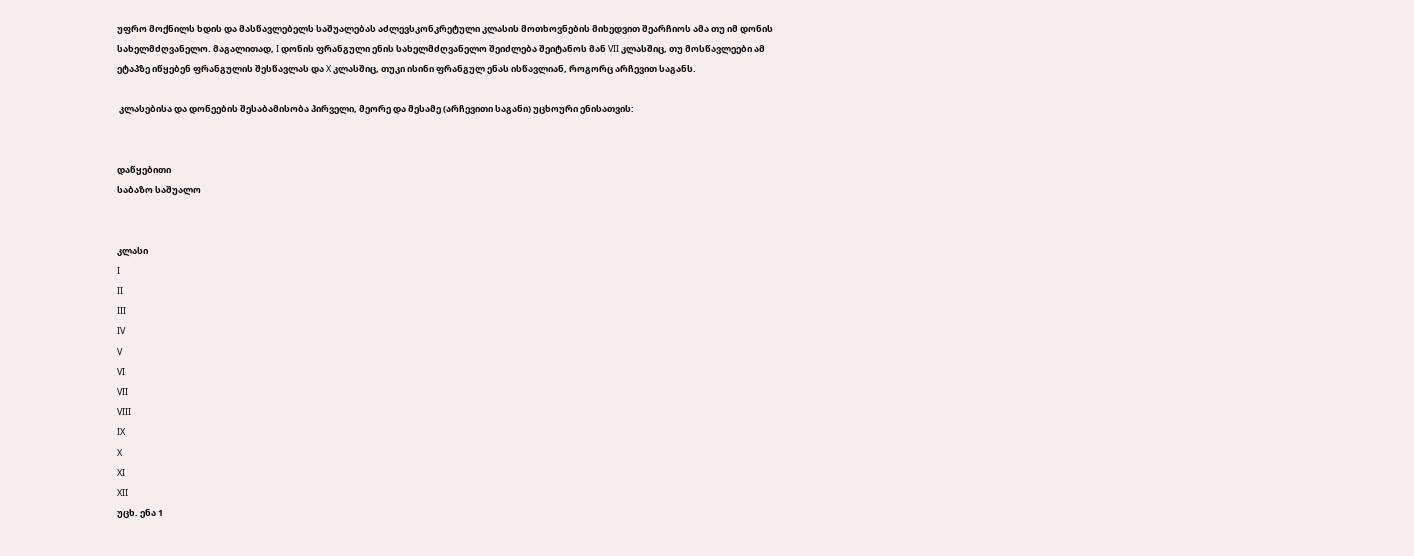უფრო მოქნილს ხდის და მასწავლებელს საშუალებას აძლევსკონკრეტული კლასის მოთხოვნების მიხედვით შეარჩიოს ამა თუ იმ დონის სახელმძღვანელო. მაგალითად, I დონის ფრანგული ენის სახელმძღვანელო შეიძლება შეიტანოს მან VII კლასშიც, თუ მოსწავლეები ამ ეტაპზე იწყებენ ფრანგულის შესწავლას და X კლასშიც, თუკი ისინი ფრანგულ ენას ისწავლიან, როგორც არჩევით საგანს.

 კლასებისა და დონეების შესაბამისობა პირველი, მეორე და მესამე (არჩევითი საგანი) უცხოური ენისათვის:


დაწყებითი
საბაზო საშუალო


კლასი
I
II
III
IV
V
VI
VII
VIII
IX
X
XI
XII
უცხ. ენა 1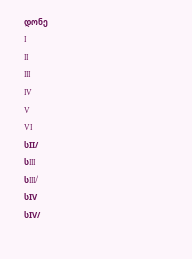დონე
I
II
III
IV
V
VI
სII/
სIII
სIII/
სIV
სIV/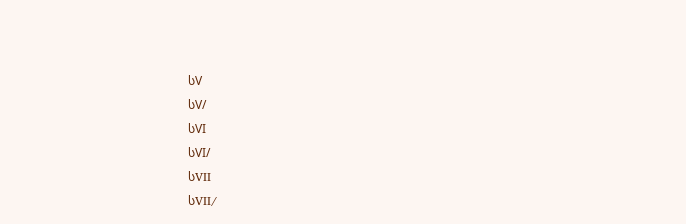სV
სV/
სVI
სVI/
სVII
სVII/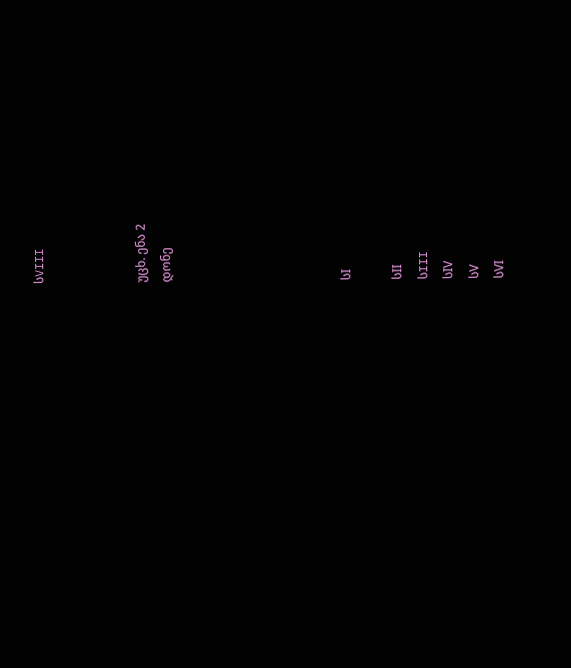სVIII



უცხ. ენა 2
დონე






სI

სII
სIII
სIV
სV
სVI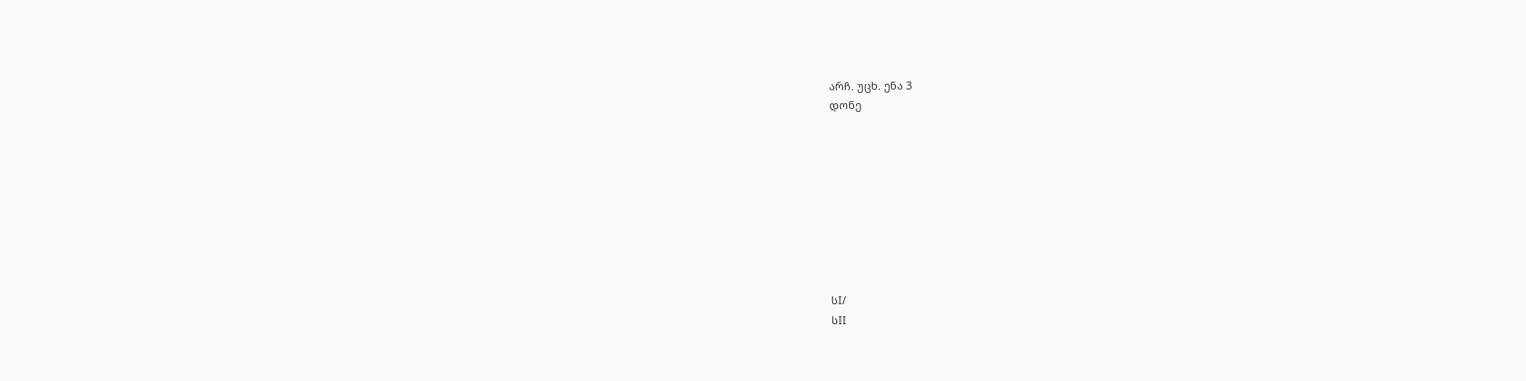არჩ. უცხ. ენა 3
დონე









სI/
სII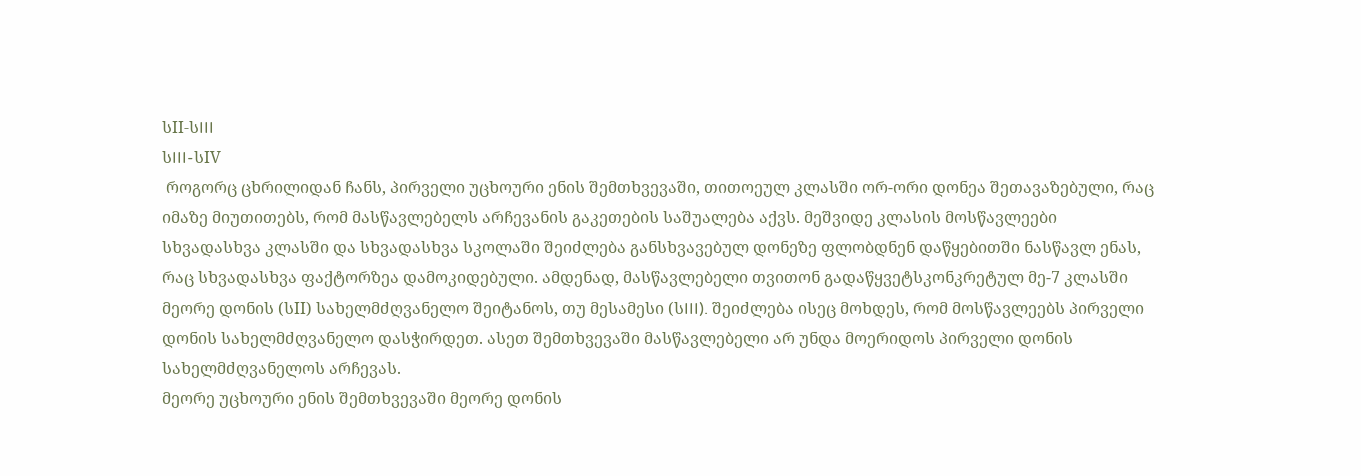სII-სIII
სIII-სIV
 როგორც ცხრილიდან ჩანს, პირველი უცხოური ენის შემთხვევაში, თითოეულ კლასში ორ-ორი დონეა შეთავაზებული, რაც იმაზე მიუთითებს, რომ მასწავლებელს არჩევანის გაკეთების საშუალება აქვს. მეშვიდე კლასის მოსწავლეები სხვადასხვა კლასში და სხვადასხვა სკოლაში შეიძლება განსხვავებულ დონეზე ფლობდნენ დაწყებითში ნასწავლ ენას, რაც სხვადასხვა ფაქტორზეა დამოკიდებული. ამდენად, მასწავლებელი თვითონ გადაწყვეტსკონკრეტულ მე-7 კლასში მეორე დონის (სII) სახელმძღვანელო შეიტანოს, თუ მესამესი (სIII). შეიძლება ისეც მოხდეს, რომ მოსწავლეებს პირველი დონის სახელმძღვანელო დასჭირდეთ. ასეთ შემთხვევაში მასწავლებელი არ უნდა მოერიდოს პირველი დონის სახელმძღვანელოს არჩევას.
მეორე უცხოური ენის შემთხვევაში მეორე დონის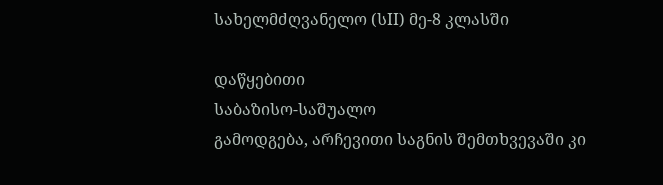სახელმძღვანელო (სII) მე-8 კლასში

დაწყებითი
საბაზისო-საშუალო
გამოდგება, არჩევითი საგნის შემთხვევაში კი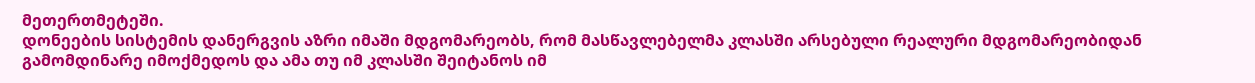მეთერთმეტეში.
დონეების სისტემის დანერგვის აზრი იმაში მდგომარეობს, რომ მასწავლებელმა კლასში არსებული რეალური მდგომარეობიდან გამომდინარე იმოქმედოს და ამა თუ იმ კლასში შეიტანოს იმ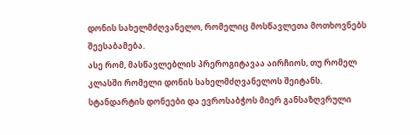დონის სახელმძღვანელო, რომელიც მოსწავლეთა მოთხოვნებს შეესაბამება.
ასე რომ, მასწავლებლის პრეროგიტავაა აირჩიოს, თუ რომელ კლასში რომელი დონის სახელმძღვანელოს შეიტანს.
სტანდარტის დონეები და ევროსაბჭოს მიერ განსაზღვრული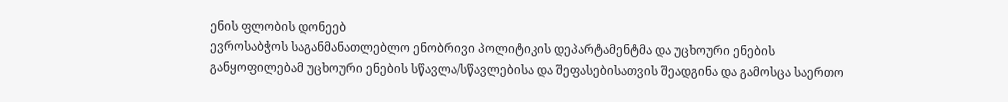ენის ფლობის დონეებ
ევროსაბჭოს საგანმანათლებლო ენობრივი პოლიტიკის დეპარტამენტმა და უცხოური ენების განყოფილებამ უცხოური ენების სწავლა/სწავლებისა და შეფასებისათვის შეადგინა და გამოსცა საერთო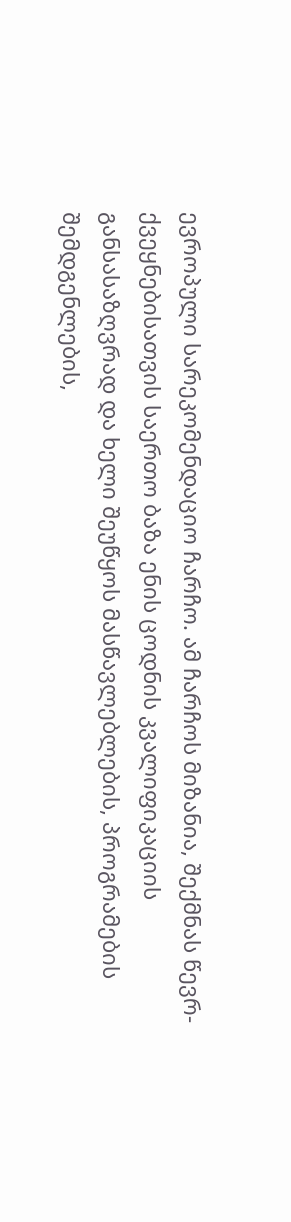ევროპული სარეკომენდაციო ჩარჩო. ამ ჩარჩოს მიზანია, შექმნას წევრ-ქვეყნებისათვის საერთო ბაზა ენის ცოდნის კვალიფიკაციის განსასაზღვრად და ხელი შეუწყოს მასწავლებლების, პროგრამების შემდგენლების,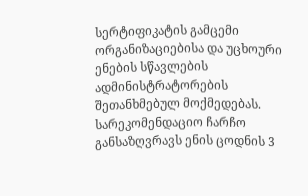სერტიფიკატის გამცემი ორგანიზაციებისა და უცხოური ენების სწავლების ადმინისტრატორების შეთანხმებულ მოქმედებას.
სარეკომენდაციო ჩარჩო განსაზღვრავს ენის ცოდნის 3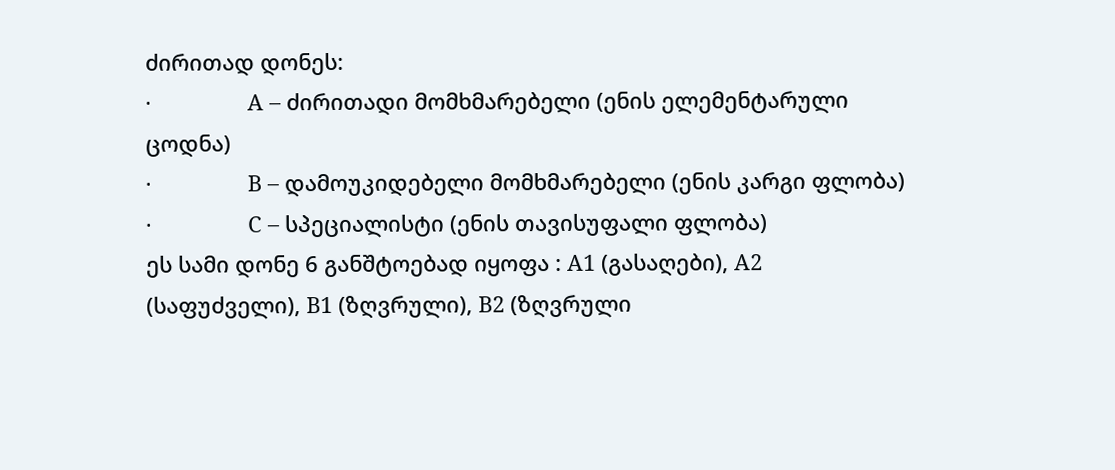ძირითად დონეს:
·                A – ძირითადი მომხმარებელი (ენის ელემენტარული ცოდნა)
·                B – დამოუკიდებელი მომხმარებელი (ენის კარგი ფლობა)
·                C – სპეციალისტი (ენის თავისუფალი ფლობა)
ეს სამი დონე 6 განშტოებად იყოფა : A1 (გასაღები), A2 (საფუძველი), B1 (ზღვრული), B2 (ზღვრული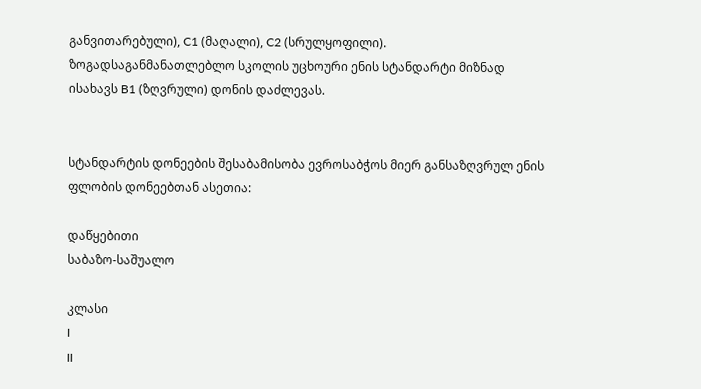განვითარებული), C1 (მაღალი), C2 (სრულყოფილი). ზოგადსაგანმანათლებლო სკოლის უცხოური ენის სტანდარტი მიზნად ისახავს B1 (ზღვრული) დონის დაძლევას.


სტანდარტის დონეების შესაბამისობა ევროსაბჭოს მიერ განსაზღვრულ ენის ფლობის დონეებთან ასეთია:

დაწყებითი
საბაზო-საშუალო

კლასი
I
II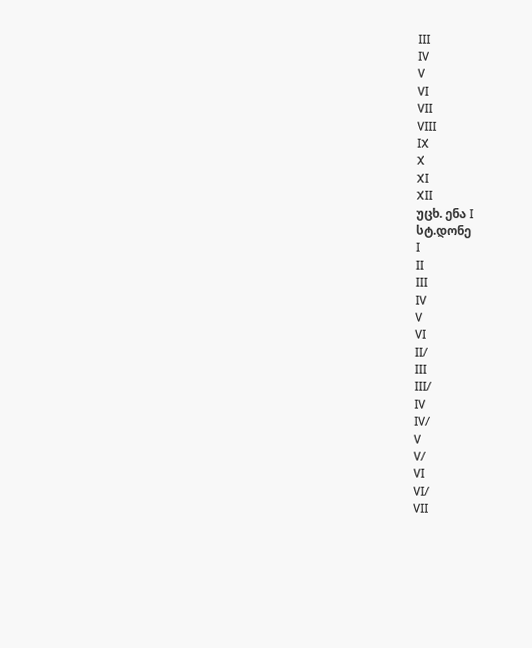III
IV
V
VI
VII
VIII
IX
X
XI
XII
უცხ. ენა I
სტ.დონე
I
II
III
IV
V
VI
II/
III
III/
IV
IV/
V
V/
VI
VI/
VII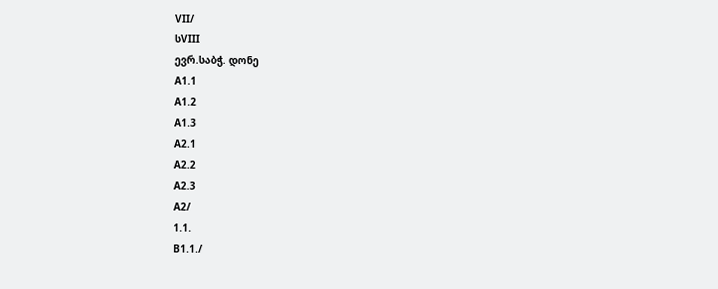VII/
სVIII
ევრ.საბჭ. დონე
A1.1
A1.2
A1.3
A2.1
A2.2
A2.3
A2/
1.1.
B1.1./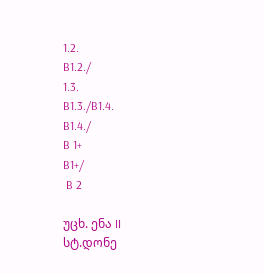1.2.
B1.2./
1.3.
B1.3./B1.4.
B1.4./
B 1+
B1+/
 B 2

უცხ. ენა II
სტ.დონე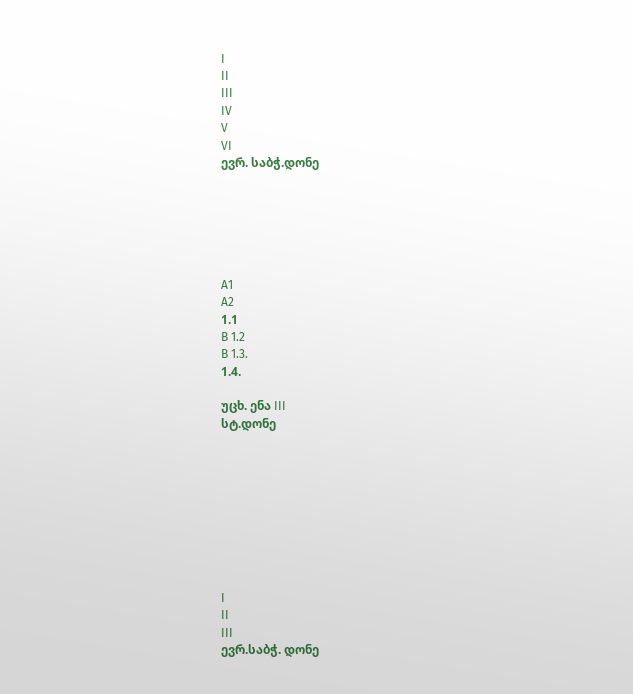I
II
III
IV
V
VI
ევრ. საბჭ.დონე






A1
A2
1.1
B 1.2
B 1.3.
1.4.

უცხ. ენა III
სტ.დონე









I
II
III
ევრ.საბჭ. დონე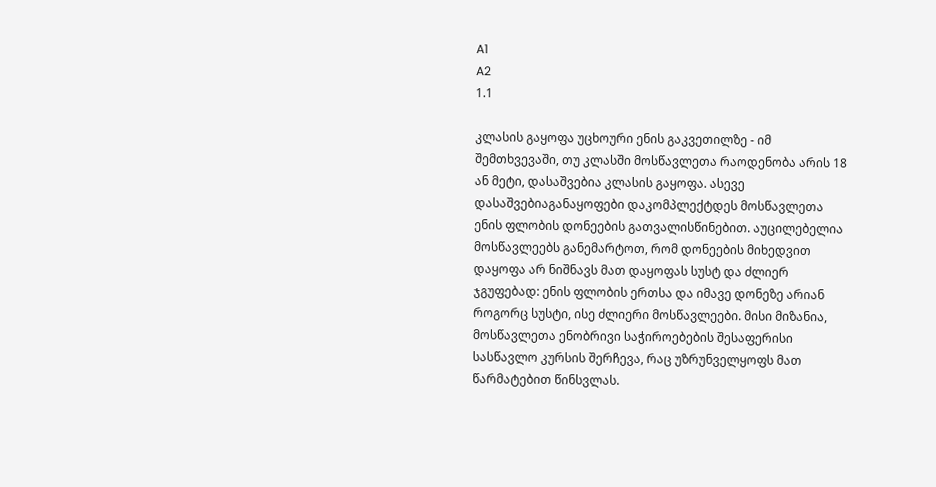A1
A2
1.1

კლასის გაყოფა უცხოური ენის გაკვეთილზე - იმ შემთხვევაში, თუ კლასში მოსწავლეთა რაოდენობა არის 18 ან მეტი, დასაშვებია კლასის გაყოფა. ასევე დასაშვებიაგანაყოფები დაკომპლექტდეს მოსწავლეთა ენის ფლობის დონეების გათვალისწინებით. აუცილებელია მოსწავლეებს განემარტოთ, რომ დონეების მიხედვით დაყოფა არ ნიშნავს მათ დაყოფას სუსტ და ძლიერ ჯგუფებად: ენის ფლობის ერთსა და იმავე დონეზე არიან როგორც სუსტი, ისე ძლიერი მოსწავლეები. მისი მიზანია, მოსწავლეთა ენობრივი საჭიროებების შესაფერისი სასწავლო კურსის შერჩევა, რაც უზრუნველყოფს მათ წარმატებით წინსვლას.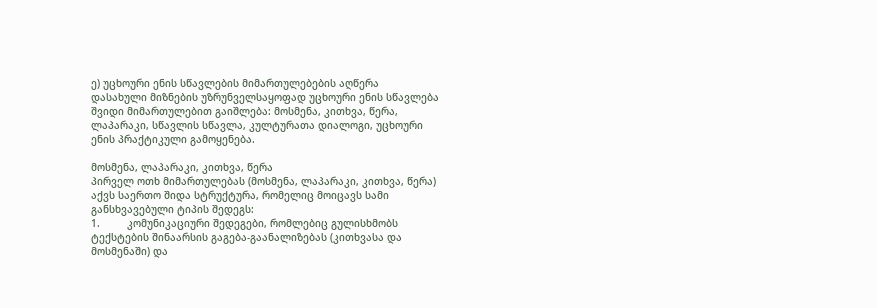ე) უცხოური ენის სწავლების მიმართულებების აღწერა
დასახული მიზნების უზრუნველსაყოფად უცხოური ენის სწავლება შვიდი მიმართულებით გაიშლება: მოსმენა, კითხვა, წერა, ლაპარაკი, სწავლის სწავლა, კულტურათა დიალოგი, უცხოური ენის პრაქტიკული გამოყენება.

მოსმენა, ლაპარაკი, კითხვა, წერა
პირველ ოთხ მიმართულებას (მოსმენა, ლაპარაკი, კითხვა, წერა) აქვს საერთო შიდა სტრუქტურა, რომელიც მოიცავს სამი განსხვავებული ტიპის შედეგს:
1.         კომუნიკაციური შედეგები, რომლებიც გულისხმობს ტექსტების შინაარსის გაგება-გაანალიზებას (კითხვასა და მოსმენაში) და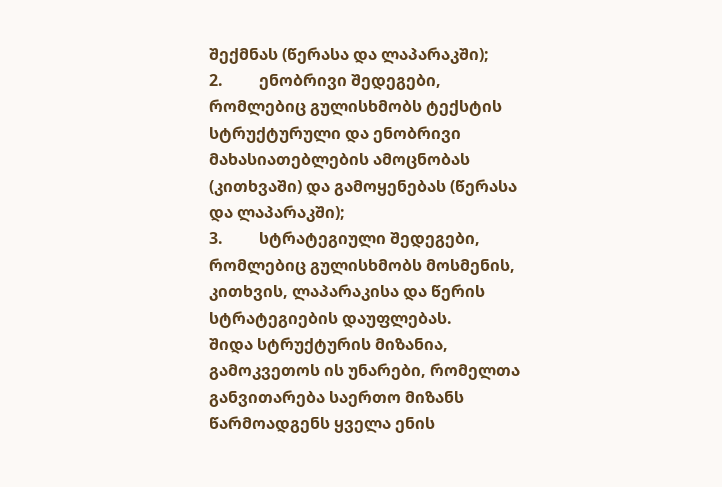შექმნას (წერასა და ლაპარაკში);
2.         ენობრივი შედეგები, რომლებიც გულისხმობს ტექსტის სტრუქტურული და ენობრივი მახასიათებლების ამოცნობას (კითხვაში) და გამოყენებას (წერასა და ლაპარაკში);
3.         სტრატეგიული შედეგები, რომლებიც გულისხმობს მოსმენის, კითხვის, ლაპარაკისა და წერის სტრატეგიების დაუფლებას.
შიდა სტრუქტურის მიზანია, გამოკვეთოს ის უნარები, რომელთა განვითარება საერთო მიზანს წარმოადგენს ყველა ენის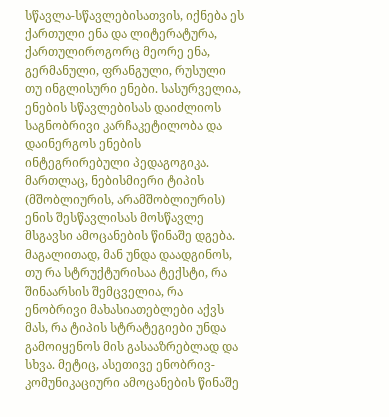სწავლა-სწავლებისათვის, იქნება ეს ქართული ენა და ლიტერატურა, ქართულიროგორც მეორე ენა, გერმანული, ფრანგული, რუსული თუ ინგლისური ენები. სასურველია, ენების სწავლებისას დაიძლიოს საგნობრივი კარჩაკეტილობა და დაინერგოს ენების ინტეგრირებული პედაგოგიკა. მართლაც, ნებისმიერი ტიპის (მშობლიურის, არამშობლიურის) ენის შესწავლისას მოსწავლე მსგავსი ამოცანების წინაშე დგება. მაგალითად, მან უნდა დაადგინოს, თუ რა სტრუქტურისაა ტექსტი, რა შინაარსის შემცველია, რა ენობრივი მახასიათებლები აქვს მას, რა ტიპის სტრატეგიები უნდა გამოიყენოს მის გასააზრებლად და სხვა. მეტიც, ასეთივე ენობრივ-კომუნიკაციური ამოცანების წინაშე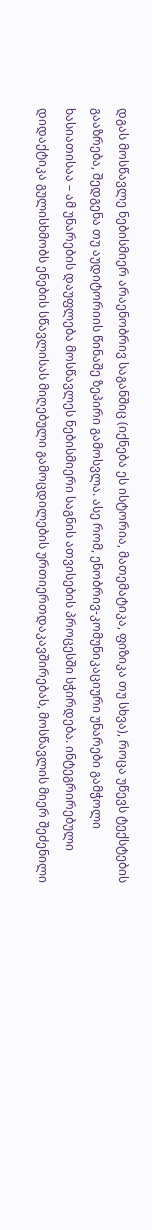დგას მოსწავლე ნებისმიერ არაენობრივ საგანშიც (იქნება ეს ისტორია, მათემატიკა, ფიზიკა თუ სხვა), როცა უწევს ტექსტების გააზრება, შედგენა თუ აუდიტორიის წინაშე ზეპირი გამოსვლა. ასე რომ, ენობრივ-კომუნიკაციური უნარები გამჭოლი ხასიათისაა – ამ უნარების დაუფლება მოსწავლეს ნებისმიერი საგნის ათვისების პროცესში სჭირდება. ინტეგრირებული დიდაქტიკა გულისხმობს ენების სწავლისას მიღებული გამოცდილების ურთიერთდაკავშირებას, მოსწავლის მიერ შეძენილი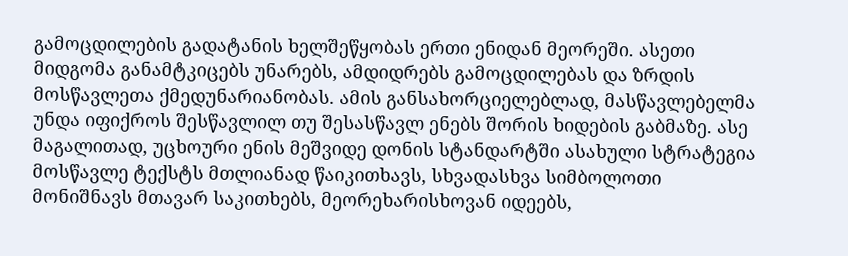გამოცდილების გადატანის ხელშეწყობას ერთი ენიდან მეორეში. ასეთი მიდგომა განამტკიცებს უნარებს, ამდიდრებს გამოცდილებას და ზრდის მოსწავლეთა ქმედუნარიანობას. ამის განსახორციელებლად, მასწავლებელმა უნდა იფიქროს შესწავლილ თუ შესასწავლ ენებს შორის ხიდების გაბმაზე. ასე მაგალითად, უცხოური ენის მეშვიდე დონის სტანდარტში ასახული სტრატეგია მოსწავლე ტექსტს მთლიანად წაიკითხავს, სხვადასხვა სიმბოლოთი მონიშნავს მთავარ საკითხებს, მეორეხარისხოვან იდეებს,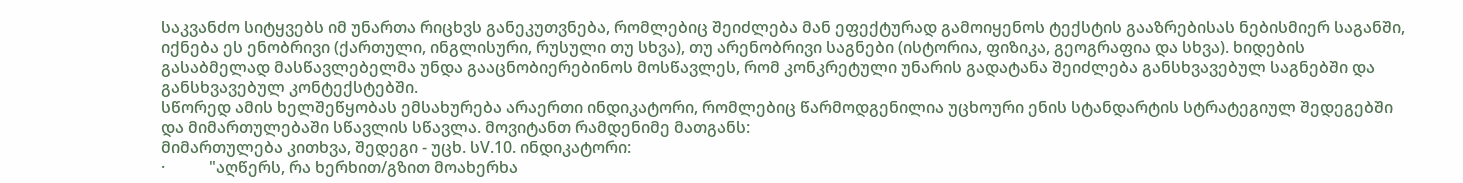საკვანძო სიტყვებს იმ უნართა რიცხვს განეკუთვნება, რომლებიც შეიძლება მან ეფექტურად გამოიყენოს ტექსტის გააზრებისას ნებისმიერ საგანში, იქნება ეს ენობრივი (ქართული, ინგლისური, რუსული თუ სხვა), თუ არენობრივი საგნები (ისტორია, ფიზიკა, გეოგრაფია და სხვა). ხიდების გასაბმელად მასწავლებელმა უნდა გააცნობიერებინოს მოსწავლეს, რომ კონკრეტული უნარის გადატანა შეიძლება განსხვავებულ საგნებში და განსხვავებულ კონტექსტებში.
სწორედ ამის ხელშეწყობას ემსახურება არაერთი ინდიკატორი, რომლებიც წარმოდგენილია უცხოური ენის სტანდარტის სტრატეგიულ შედეგებში და მიმართულებაში სწავლის სწავლა. მოვიტანთ რამდენიმე მათგანს:
მიმართულება კითხვა, შედეგი - უცხ. სV.10. ინდიკატორი:
·           "აღწერს, რა ხერხით/გზით მოახერხა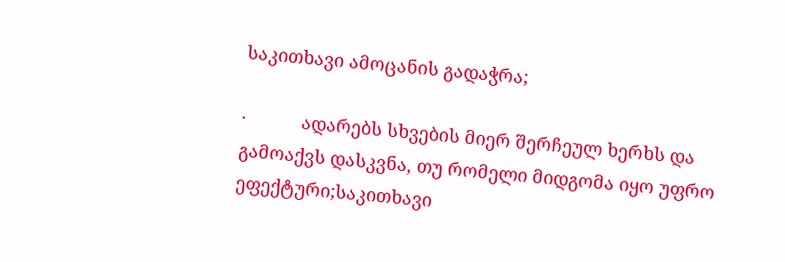საკითხავი ამოცანის გადაჭრა;

·           ადარებს სხვების მიერ შერჩეულ ხერხს და გამოაქვს დასკვნა, თუ რომელი მიდგომა იყო უფრო ეფექტური;საკითხავი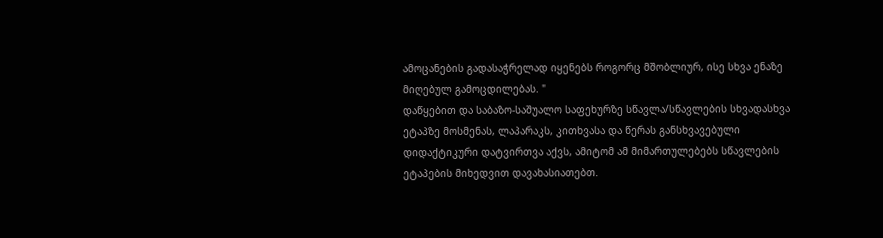ამოცანების გადასაჭრელად იყენებს როგორც მშობლიურ, ისე სხვა ენაზე მიღებულ გამოცდილებას. "
დაწყებით და საბაზო-საშუალო საფეხურზე სწავლა/სწავლების სხვადასხვა ეტაპზე მოსმენას, ლაპარაკს, კითხვასა და წერას განსხვავებული დიდაქტიკური დატვირთვა აქვს, ამიტომ ამ მიმართულებებს სწავლების ეტაპების მიხედვით დავახასიათებთ.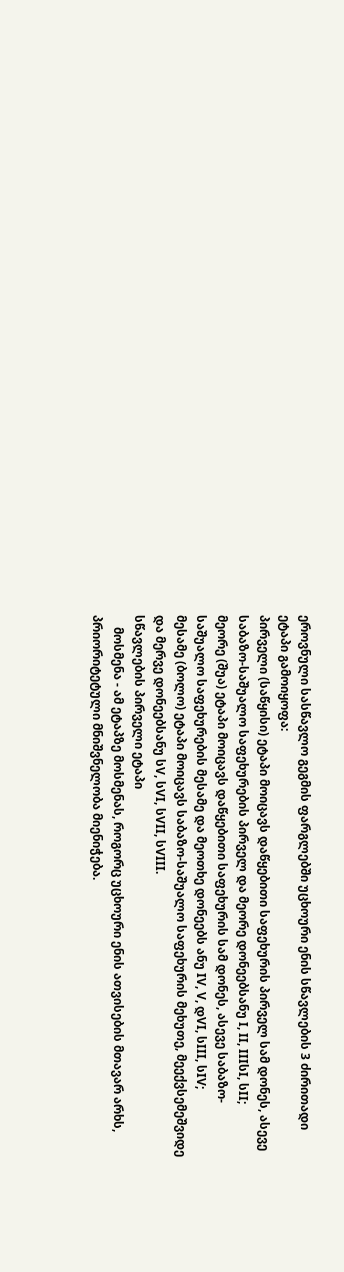ეროვნული სასწავლო გეგმის ფარგლებში უცხოური ენის სწავლების 3 ძირითადი ეტაპი გამოიყოფა:
პირველი (საწყისი) ეტაპი მოიცავს დაწყებითი საფეხურის პირველ სამ დონეს, ასევე საბაზო-საშუალო საფეხურების პირველ და მეორე დონეებსანუ I, II, IIIსI, სII;
მეორე (შუა) ეტაპი მოიცავს დაწყებითი საფეხურის სამ დონეს, ასევე საბაზო-საშუალო საფეხურების მესამე და მეოთხე დონეებს ანუ IV, V, დVI, სIII, სIV;
მესამე (ბოლო) ეტაპი მოიცავს საბაზო-საშუალო საფეხურის მეხუთე, მეექვსემეშვიდე და მერვე დონეებსანუ სV, სVI, სVII, სVIII.
სწავლების პირველი ეტაპი
    მოსმენა - ამ ეტაპზე მოსმენას, როგორც უცხოური ენის ათვისების მთავარ არხს, პრიორიტეტული მნიშვნელობა მიენიჭება.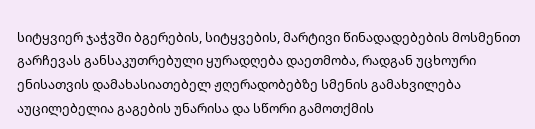სიტყვიერ ჯაჭვში ბგერების, სიტყვების, მარტივი წინადადებების მოსმენით გარჩევას განსაკუთრებული ყურადღება დაეთმობა, რადგან უცხოური ენისათვის დამახასიათებელ ჟღერადობებზე სმენის გამახვილება აუცილებელია გაგების უნარისა და სწორი გამოთქმის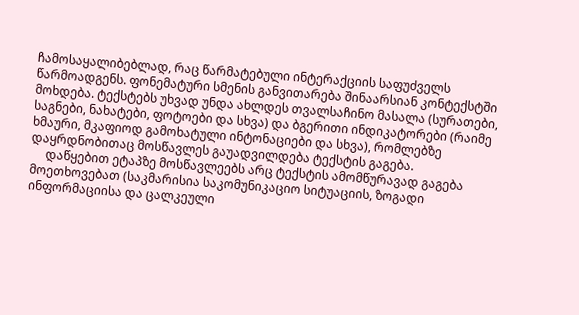ჩამოსაყალიბებლად, რაც წარმატებული ინტერაქციის საფუძველს წარმოადგენს. ფონემატური სმენის განვითარება შინაარსიან კონტექსტში მოხდება. ტექსტებს უხვად უნდა ახლდეს თვალსაჩინო მასალა (სურათები, საგნები, ნახატები, ფოტოები და სხვა) და ბგერითი ინდიკატორები (რაიმე ხმაური, მკაფიოდ გამოხატული ინტონაციები და სხვა), რომლებზე დაყრდნობითაც მოსწავლეს გაუადვილდება ტექსტის გაგება.
     დაწყებით ეტაპზე მოსწავლეებს არც ტექსტის ამომწურავად გაგება მოეთხოვებათ (საკმარისია საკომუნიკაციო სიტუაციის, ზოგადი ინფორმაციისა და ცალკეული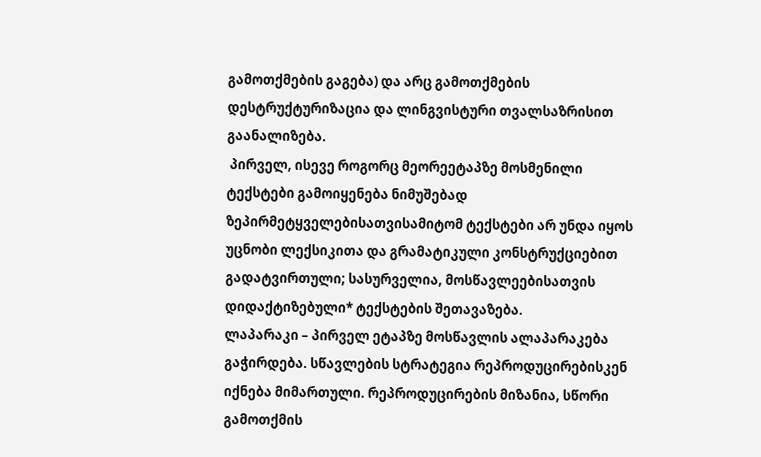გამოთქმების გაგება) და არც გამოთქმების დესტრუქტურიზაცია და ლინგვისტური თვალსაზრისით გაანალიზება.
 პირველ, ისევე როგორც მეორეეტაპზე მოსმენილი ტექსტები გამოიყენება ნიმუშებად ზეპირმეტყველებისათვისამიტომ ტექსტები არ უნდა იყოს უცნობი ლექსიკითა და გრამატიკული კონსტრუქციებით გადატვირთული; სასურველია, მოსწავლეებისათვის დიდაქტიზებული* ტექსტების შეთავაზება.
ლაპარაკი – პირველ ეტაპზე მოსწავლის ალაპარაკება გაჭირდება. სწავლების სტრატეგია რეპროდუცირებისკენ იქნება მიმართული. რეპროდუცირების მიზანია, სწორი გამოთქმის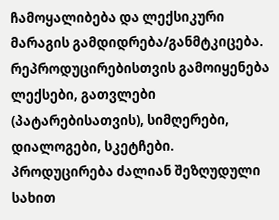ჩამოყალიბება და ლექსიკური მარაგის გამდიდრება/განმტკიცება. რეპროდუცირებისთვის გამოიყენება ლექსები, გათვლები (პატარებისათვის), სიმღერები, დიალოგები, სკეტჩები.
პროდუცირება ძალიან შეზღუდული სახით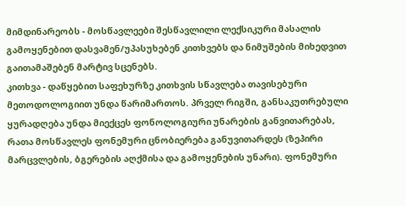მიმდინარეობს - მოსწავლეები შესწავლილი ლექსიკური მასალის გამოყენებით დასვამენ/უპასუხებენ კითხვებს და ნიმუშების მიხედვით გაითამაშებენ მარტივ სცენებს.
კითხვა - დაწყებით საფეხურზე კითხვის სწავლება თავისებური მეთოდოლოგიით უნდა წარიმართოს. პრველ რიგში, განსაკუთრებული ყურადღება უნდა მიექცეს ფონოლოგიური უნარების განვითარებას, რათა მოსწავლეს ფონემური ცნობიერება განუვითარდეს (ზეპირი მარცვლების, ბგერების აღქმისა და გამოყენების უნარი). ფონემური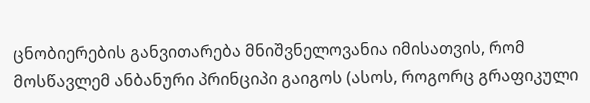ცნობიერების განვითარება მნიშვნელოვანია იმისათვის, რომ მოსწავლემ ანბანური პრინციპი გაიგოს (ასოს, როგორც გრაფიკული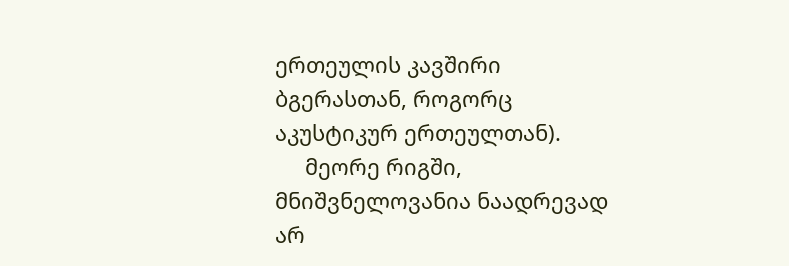ერთეულის კავშირი ბგერასთან, როგორც აკუსტიკურ ერთეულთან).
     მეორე რიგში, მნიშვნელოვანია ნაადრევად არ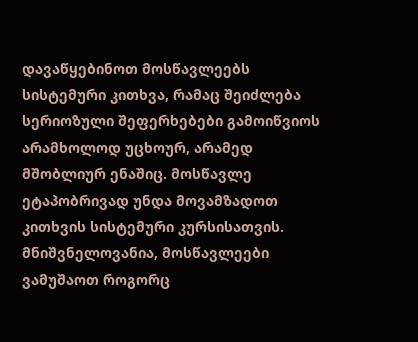დავაწყებინოთ მოსწავლეებს სისტემური კითხვა, რამაც შეიძლება სერიოზული შეფერხებები გამოიწვიოს არამხოლოდ უცხოურ, არამედ მშობლიურ ენაშიც. მოსწავლე ეტაპობრივად უნდა მოვამზადოთ კითხვის სისტემური კურსისათვის.
მნიშვნელოვანია, მოსწავლეები ვამუშაოთ როგორც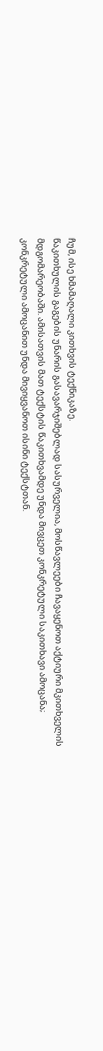ჩუმ, ისე ხმამაღალი კითხვის ტექნიკაზე.
წაკითხულის გაგების უნარის გასავარჯიშებლად სასურველია, მოსწავლეები ჩავაყენოთ აქტიური მკითხველის მდგომარეობაში. ამისათვის მათ ტექსტის წაკითხვამდე უნდა მივცეთ კონკრეტული საკითხავი ამოცანა; კონკრეტული ამოცანით უნდა მივიყვანოთ ისინი ტექსტთან.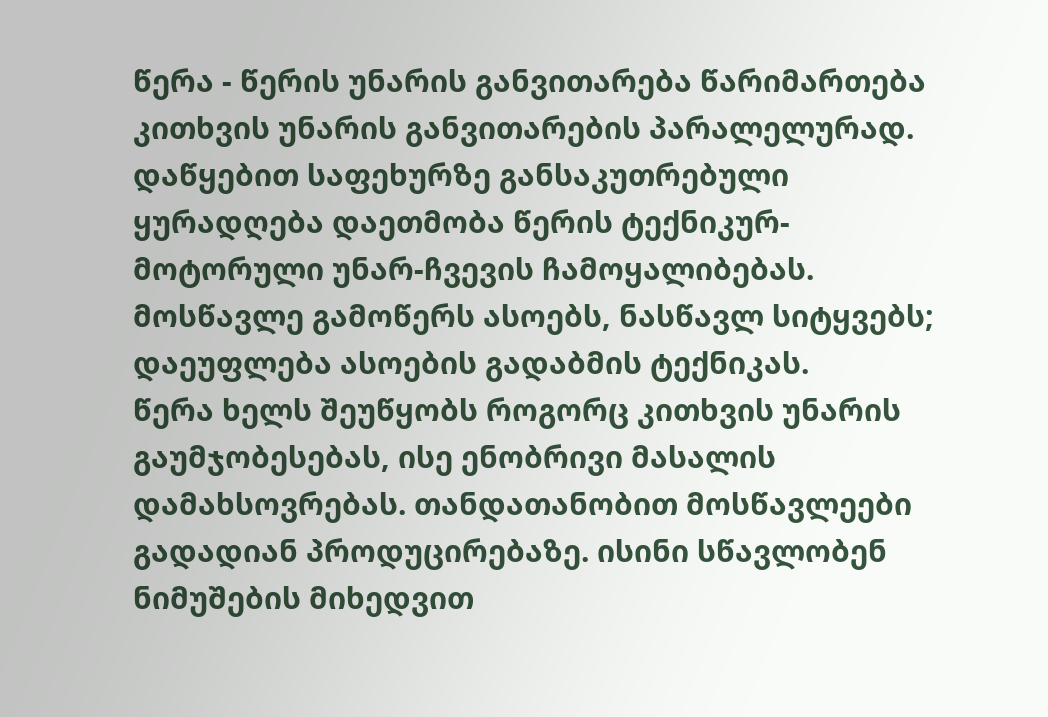წერა - წერის უნარის განვითარება წარიმართება კითხვის უნარის განვითარების პარალელურად. დაწყებით საფეხურზე განსაკუთრებული ყურადღება დაეთმობა წერის ტექნიკურ-მოტორული უნარ-ჩვევის ჩამოყალიბებას. მოსწავლე გამოწერს ასოებს, ნასწავლ სიტყვებს; დაეუფლება ასოების გადაბმის ტექნიკას.
წერა ხელს შეუწყობს როგორც კითხვის უნარის გაუმჯობესებას, ისე ენობრივი მასალის დამახსოვრებას. თანდათანობით მოსწავლეები გადადიან პროდუცირებაზე. ისინი სწავლობენ ნიმუშების მიხედვით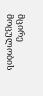მცირე მოცულობის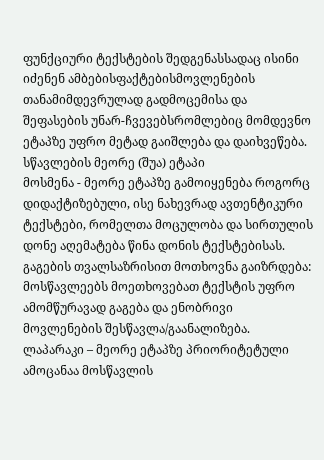ფუნქციური ტექსტების შედგენასსადაც ისინი იძენენ ამბებისფაქტებისმოვლენების თანამიმდევრულად გადმოცემისა და შეფასების უნარ-ჩვევებსრომლებიც მომდევნო ეტაპზე უფრო მეტად გაიშლება და დაიხვეწება.
სწავლების მეორე (შუა) ეტაპი
მოსმენა - მეორე ეტაპზე გამოიყენება როგორც დიდაქტიზებული, ისე ნახევრად ავთენტიკური ტექსტები, რომელთა მოცულობა და სირთულის დონე აღემატება წინა დონის ტექსტებისას.
გაგების თვალსაზრისით მოთხოვნა გაიზრდება: მოსწავლეებს მოეთხოვებათ ტექსტის უფრო ამომწურავად გაგება და ენობრივი მოვლენების შესწავლა/გაანალიზება.
ლაპარაკი – მეორე ეტაპზე პრიორიტეტული ამოცანაა მოსწავლის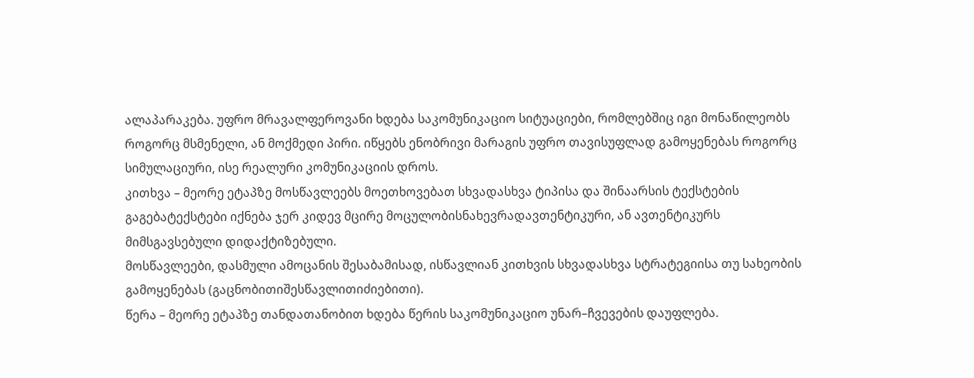ალაპარაკება. უფრო მრავალფეროვანი ხდება საკომუნიკაციო სიტუაციები, რომლებშიც იგი მონაწილეობს როგორც მსმენელი, ან მოქმედი პირი. იწყებს ენობრივი მარაგის უფრო თავისუფლად გამოყენებას როგორც სიმულაციური, ისე რეალური კომუნიკაციის დროს.
კითხვა – მეორე ეტაპზე მოსწავლეებს მოეთხოვებათ სხვადასხვა ტიპისა და შინაარსის ტექსტების გაგებატექსტები იქნება ჯერ კიდევ მცირე მოცულობისნახევრადავთენტიკური, ან ავთენტიკურს მიმსგავსებული დიდაქტიზებული.
მოსწავლეები, დასმული ამოცანის შესაბამისად, ისწავლიან კითხვის სხვადასხვა სტრატეგიისა თუ სახეობის გამოყენებას (გაცნობითიშესწავლითიძიებითი).
წერა – მეორე ეტაპზე თანდათანობით ხდება წერის საკომუნიკაციო უნარ–ჩვევების დაუფლება.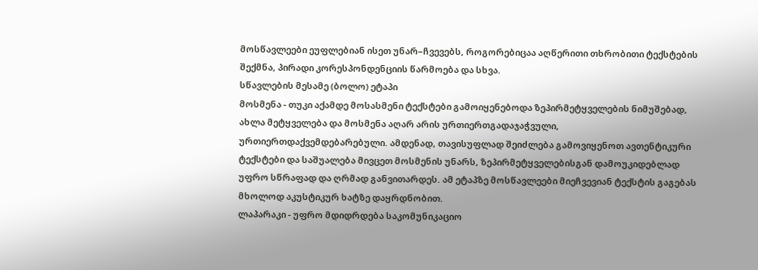მოსწავლეები ეუფლებიან ისეთ უნარ–ჩვევებს, როგორებიცაა აღწერითი თხრობითი ტექსტების შექმნა, პირადი კორესპონდენციის წარმოება და სხვა.
სწავლების მესამე (ბოლო) ეტაპი
მოსმენა - თუკი აქამდე მოსასმენი ტექსტები გამოიყენებოდა ზეპირმეტყველების ნიმუშებად, ახლა მეტყველება და მოსმენა აღარ არის ურთიერთგადაჯაჭვული, ურთიერთდაქვემდებარებული. ამდენად, თავისუფლად შეიძლება გამოვიყენოთ ავთენტიკური ტექსტები და საშუალება მივცეთ მოსმენის უნარს, ზეპირმეტყველებისგან დამოუკიდებლად უფრო სწრაფად და ღრმად განვითარდეს. ამ ეტაპზე მოსწავლეები მიეჩვევიან ტექსტის გაგებას მხოლოდ აკუსტიკურ ხატზე დაყრდნობით.
ლაპარაკი - უფრო მდიდრდება საკომუნიკაციო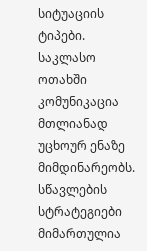სიტუაციის ტიპები. საკლასო ოთახში კომუნიკაცია მთლიანად უცხოურ ენაზე მიმდინარეობს. სწავლების სტრატეგიები მიმართულია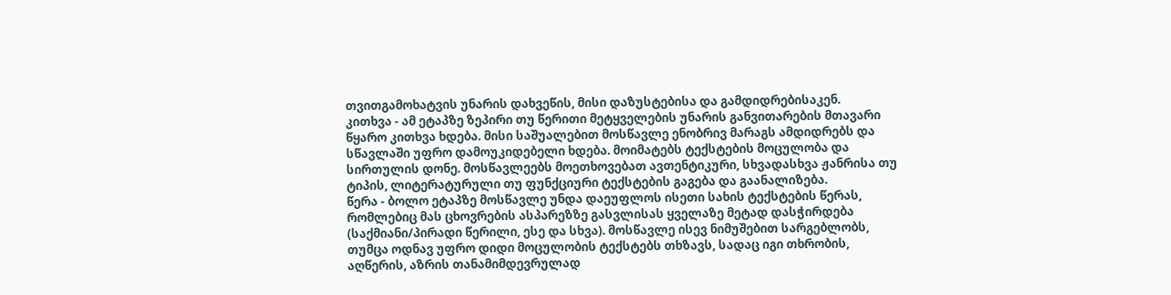თვითგამოხატვის უნარის დახვეწის, მისი დაზუსტებისა და გამდიდრებისაკენ.
კითხვა - ამ ეტაპზე ზეპირი თუ წერითი მეტყველების უნარის განვითარების მთავარი წყარო კითხვა ხდება. მისი საშუალებით მოსწავლე ენობრივ მარაგს ამდიდრებს და სწავლაში უფრო დამოუკიდებელი ხდება. მოიმატებს ტექსტების მოცულობა და სირთულის დონე. მოსწავლეებს მოეთხოვებათ ავთენტიკური, სხვადასხვა ჟანრისა თუ ტიპის, ლიტერატურული თუ ფუნქციური ტექსტების გაგება და გაანალიზება.
წერა - ბოლო ეტაპზე მოსწავლე უნდა დაეუფლოს ისეთი სახის ტექსტების წერას, რომლებიც მას ცხოვრების ასპარეზზე გასვლისას ყველაზე მეტად დასჭირდება (საქმიანი/პირადი წერილი, ესე და სხვა). მოსწავლე ისევ ნიმუშებით სარგებლობს, თუმცა ოდნავ უფრო დიდი მოცულობის ტექსტებს თხზავს, სადაც იგი თხრობის, აღწერის, აზრის თანამიმდევრულად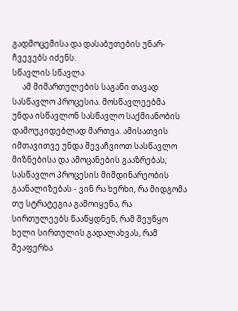გადმოცემისა და დასაბუთების უნარ-ჩვევებს იძენს.
სწავლის სწავლა
     ამ მიმართულების საგანი თავად სასწავლო პროცესია. მოსწავლეებმა უნდა ისწავლონ სასწავლო საქმიანობის დამოუკიდებლად მართვა. ამისათვის იმთავითვე უნდა შევაჩვიოთ სასწავლო მიზნებისა და ამოცანების გააზრებას; სასწავლო პროცესის მიმდინარეობის გაანალიზებას - ვინ რა ხერხი, რა მიდგომა თუ სტრატეგია გამოიყენა, რა სირთულეებს წააწყდნენ, რამ შეუწყო ხელი სირთულის გადალახვას, რამ შეაფერხა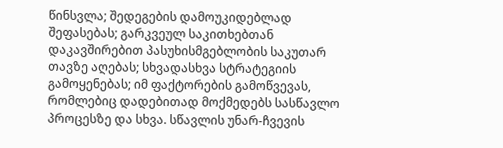წინსვლა; შედეგების დამოუკიდებლად შეფასებას; გარკვეულ საკითხებთან დაკავშირებით პასუხისმგებლობის საკუთარ თავზე აღებას; სხვადასხვა სტრატეგიის გამოყენებას; იმ ფაქტორების გამოწვევას, რომლებიც დადებითად მოქმედებს სასწავლო პროცესზე და სხვა. სწავლის უნარ-ჩვევის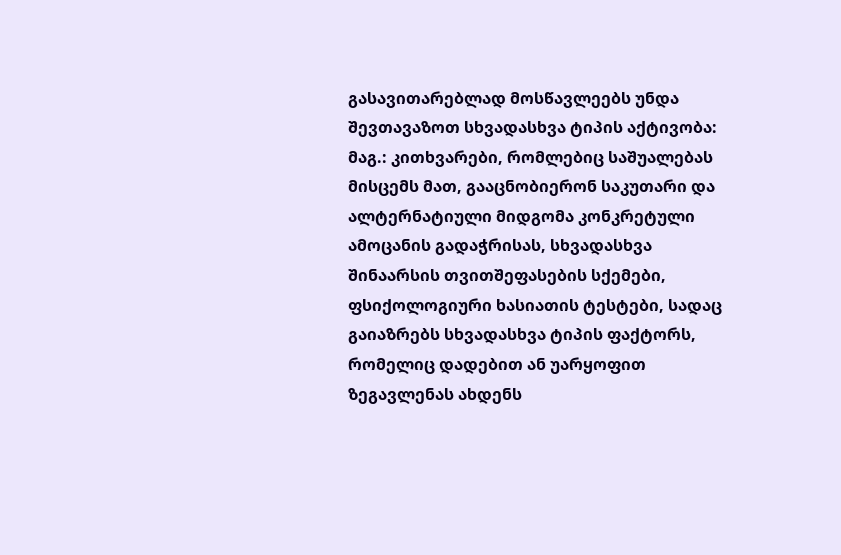გასავითარებლად მოსწავლეებს უნდა შევთავაზოთ სხვადასხვა ტიპის აქტივობა: მაგ.: კითხვარები, რომლებიც საშუალებას მისცემს მათ, გააცნობიერონ საკუთარი და ალტერნატიული მიდგომა კონკრეტული ამოცანის გადაჭრისას, სხვადასხვა შინაარსის თვითშეფასების სქემები, ფსიქოლოგიური ხასიათის ტესტები, სადაც გაიაზრებს სხვადასხვა ტიპის ფაქტორს, რომელიც დადებით ან უარყოფით ზეგავლენას ახდენს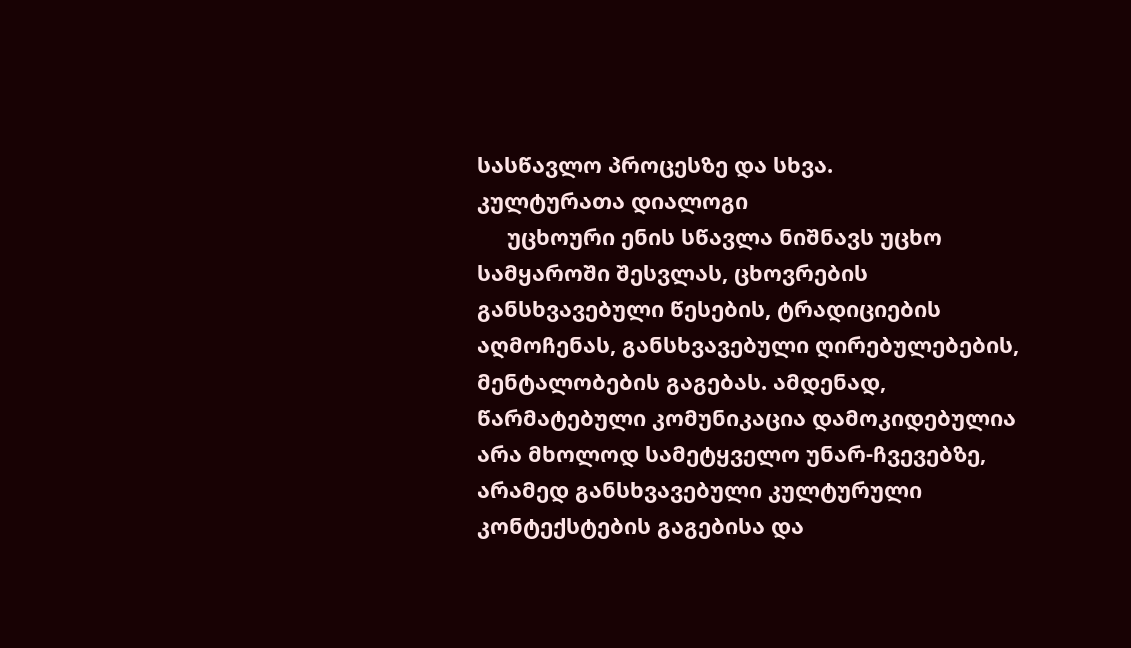სასწავლო პროცესზე და სხვა.
კულტურათა დიალოგი
     უცხოური ენის სწავლა ნიშნავს უცხო სამყაროში შესვლას, ცხოვრების განსხვავებული წესების, ტრადიციების აღმოჩენას, განსხვავებული ღირებულებების, მენტალობების გაგებას. ამდენად, წარმატებული კომუნიკაცია დამოკიდებულია არა მხოლოდ სამეტყველო უნარ-ჩვევებზე, არამედ განსხვავებული კულტურული კონტექსტების გაგებისა და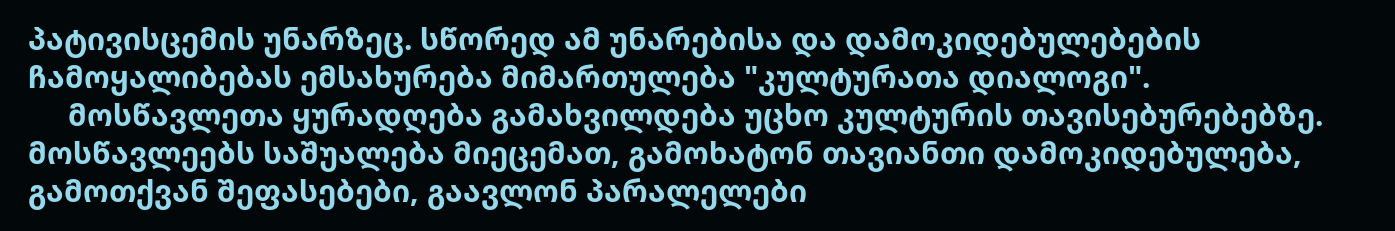პატივისცემის უნარზეც. სწორედ ამ უნარებისა და დამოკიდებულებების ჩამოყალიბებას ემსახურება მიმართულება "კულტურათა დიალოგი".
     მოსწავლეთა ყურადღება გამახვილდება უცხო კულტურის თავისებურებებზე. მოსწავლეებს საშუალება მიეცემათ, გამოხატონ თავიანთი დამოკიდებულება, გამოთქვან შეფასებები, გაავლონ პარალელები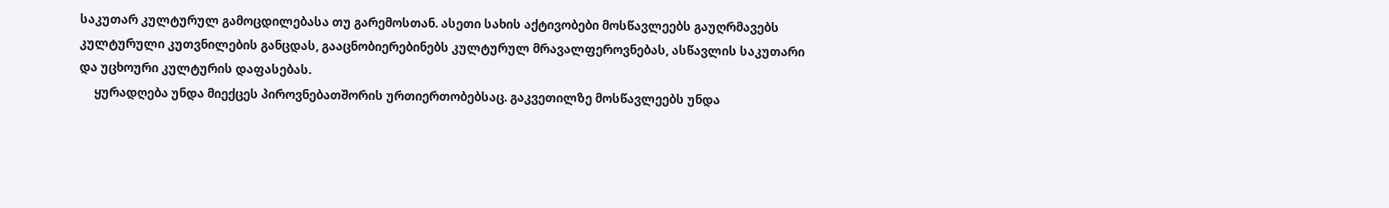საკუთარ კულტურულ გამოცდილებასა თუ გარემოსთან. ასეთი სახის აქტივობები მოსწავლეებს გაუღრმავებს კულტურული კუთვნილების განცდას, გააცნობიერებინებს კულტურულ მრავალფეროვნებას, ასწავლის საკუთარი და უცხოური კულტურის დაფასებას.
     ყურადღება უნდა მიექცეს პიროვნებათშორის ურთიერთობებსაც. გაკვეთილზე მოსწავლეებს უნდა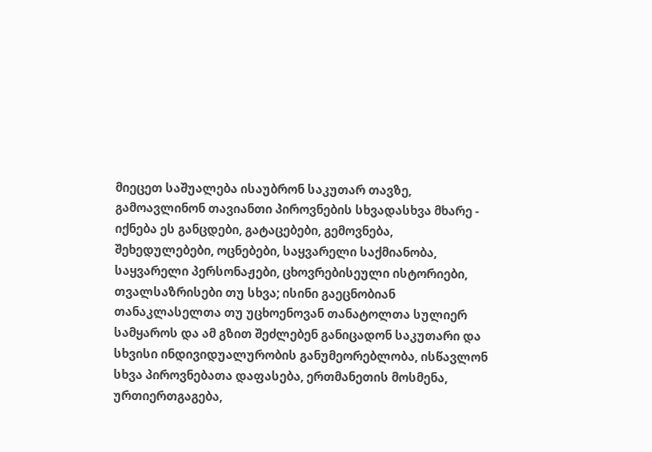მიეცეთ საშუალება ისაუბრონ საკუთარ თავზე, გამოავლინონ თავიანთი პიროვნების სხვადასხვა მხარე - იქნება ეს განცდები, გატაცებები, გემოვნება, შეხედულებები, ოცნებები, საყვარელი საქმიანობა, საყვარელი პერსონაჟები, ცხოვრებისეული ისტორიები, თვალსაზრისები თუ სხვა; ისინი გაეცნობიან თანაკლასელთა თუ უცხოენოვან თანატოლთა სულიერ სამყაროს და ამ გზით შეძლებენ განიცადონ საკუთარი და სხვისი ინდივიდუალურობის განუმეორებლობა, ისწავლონ სხვა პიროვნებათა დაფასება, ერთმანეთის მოსმენა, ურთიერთგაგება,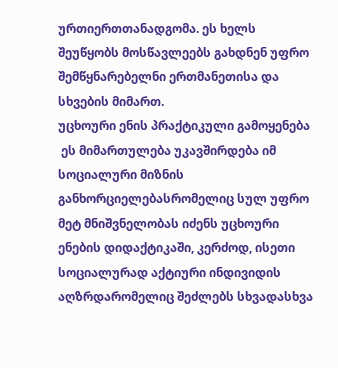ურთიერთთანადგომა. ეს ხელს შეუწყობს მოსწავლეებს გახდნენ უფრო შემწყნარებელნი ერთმანეთისა და სხვების მიმართ.
უცხოური ენის პრაქტიკული გამოყენება
 ეს მიმართულება უკავშირდება იმ სოციალური მიზნის განხორციელებასრომელიც სულ უფრო მეტ მნიშვნელობას იძენს უცხოური ენების დიდაქტიკაში, კერძოდ, ისეთი სოციალურად აქტიური ინდივიდის აღზრდარომელიც შეძლებს სხვადასხვა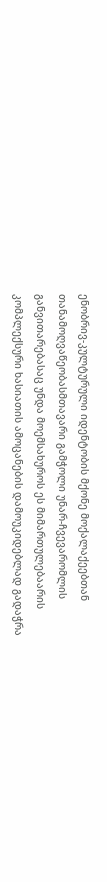ენობრივ-კულტურული იდენტობის მქონე მოქალაქეებთან თანამოღვაწეობასმთავარი გამჭოლი უნარ-ჩვევარომლის განვითარებასაც უნდა მოემსახუროს ეს მიმართულებაარის კომპლექსური ხასიათის ამოცანების დამოუკიდებლად გადაჭრა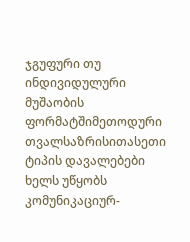ჯგუფური თუ ინდივიდულური მუშაობის ფორმატშიმეთოდური თვალსაზრისითასეთი ტიპის დავალებები ხელს უწყობს კომუნიკაციურ-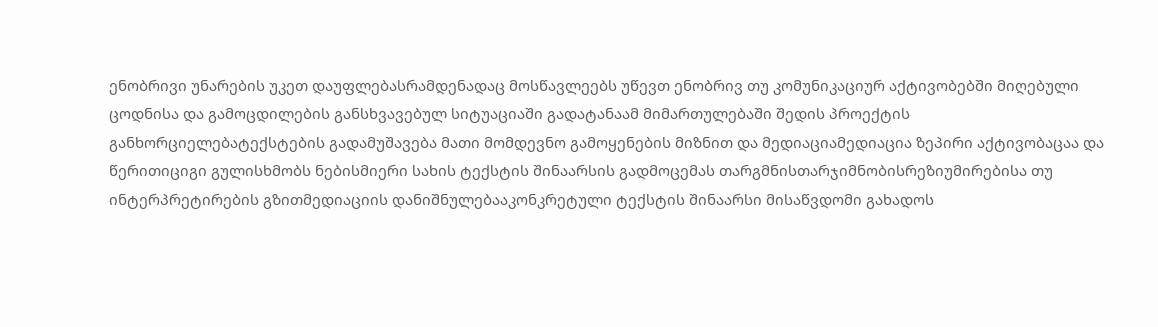ენობრივი უნარების უკეთ დაუფლებასრამდენადაც მოსწავლეებს უწევთ ენობრივ თუ კომუნიკაციურ აქტივობებში მიღებული ცოდნისა და გამოცდილების განსხვავებულ სიტუაციაში გადატანაამ მიმართულებაში შედის პროექტის განხორციელებატექსტების გადამუშავება მათი მომდევნო გამოყენების მიზნით და მედიაციამედიაცია ზეპირი აქტივობაცაა და წერითიციგი გულისხმობს ნებისმიერი სახის ტექსტის შინაარსის გადმოცემას თარგმნისთარჯიმნობისრეზიუმირებისა თუ ინტერპრეტირების გზითმედიაციის დანიშნულებააკონკრეტული ტექსტის შინაარსი მისაწვდომი გახადოს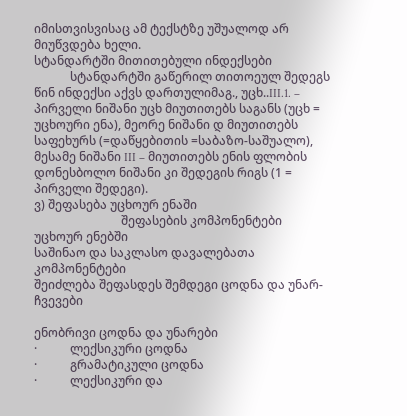იმისთვისვისაც ამ ტექსტზე უშუალოდ არ მიუწვდება ხელი.
სტანდარტში მითითებული ინდექსები
            სტანდარტში გაწერილ თითოეულ შედეგს წინ ინდექსი აქვს დართულიმაგ., უცხ..III.1. – პირველი ნიშანი უცხ მიუთითებს საგანს (უცხ = უცხოური ენა), მეორე ნიშანი დ მიუთითებს საფეხურს (=დაწყებითის =საბაზო-საშუალო), მესამე ნიშანი III – მიუთითებს ენის ფლობის დონესბოლო ნიშანი კი შედეგის რიგს (1 = პირველი შედეგი).
ვ) შეფასება უცხოურ ენაში
                             შეფასების კომპონენტები უცხოურ ენებში
საშინაო და საკლასო დავალებათა კომპონენტები
შეიძლება შეფასდეს შემდეგი ცოდნა და უნარ-ჩვევები

ენობრივი ცოდნა და უნარები
·           ლექსიკური ცოდნა
·           გრამატიკული ცოდნა
·           ლექსიკური და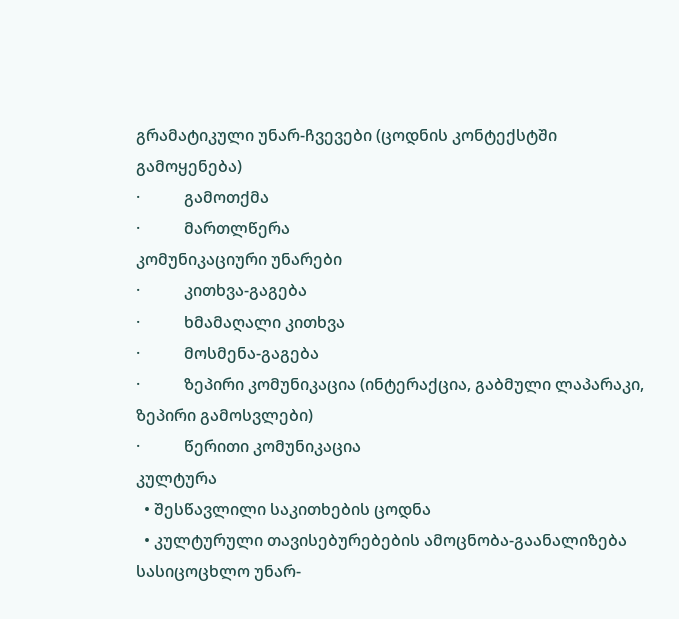გრამატიკული უნარ-ჩვევები (ცოდნის კონტექსტში გამოყენება)
·           გამოთქმა
·           მართლწერა
კომუნიკაციური უნარები
·           კითხვა-გაგება
·           ხმამაღალი კითხვა
·           მოსმენა-გაგება
·           ზეპირი კომუნიკაცია (ინტერაქცია, გაბმული ლაპარაკი, ზეპირი გამოსვლები)
·           წერითი კომუნიკაცია
კულტურა
  • შესწავლილი საკითხების ცოდნა
  • კულტურული თავისებურებების ამოცნობა-გაანალიზება
სასიცოცხლო უნარ-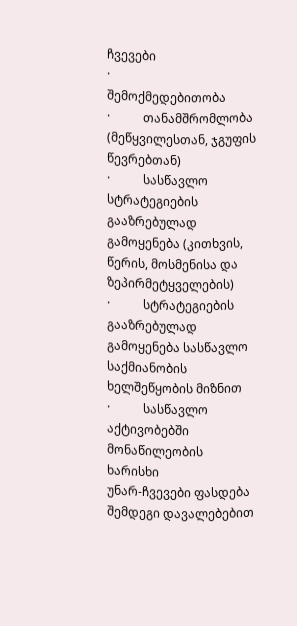ჩვევები
·           შემოქმედებითობა
·           თანამშრომლობა (მეწყვილესთან, ჯგუფის წევრებთან)
·           სასწავლო სტრატეგიების გააზრებულად გამოყენება (კითხვის, წერის, მოსმენისა და ზეპირმეტყველების)
·           სტრატეგიების გააზრებულად გამოყენება სასწავლო საქმიანობის ხელშეწყობის მიზნით
·           სასწავლო აქტივობებში მონაწილეობის ხარისხი
უნარ-ჩვევები ფასდება შემდეგი დავალებებით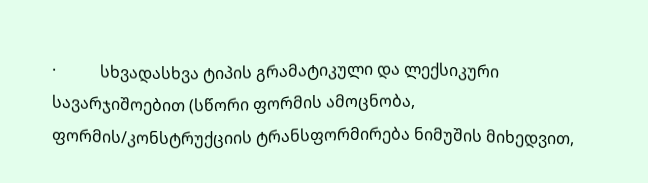·           სხვადასხვა ტიპის გრამატიკული და ლექსიკური სავარჯიშოებით (სწორი ფორმის ამოცნობა, ფორმის/კონსტრუქციის ტრანსფორმირება ნიმუშის მიხედვით,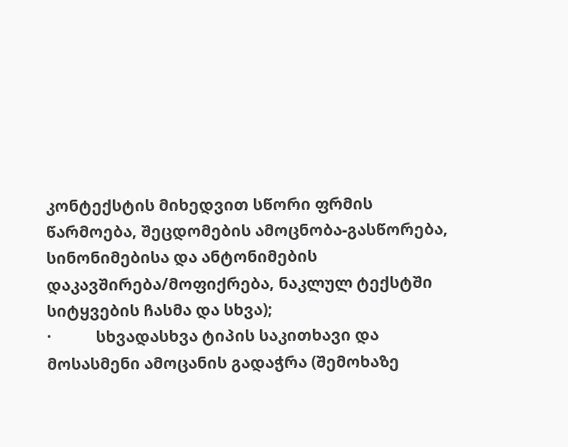კონტექსტის მიხედვით სწორი ფრმის წარმოება, შეცდომების ამოცნობა-გასწორება, სინონიმებისა და ანტონიმების დაკავშირება/მოფიქრება, ნაკლულ ტექსტში სიტყვების ჩასმა და სხვა);
·           სხვადასხვა ტიპის საკითხავი და მოსასმენი ამოცანის გადაჭრა (შემოხაზე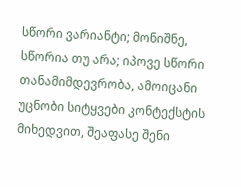სწორი ვარიანტი; მონიშნე, სწორია თუ არა; იპოვე სწორი თანამიმდევრობა, ამოიცანი უცნობი სიტყვები კონტექსტის მიხედვით, შეაფასე შენი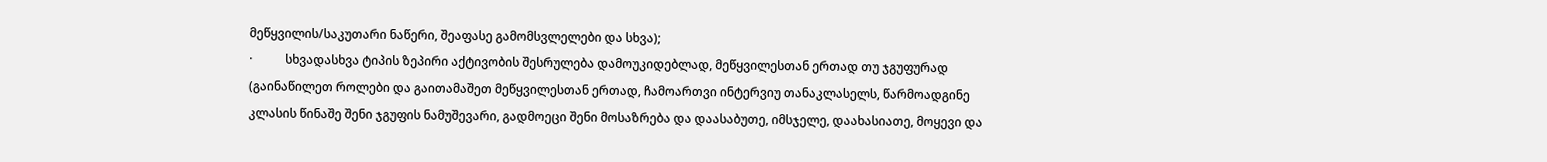მეწყვილის/საკუთარი ნაწერი, შეაფასე გამომსვლელები და სხვა);
·           სხვადასხვა ტიპის ზეპირი აქტივობის შესრულება დამოუკიდებლად, მეწყვილესთან ერთად თუ ჯგუფურად (გაინაწილეთ როლები და გაითამაშეთ მეწყვილესთან ერთად, ჩამოართვი ინტერვიუ თანაკლასელს, წარმოადგინე კლასის წინაშე შენი ჯგუფის ნამუშევარი, გადმოეცი შენი მოსაზრება და დაასაბუთე, იმსჯელე, დაახასიათე, მოყევი და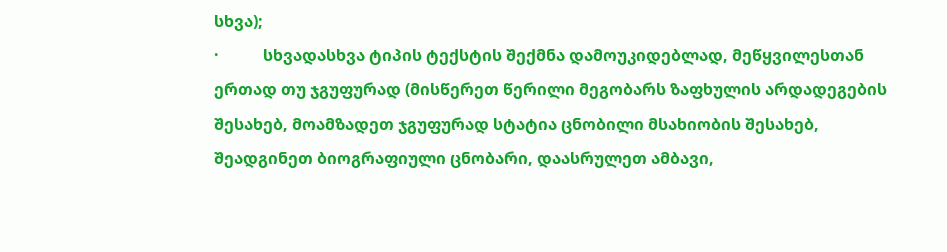სხვა);
·           სხვადასხვა ტიპის ტექსტის შექმნა დამოუკიდებლად, მეწყვილესთან ერთად თუ ჯგუფურად (მისწერეთ წერილი მეგობარს ზაფხულის არდადეგების შესახებ, მოამზადეთ ჯგუფურად სტატია ცნობილი მსახიობის შესახებ, შეადგინეთ ბიოგრაფიული ცნობარი, დაასრულეთ ამბავი,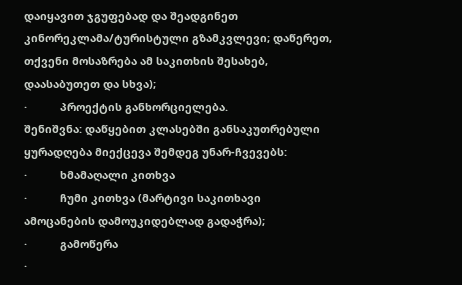დაიყავით ჯგუფებად და შეადგინეთ კინორეკლამა/ტურისტული გზამკვლევი; დაწერეთ, თქვენი მოსაზრება ამ საკითხის შესახებ, დაასაბუთეთ და სხვა);
·           პროექტის განხორციელება.
შენიშვნა: დაწყებით კლასებში განსაკუთრებული ყურადღება მიექცევა შემდეგ უნარ-ჩვევებს:
·           ხმამაღალი კითხვა
·           ჩუმი კითხვა (მარტივი საკითხავი ამოცანების დამოუკიდებლად გადაჭრა);
·           გამოწერა
·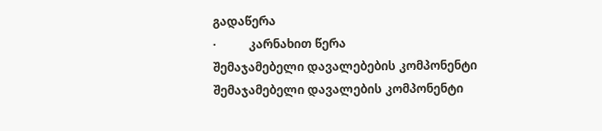გადაწერა
·           კარნახით წერა
შემაჯამებელი დავალებების კომპონენტი
შემაჯამებელი დავალების კომპონენტი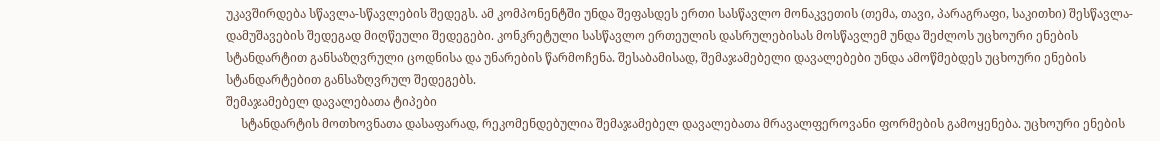უკავშირდება სწავლა-სწავლების შედეგს. ამ კომპონენტში უნდა შეფასდეს ერთი სასწავლო მონაკვეთის (თემა, თავი, პარაგრაფი, საკითხი) შესწავლა-დამუშავების შედეგად მიღწეული შედეგები. კონკრეტული სასწავლო ერთეულის დასრულებისას მოსწავლემ უნდა შეძლოს უცხოური ენების სტანდარტით განსაზღვრული ცოდნისა და უნარების წარმოჩენა. შესაბამისად, შემაჯამებელი დავალებები უნდა ამოწმებდეს უცხოური ენების სტანდარტებით განსაზღვრულ შედეგებს.
შემაჯამებელ დავალებათა ტიპები
     სტანდარტის მოთხოვნათა დასაფარად, რეკომენდებულია შემაჯამებელ დავალებათა მრავალფეროვანი ფორმების გამოყენება. უცხოური ენების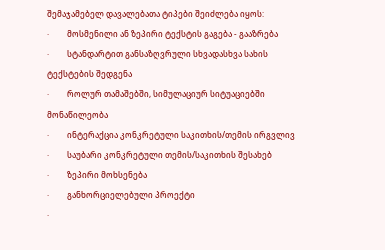შემაჯამებელ დავალებათა ტიპები შეიძლება იყოს:
·         მოსმენილი ან ზეპირი ტექსტის გაგება - გააზრება
·         სტანდარტით განსაზღვრული სხვადასხვა სახის ტექსტების შედგენა
·         როლურ თამაშებში, სიმულაციურ სიტუაციებში მონაწილეობა
·         ინტერაქცია კონკრეტული საკითხის/თემის ირგვლივ
·         საუბარი კონკრეტული თემის/საკითხის შესახებ
·         ზეპირი მოხსენება
·         განხორციელებული პროექტი
·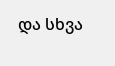და სხვა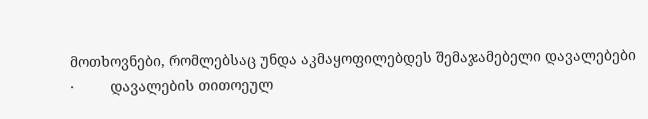მოთხოვნები, რომლებსაც უნდა აკმაყოფილებდეს შემაჯამებელი დავალებები
·         დავალების თითოეულ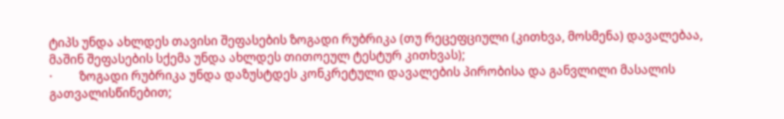ტიპს უნდა ახლდეს თავისი შეფასების ზოგადი რუბრიკა (თუ რეცეფციული (კითხვა, მოსმენა) დავალებაა, მაშინ შეფასების სქემა უნდა ახლდეს თითოეულ ტესტურ კითხვას);
·         ზოგადი რუბრიკა უნდა დაზუსტდეს კონკრეტული დავალების პირობისა და განვლილი მასალის გათვალისწინებით;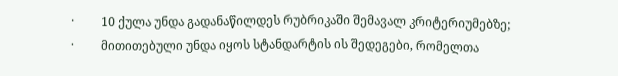·         10 ქულა უნდა გადანაწილდეს რუბრიკაში შემავალ კრიტერიუმებზე;
·         მითითებული უნდა იყოს სტანდარტის ის შედეგები, რომელთა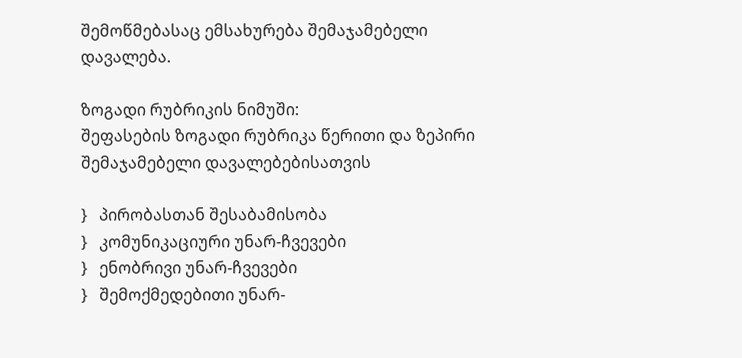შემოწმებასაც ემსახურება შემაჯამებელი დავალება.

ზოგადი რუბრიკის ნიმუში:
შეფასების ზოგადი რუბრიკა წერითი და ზეპირი შემაჯამებელი დავალებებისათვის

}   პირობასთან შესაბამისობა
}   კომუნიკაციური უნარ-ჩვევები
}   ენობრივი უნარ-ჩვევები
}   შემოქმედებითი უნარ-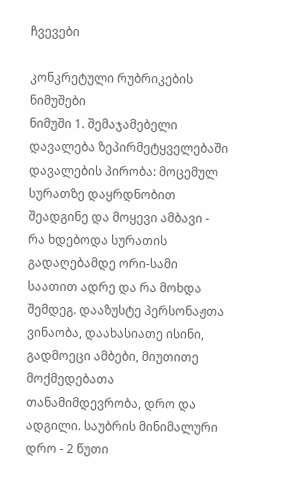ჩვევები

კონკრეტული რუბრიკების ნიმუშები
ნიმუში 1. შემაჯამებელი დავალება ზეპირმეტყველებაში
დავალების პირობა: მოცემულ სურათზე დაყრდნობით შეადგინე და მოყევი ამბავი - რა ხდებოდა სურათის გადაღებამდე ორი-სამი საათით ადრე და რა მოხდა შემდეგ. დააზუსტე პერსონაჟთა ვინაობა, დაახასიათე ისინი, გადმოეცი ამბები, მიუთითე მოქმედებათა თანამიმდევრობა, დრო და ადგილი. საუბრის მინიმალური დრო - 2 წუთი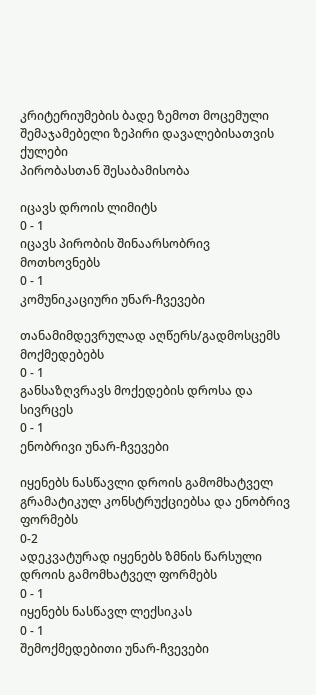კრიტერიუმების ბადე ზემოთ მოცემული შემაჯამებელი ზეპირი დავალებისათვის
ქულები
პირობასთან შესაბამისობა

იცავს დროის ლიმიტს
0 - 1
იცავს პირობის შინაარსობრივ მოთხოვნებს
0 - 1
კომუნიკაციური უნარ-ჩვევები

თანამიმდევრულად აღწერს/გადმოსცემს მოქმედებებს
0 - 1
განსაზღვრავს მოქედების დროსა და სივრცეს
0 - 1
ენობრივი უნარ-ჩვევები

იყენებს ნასწავლი დროის გამომხატველ გრამატიკულ კონსტრუქციებსა და ენობრივ ფორმებს
0-2
ადეკვატურად იყენებს ზმნის წარსული დროის გამომხატველ ფორმებს
0 - 1
იყენებს ნასწავლ ლექსიკას
0 - 1
შემოქმედებითი უნარ-ჩვევები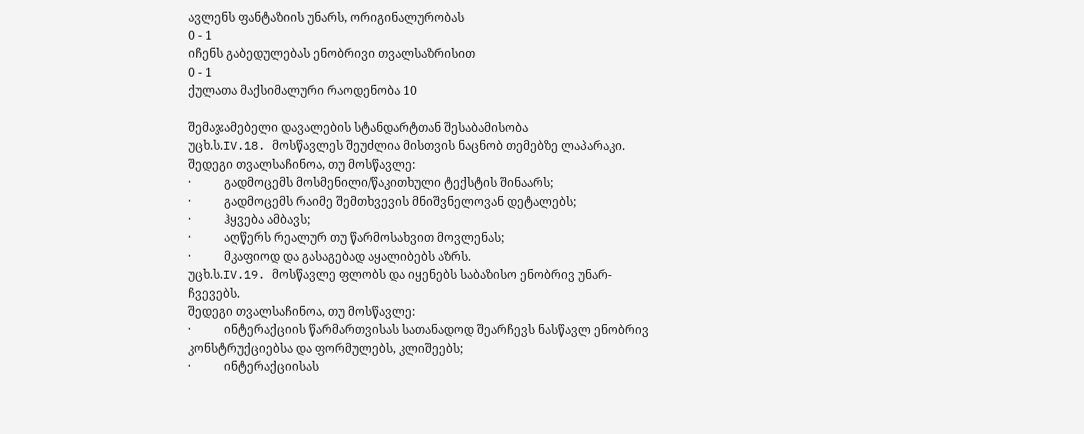ავლენს ფანტაზიის უნარს, ორიგინალურობას
0 - 1
იჩენს გაბედულებას ენობრივი თვალსაზრისით
0 - 1
ქულათა მაქსიმალური რაოდენობა 10

შემაჯამებელი დავალების სტანდარტთან შესაბამისობა
უცხ.ს.IV.18. მოსწავლეს შეუძლია მისთვის ნაცნობ თემებზე ლაპარაკი.
შედეგი თვალსაჩინოა, თუ მოსწავლე:
·           გადმოცემს მოსმენილი/წაკითხული ტექსტის შინაარს;
·           გადმოცემს რაიმე შემთხვევის მნიშვნელოვან დეტალებს;
·           ჰყვება ამბავს;
·           აღწერს რეალურ თუ წარმოსახვით მოვლენას;
·           მკაფიოდ და გასაგებად აყალიბებს აზრს.
უცხ.ს.IV.19. მოსწავლე ფლობს და იყენებს საბაზისო ენობრივ უნარ-ჩვევებს.
შედეგი თვალსაჩინოა, თუ მოსწავლე:
·           ინტერაქციის წარმართვისას სათანადოდ შეარჩევს ნასწავლ ენობრივ კონსტრუქციებსა და ფორმულებს, კლიშეებს;
·           ინტერაქციისას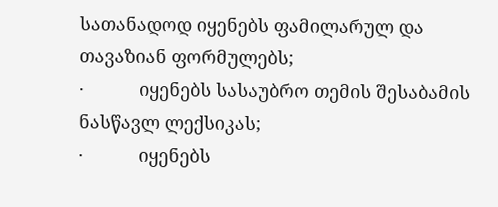სათანადოდ იყენებს ფამილარულ და თავაზიან ფორმულებს;
·           იყენებს სასაუბრო თემის შესაბამის ნასწავლ ლექსიკას;
·           იყენებს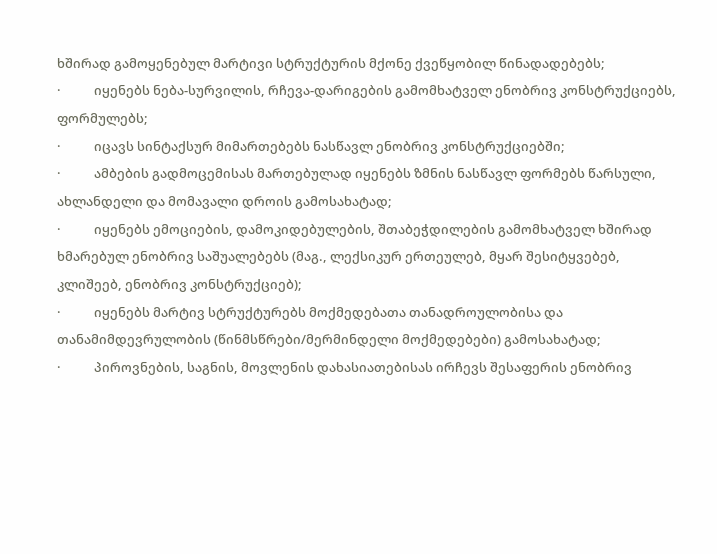ხშირად გამოყენებულ მარტივი სტრუქტურის მქონე ქვეწყობილ წინადადებებს;
·           იყენებს ნება-სურვილის, რჩევა-დარიგების გამომხატველ ენობრივ კონსტრუქციებს, ფორმულებს;
·           იცავს სინტაქსურ მიმართებებს ნასწავლ ენობრივ კონსტრუქციებში;
·           ამბების გადმოცემისას მართებულად იყენებს ზმნის ნასწავლ ფორმებს წარსული, ახლანდელი და მომავალი დროის გამოსახატად;
·           იყენებს ემოციების, დამოკიდებულების, შთაბეჭდილების გამომხატველ ხშირად ხმარებულ ენობრივ საშუალებებს (მაგ., ლექსიკურ ერთეულებ, მყარ შესიტყვებებ, კლიშეებ, ენობრივ კონსტრუქციებ);
·           იყენებს მარტივ სტრუქტურებს მოქმედებათა თანადროულობისა და თანამიმდევრულობის (წინმსწრები/მერმინდელი მოქმედებები) გამოსახატად;
·           პიროვნების, საგნის, მოვლენის დახასიათებისას ირჩევს შესაფერის ენობრივ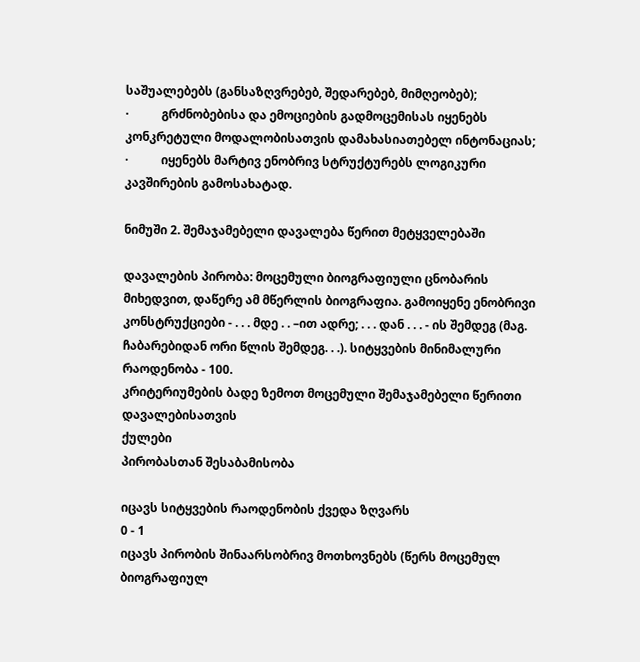საშუალებებს (განსაზღვრებებ, შედარებებ, მიმღეობებ);
·           გრძნობებისა და ემოციების გადმოცემისას იყენებს კონკრეტული მოდალობისათვის დამახასიათებელ ინტონაციას;
·           იყენებს მარტივ ენობრივ სტრუქტურებს ლოგიკური კავშირების გამოსახატად.

ნიმუში 2. შემაჯამებელი დავალება წერით მეტყველებაში

დავალების პირობა: მოცემული ბიოგრაფიული ცნობარის მიხედვით, დაწერე ამ მწერლის ბიოგრაფია. გამოიყენე ენობრივი კონსტრუქციები - . . . მდე . . –ით ადრე; . . . დან . . . - ის შემდეგ (მაგ. ჩაბარებიდან ორი წლის შემდეგ. . .). სიტყვების მინიმალური რაოდენობა - 100.
კრიტერიუმების ბადე ზემოთ მოცემული შემაჯამებელი წერითი დავალებისათვის
ქულები
პირობასთან შესაბამისობა

იცავს სიტყვების რაოდენობის ქვედა ზღვარს
0 - 1
იცავს პირობის შინაარსობრივ მოთხოვნებს (წერს მოცემულ ბიოგრაფიულ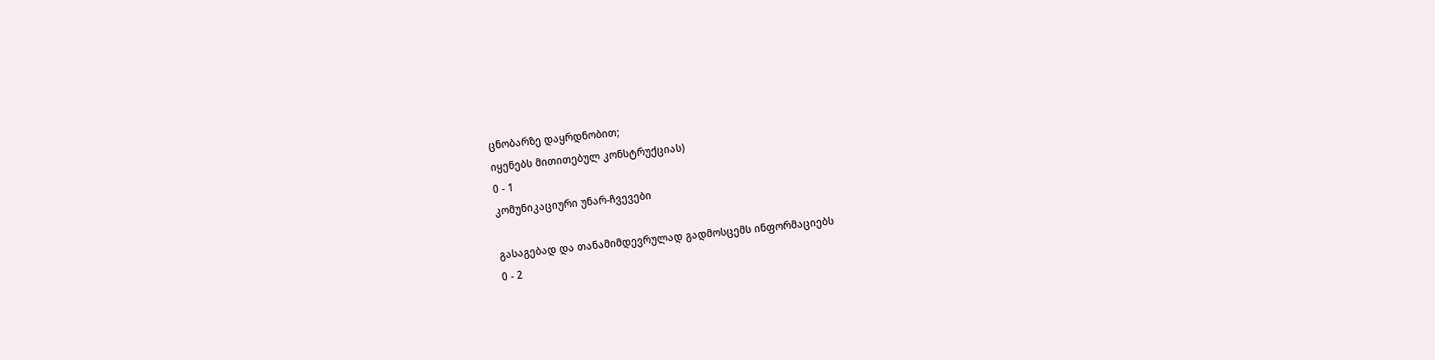ცნობარზე დაყრდნობით;
იყენებს მითითებულ კონსტრუქციას)
0 - 1
კომუნიკაციური უნარ-ჩვევები

გასაგებად და თანამიმდევრულად გადმოსცემს ინფორმაციებს
0 - 2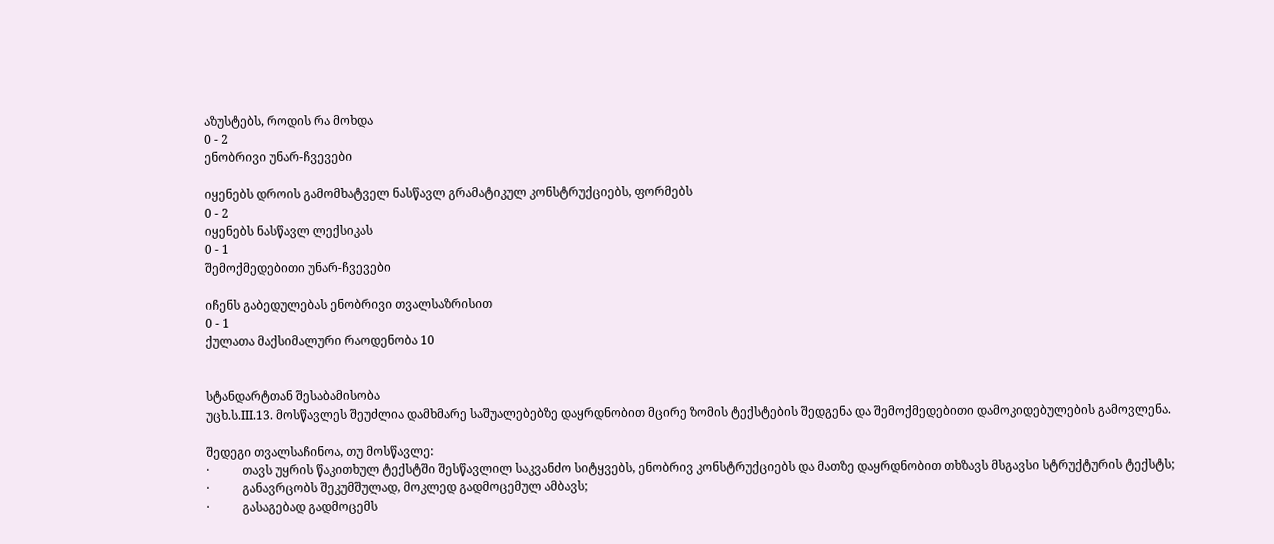აზუსტებს, როდის რა მოხდა
0 - 2
ენობრივი უნარ-ჩვევები

იყენებს დროის გამომხატველ ნასწავლ გრამატიკულ კონსტრუქციებს, ფორმებს
0 - 2
იყენებს ნასწავლ ლექსიკას
0 - 1
შემოქმედებითი უნარ-ჩვევები

იჩენს გაბედულებას ენობრივი თვალსაზრისით
0 - 1
ქულათა მაქსიმალური რაოდენობა 10


სტანდარტთან შესაბამისობა
უცხ.ს.III.13. მოსწავლეს შეუძლია დამხმარე საშუალებებზე დაყრდნობით მცირე ზომის ტექსტების შედგენა და შემოქმედებითი დამოკიდებულების გამოვლენა.

შედეგი თვალსაჩინოა, თუ მოსწავლე:
·           თავს უყრის წაკითხულ ტექსტში შესწავლილ საკვანძო სიტყვებს, ენობრივ კონსტრუქციებს და მათზე დაყრდნობით თხზავს მსგავსი სტრუქტურის ტექსტს;
·           განავრცობს შეკუმშულად, მოკლედ გადმოცემულ ამბავს;
·           გასაგებად გადმოცემს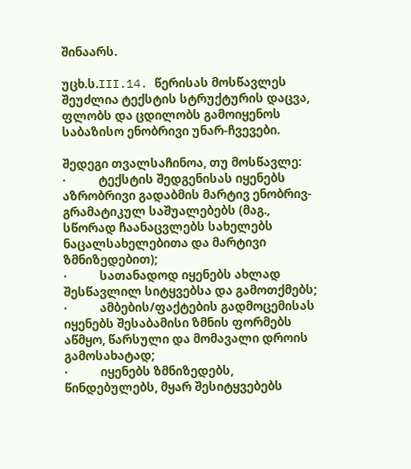შინაარს.

უცხ.ს.III.14. წერისას მოსწავლეს შეუძლია ტექსტის სტრუქტურის დაცვა, ფლობს და ცდილობს გამოიყენოს საბაზისო ენობრივი უნარ-ჩვევები.

შედეგი თვალსაჩინოა, თუ მოსწავლე:
·           ტექსტის შედგენისას იყენებს აზრობრივი გადაბმის მარტივ ენობრივ-გრამატიკულ საშუალებებს (მაგ., სწორად ჩაანაცვლებს სახელებს ნაცალსახელებითა და მარტივი ზმნიზედებით);
·           სათანადოდ იყენებს ახლად შესწავლილ სიტყვებსა და გამოთქმებს;
·           ამბების/ფაქტების გადმოცემისას იყენებს შესაბამისი ზმნის ფორმებს აწმყო, წარსული და მომავალი დროის გამოსახატად;
·           იყენებს ზმნიზედებს, წინდებულებს, მყარ შესიტყვებებს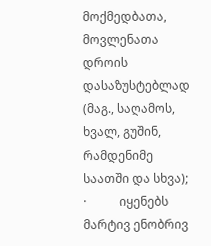მოქმედბათა, მოვლენათა დროის დასაზუსტებლად (მაგ., საღამოს, ხვალ, გუშინ, რამდენიმე საათში და სხვა);
·           იყენებს მარტივ ენობრივ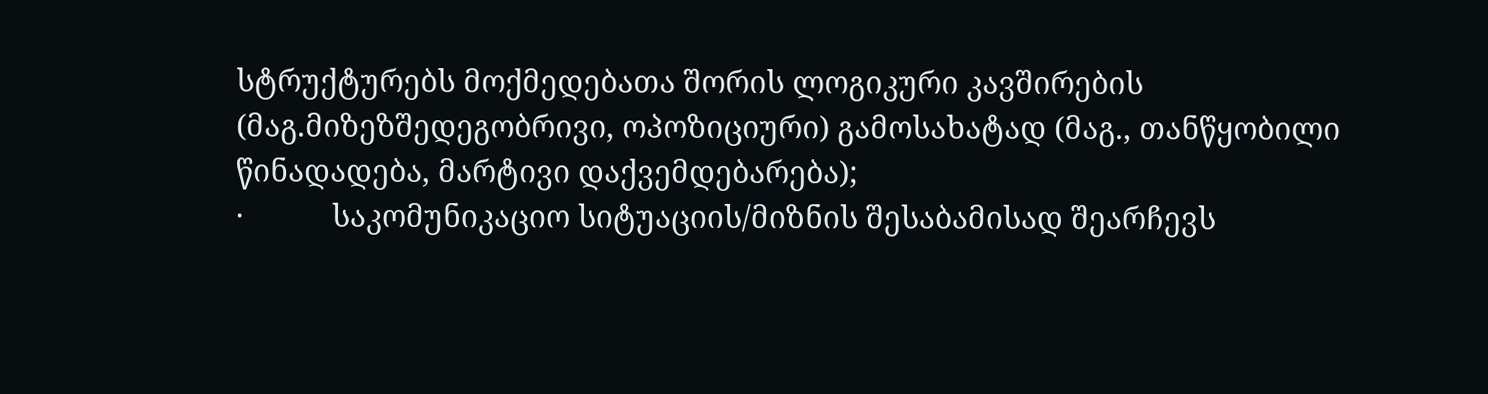სტრუქტურებს მოქმედებათა შორის ლოგიკური კავშირების (მაგ.მიზეზშედეგობრივი, ოპოზიციური) გამოსახატად (მაგ., თანწყობილი წინადადება, მარტივი დაქვემდებარება);
·           საკომუნიკაციო სიტუაციის/მიზნის შესაბამისად შეარჩევს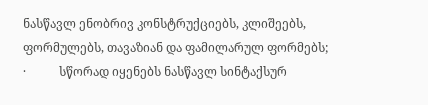ნასწავლ ენობრივ კონსტრუქციებს, კლიშეებს, ფორმულებს, თავაზიან და ფამილარულ ფორმებს;
·           სწორად იყენებს ნასწავლ სინტაქსურ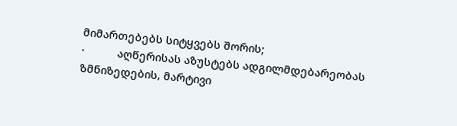მიმართებებს სიტყვებს შორის;
·           აღწერისას აზუსტებს ადგილმდებარეობას ზმნიზედების, მარტივი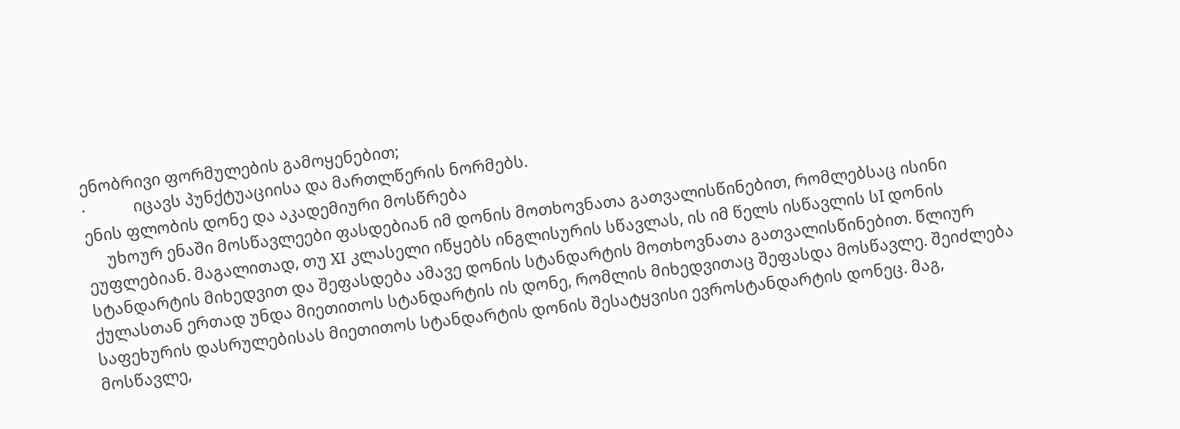ენობრივი ფორმულების გამოყენებით;
·            იცავს პუნქტუაციისა და მართლწერის ნორმებს.
ენის ფლობის დონე და აკადემიური მოსწრება
     უხოურ ენაში მოსწავლეები ფასდებიან იმ დონის მოთხოვნათა გათვალისწინებით, რომლებსაც ისინი ეუფლებიან. მაგალითად, თუ XI კლასელი იწყებს ინგლისურის სწავლას, ის იმ წელს ისწავლის სI დონის სტანდარტის მიხედვით და შეფასდება ამავე დონის სტანდარტის მოთხოვნათა გათვალისწინებით. წლიურ ქულასთან ერთად უნდა მიეთითოს სტანდარტის ის დონე, რომლის მიხედვითაც შეფასდა მოსწავლე. შეიძლება საფეხურის დასრულებისას მიეთითოს სტანდარტის დონის შესატყვისი ევროსტანდარტის დონეც. მაგ, მოსწავლე,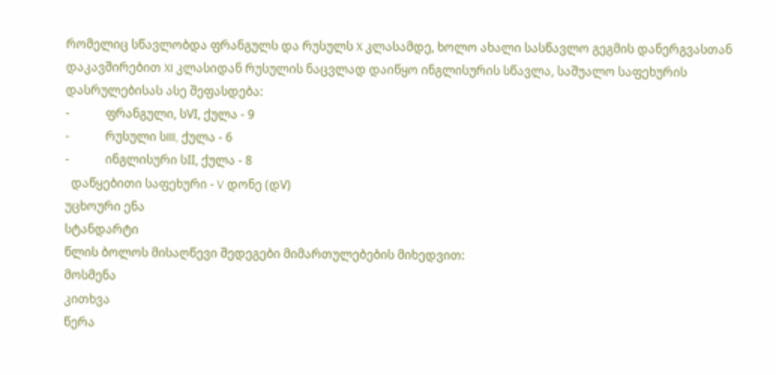რომელიც სწავლობდა ფრანგულს და რუსულს X კლასამდე, ხოლო ახალი სასწავლო გეგმის დანერგვასთან დაკავშირებით XI კლასიდან რუსულის ნაცვლად დაიწყო ინგლისურის სწავლა, საშუალო საფეხურის დასრულებისას ასე შეფასდება:
-            ფრანგული, სVI, ქულა - 9
-            რუსული სIII, ქულა - 6
-            ინგლისური სII, ქულა - 8
  დაწყებითი საფეხური - V დონე (დV)
უცხოური ენა
სტანდარტი
წლის ბოლოს მისაღწევი შედეგები მიმართულებების მიხედვით:
მოსმენა
კითხვა
წერა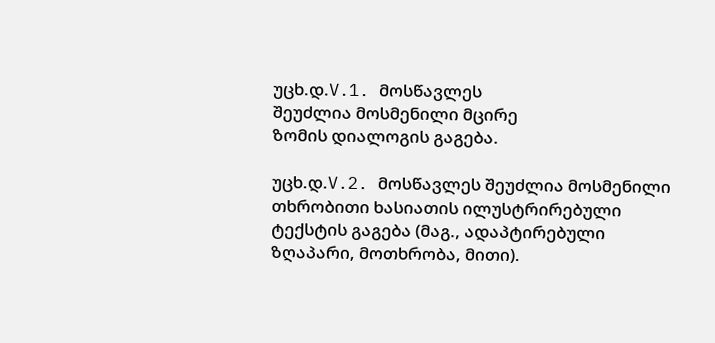უცხ.დ.V.1. მოსწავლეს
შეუძლია მოსმენილი მცირე
ზომის დიალოგის გაგება.

უცხ.დ.V.2. მოსწავლეს შეუძლია მოსმენილი თხრობითი ხასიათის ილუსტრირებული ტექსტის გაგება (მაგ., ადაპტირებული ზღაპარი, მოთხრობა, მითი).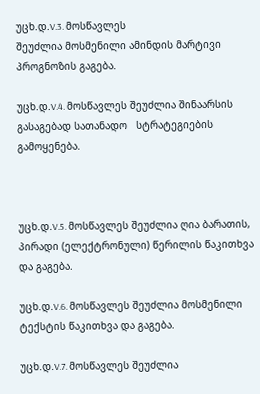უცხ.დ.V.3. მოსწავლეს
შეუძლია მოსმენილი ამინდის მარტივი პროგნოზის გაგება.

უცხ.დ.V.4. მოსწავლეს შეუძლია შინაარსის გასაგებად სათანადო   სტრატეგიების გამოყენება.



უცხ.დ.V.5. მოსწავლეს შეუძლია ღია ბარათის, პირადი (ელექტრონული) წერილის წაკითხვა და გაგება.

უცხ.დ.V.6. მოსწავლეს შეუძლია მოსმენილი ტექსტის წაკითხვა და გაგება.

უცხ.დ.V.7. მოსწავლეს შეუძლია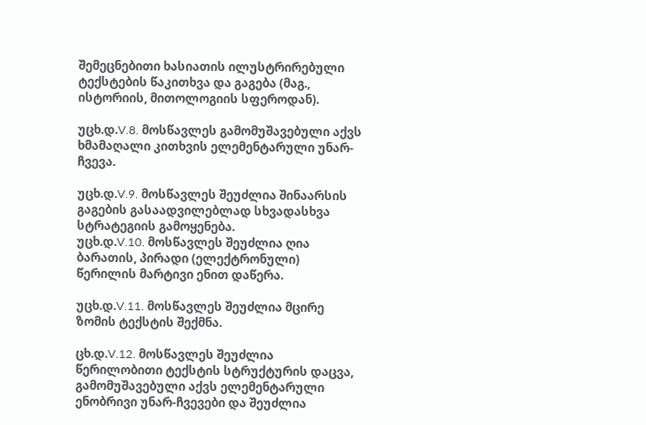შემეცნებითი ხასიათის ილუსტრირებული ტექსტების წაკითხვა და გაგება (მაგ., ისტორიის, მითოლოგიის სფეროდან).

უცხ.დ.V.8. მოსწავლეს გამომუშავებული აქვს ხმამაღალი კითხვის ელემენტარული უნარ-ჩვევა.

უცხ.დ.V.9. მოსწავლეს შეუძლია შინაარსის გაგების გასაადვილებლად სხვადასხვა სტრატეგიის გამოყენება.
უცხ.დ.V.10. მოსწავლეს შეუძლია ღია ბარათის, პირადი (ელექტრონული) წერილის მარტივი ენით დაწერა.

უცხ.დ.V.11. მოსწავლეს შეუძლია მცირე ზომის ტექსტის შექმნა.

ცხ.დ.V.12. მოსწავლეს შეუძლია წერილობითი ტექსტის სტრუქტურის დაცვა, გამომუშავებული აქვს ელემენტარული ენობრივი უნარ-ჩვევები და შეუძლია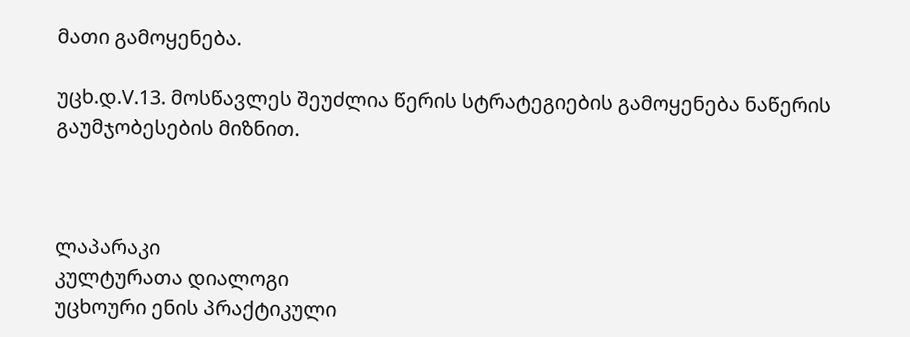მათი გამოყენება.

უცხ.დ.V.13. მოსწავლეს შეუძლია წერის სტრატეგიების გამოყენება ნაწერის გაუმჯობესების მიზნით.



ლაპარაკი
კულტურათა დიალოგი
უცხოური ენის პრაქტიკული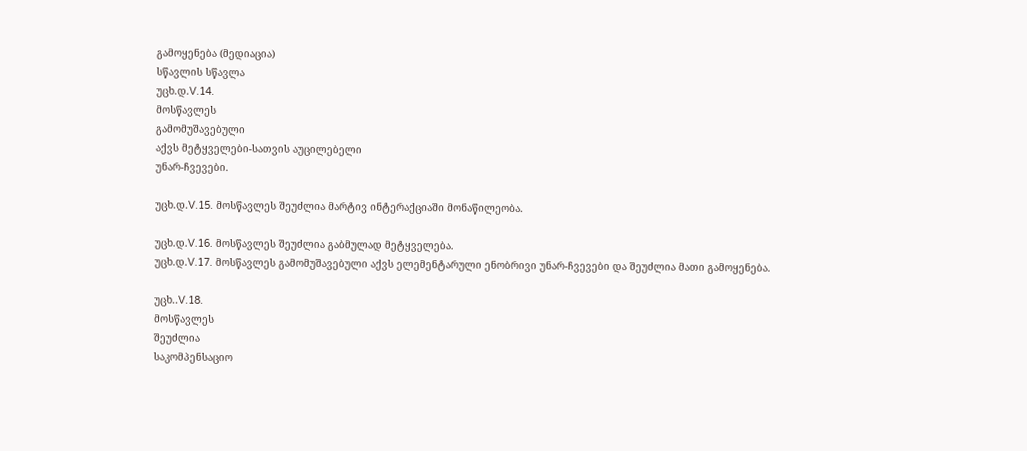გამოყენება (მედიაცია)
სწავლის სწავლა
უცხ.დ.V.14.
მოსწავლეს
გამომუშავებული
აქვს მეტყველები-სათვის აუცილებელი
უნარ-ჩვევები.

უცხ.დ.V.15. მოსწავლეს შეუძლია მარტივ ინტერაქციაში მონაწილეობა.

უცხ.დ.V.16. მოსწავლეს შეუძლია გაბმულად მეტყველება.
უცხ.დ.V.17. მოსწავლეს გამომუშავებული აქვს ელემენტარული ენობრივი უნარ-ჩვევები და შეუძლია მათი გამოყენება.

უცხ..V.18.
მოსწავლეს
შეუძლია
საკომპენსაციო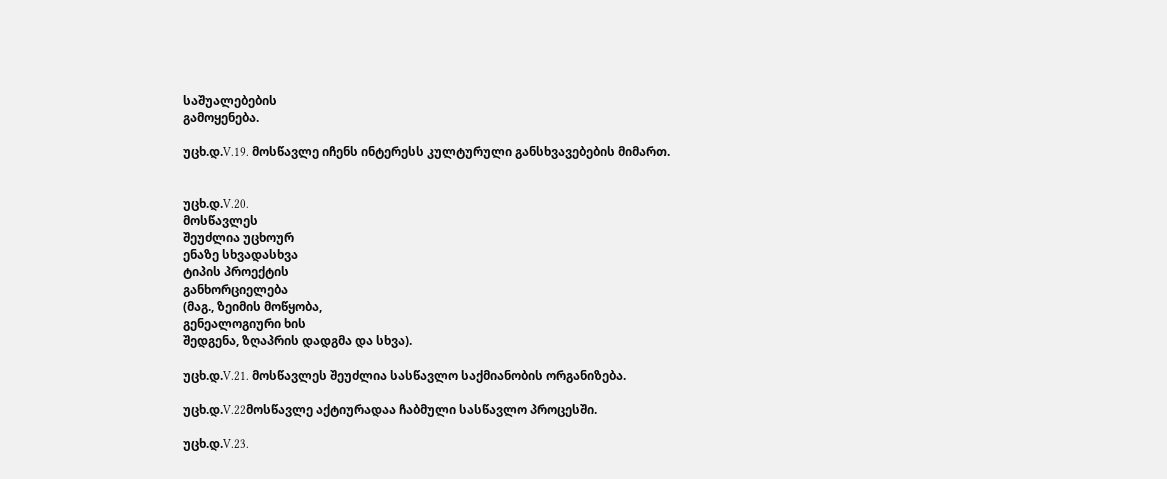საშუალებების
გამოყენება.

უცხ.დ.V.19. მოსწავლე იჩენს ინტერესს კულტურული განსხვავებების მიმართ.


უცხ.დ.V.20.
მოსწავლეს
შეუძლია უცხოურ
ენაზე სხვადასხვა
ტიპის პროექტის
განხორციელება
(მაგ., ზეიმის მოწყობა,
გენეალოგიური ხის
შედგენა, ზღაპრის დადგმა და სხვა).

უცხ.დ.V.21. მოსწავლეს შეუძლია სასწავლო საქმიანობის ორგანიზება.

უცხ.დ.V.22მოსწავლე აქტიურადაა ჩაბმული სასწავლო პროცესში.

უცხ.დ.V.23.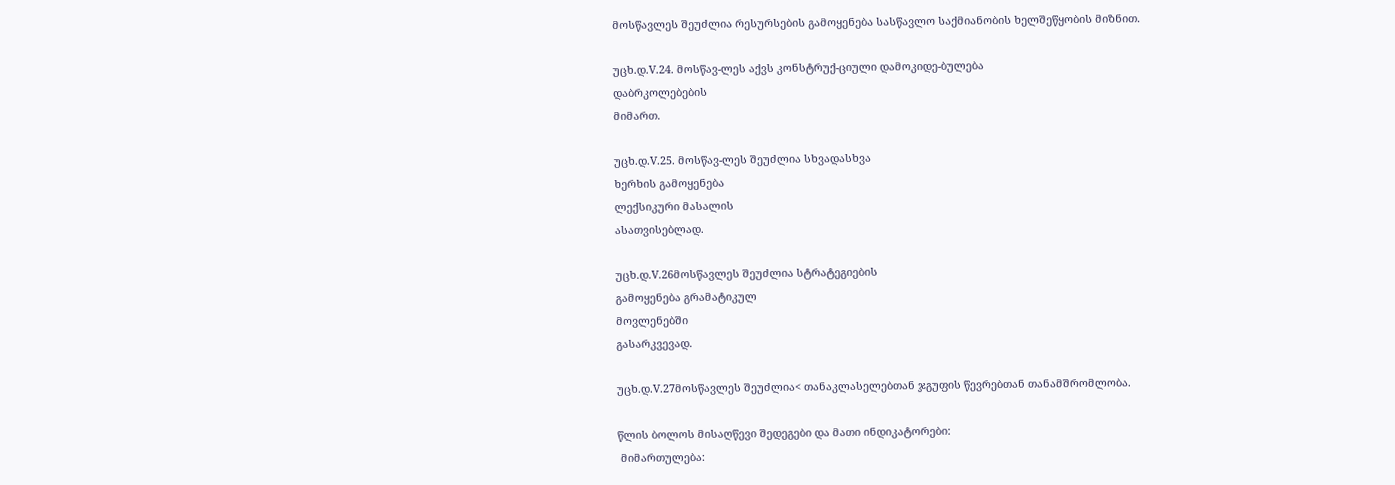მოსწავლეს შეუძლია რესურსების გამოყენება სასწავლო საქმიანობის ხელშეწყობის მიზნით.

უცხ.დ.V.24. მოსწავ-ლეს აქვს კონსტრუქ-ციული დამოკიდე-ბულება
დაბრკოლებების
მიმართ.

უცხ.დ.V.25. მოსწავ-ლეს შეუძლია სხვადასხვა
ხერხის გამოყენება
ლექსიკური მასალის
ასათვისებლად.

უცხ.დ.V.26მოსწავლეს შეუძლია სტრატეგიების
გამოყენება გრამატიკულ
მოვლენებში
გასარკვევად.

უცხ.დ.V.27მოსწავლეს შეუძლია< თანაკლასელებთან ჯგუფის წევრებთან თანამშრომლობა.

წლის ბოლოს მისაღწევი შედეგები და მათი ინდიკატორები:
 მიმართულება: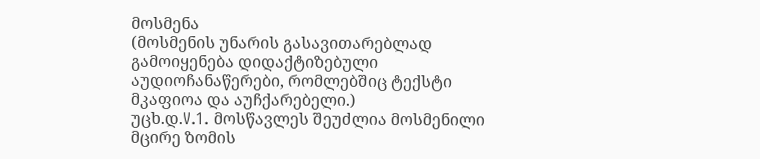მოსმენა
(მოსმენის უნარის გასავითარებლად გამოიყენება დიდაქტიზებული აუდიოჩანაწერები, რომლებშიც ტექსტი მკაფიოა და აუჩქარებელი.)
უცხ.დ.V.1. მოსწავლეს შეუძლია მოსმენილი მცირე ზომის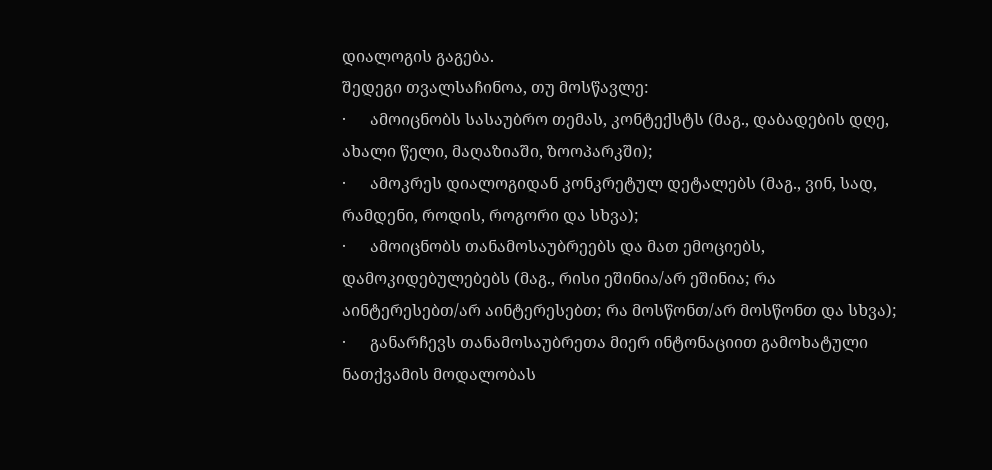დიალოგის გაგება.
შედეგი თვალსაჩინოა, თუ მოსწავლე:
·      ამოიცნობს სასაუბრო თემას, კონტექსტს (მაგ., დაბადების დღე, ახალი წელი, მაღაზიაში, ზოოპარკში);
·      ამოკრეს დიალოგიდან კონკრეტულ დეტალებს (მაგ., ვინ, სად, რამდენი, როდის, როგორი და სხვა);
·      ამოიცნობს თანამოსაუბრეებს და მათ ემოციებს, დამოკიდებულებებს (მაგ., რისი ეშინია/არ ეშინია; რა აინტერესებთ/არ აინტერესებთ; რა მოსწონთ/არ მოსწონთ და სხვა);
·      განარჩევს თანამოსაუბრეთა მიერ ინტონაციით გამოხატული ნათქვამის მოდალობას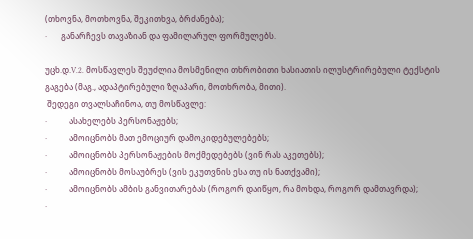(თხოვნა, მოთხოვნა, შეკითხვა, ბრძანება);
·       განარჩევს თავაზიან და ფამილარულ ფორმულებს.

უცხ.დ.V.2. მოსწავლეს შეუძლია მოსმენილი თხრობითი ხასიათის ილუსტრირებული ტექსტის გაგება (მაგ., ადაპტირებული ზღაპარი, მოთხრობა, მითი).
 შედეგი თვალსაჩინოა, თუ მოსწავლე:
·           ასახელებს პერსონაჟებს;
·           ამოიცნობს მათ ემოციურ დამოკიდებულებებს;
·           ამოიცნობს პერსონაჟების მოქმედებებს (ვინ რას აკეთებს);
·           ამოიცნობს მოსაუბრეს (ვის ეკუთვნის ესა თუ ის ნათქვამი);
·           ამოიცნობს ამბის განვითარებას (როგორ დაიწყო, რა მოხდა, როგორ დამთავრდა);
·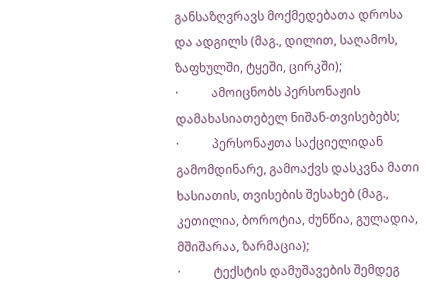განსაზღვრავს მოქმედებათა დროსა და ადგილს (მაგ., დილით, საღამოს, ზაფხულში, ტყეში, ცირკში);
·           ამოიცნობს პერსონაჟის დამახასიათებელ ნიშან-თვისებებს;
·           პერსონაჟთა საქციელიდან გამომდინარე, გამოაქვს დასკვნა მათი ხასიათის, თვისების შესახებ (მაგ., კეთილია, ბოროტია, ძუნწია, გულადია, მშიშარაა, ზარმაცია);
·           ტექსტის დამუშავების შემდეგ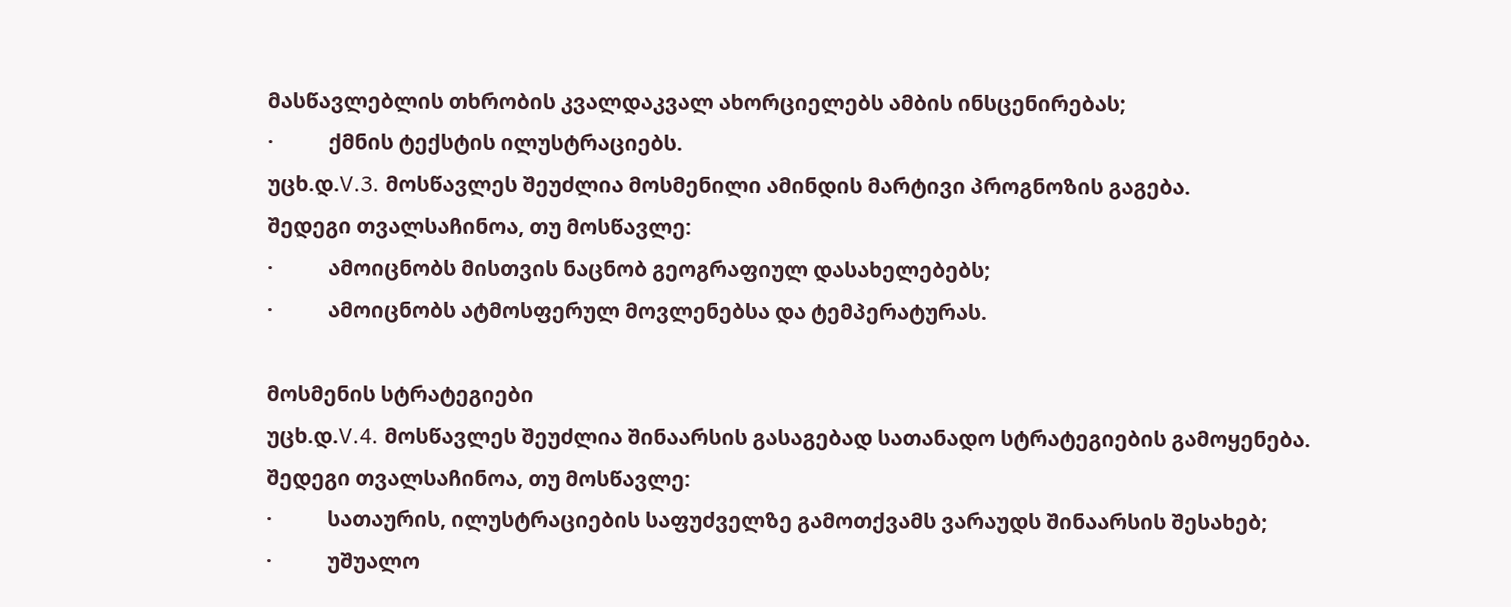მასწავლებლის თხრობის კვალდაკვალ ახორციელებს ამბის ინსცენირებას;
·           ქმნის ტექსტის ილუსტრაციებს.
უცხ.დ.V.3. მოსწავლეს შეუძლია მოსმენილი ამინდის მარტივი პროგნოზის გაგება.
შედეგი თვალსაჩინოა, თუ მოსწავლე:
·           ამოიცნობს მისთვის ნაცნობ გეოგრაფიულ დასახელებებს;
·           ამოიცნობს ატმოსფერულ მოვლენებსა და ტემპერატურას.

მოსმენის სტრატეგიები
უცხ.დ.V.4. მოსწავლეს შეუძლია შინაარსის გასაგებად სათანადო სტრატეგიების გამოყენება.
შედეგი თვალსაჩინოა, თუ მოსწავლე:
·           სათაურის, ილუსტრაციების საფუძველზე გამოთქვამს ვარაუდს შინაარსის შესახებ;
·           უშუალო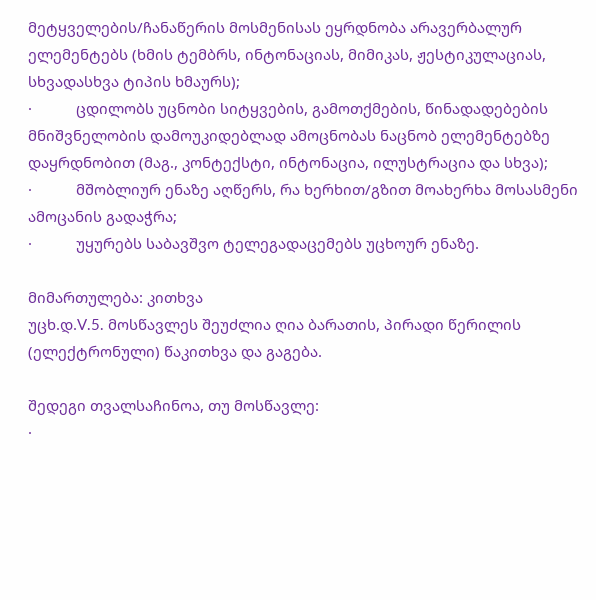მეტყველების/ჩანაწერის მოსმენისას ეყრდნობა არავერბალურ ელემენტებს (ხმის ტემბრს, ინტონაციას, მიმიკას, ჟესტიკულაციას, სხვადასხვა ტიპის ხმაურს);
·           ცდილობს უცნობი სიტყვების, გამოთქმების, წინადადებების მნიშვნელობის დამოუკიდებლად ამოცნობას ნაცნობ ელემენტებზე დაყრდნობით (მაგ., კონტექსტი, ინტონაცია, ილუსტრაცია და სხვა);
·           მშობლიურ ენაზე აღწერს, რა ხერხით/გზით მოახერხა მოსასმენი ამოცანის გადაჭრა;
·           უყურებს საბავშვო ტელეგადაცემებს უცხოურ ენაზე.

მიმართულება: კითხვა
უცხ.დ.V.5. მოსწავლეს შეუძლია ღია ბარათის, პირადი წერილის (ელექტრონული) წაკითხვა და გაგება.

შედეგი თვალსაჩინოა, თუ მოსწავლე:
·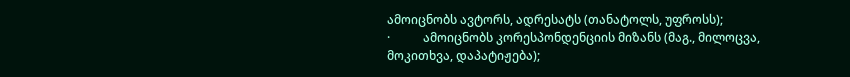ამოიცნობს ავტორს, ადრესატს (თანატოლს, უფროსს);
·           ამოიცნობს კორესპონდენციის მიზანს (მაგ., მილოცვა, მოკითხვა, დაპატიჟება);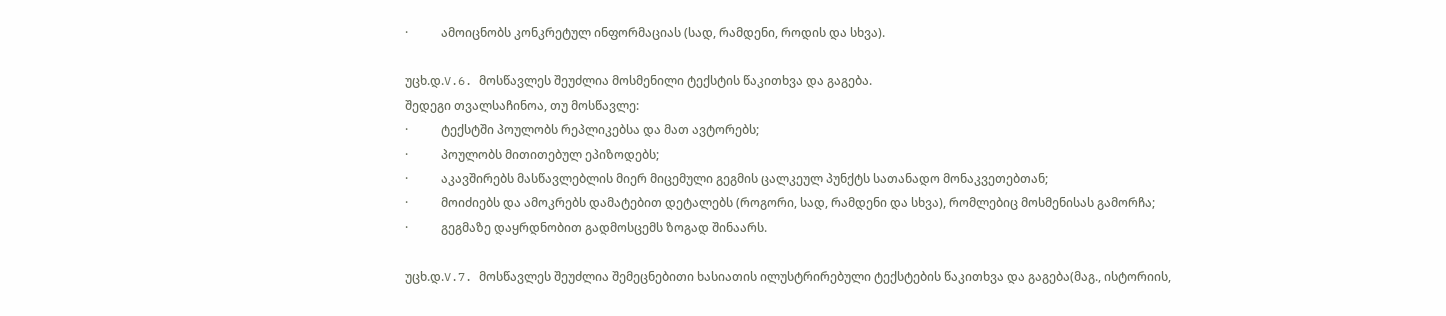·           ამოიცნობს კონკრეტულ ინფორმაციას (სად, რამდენი, როდის და სხვა).

უცხ.დ.V.6. მოსწავლეს შეუძლია მოსმენილი ტექსტის წაკითხვა და გაგება.
შედეგი თვალსაჩინოა, თუ მოსწავლე:
·           ტექსტში პოულობს რეპლიკებსა და მათ ავტორებს;
·           პოულობს მითითებულ ეპიზოდებს;
·           აკავშირებს მასწავლებლის მიერ მიცემული გეგმის ცალკეულ პუნქტს სათანადო მონაკვეთებთან;
·           მოიძიებს და ამოკრებს დამატებით დეტალებს (როგორი, სად, რამდენი და სხვა), რომლებიც მოსმენისას გამორჩა;
·           გეგმაზე დაყრდნობით გადმოსცემს ზოგად შინაარს.

უცხ.დ.V.7. მოსწავლეს შეუძლია შემეცნებითი ხასიათის ილუსტრირებული ტექსტების წაკითხვა და გაგება(მაგ., ისტორიის,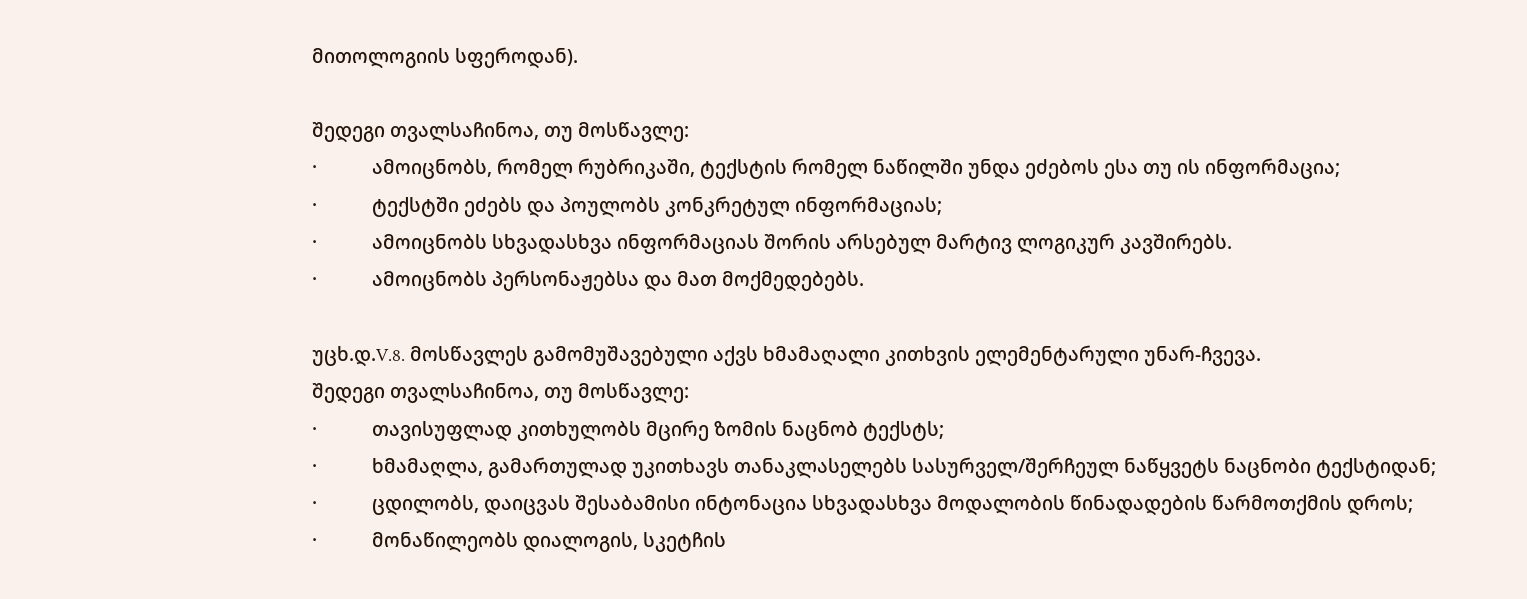მითოლოგიის სფეროდან).

შედეგი თვალსაჩინოა, თუ მოსწავლე:
·           ამოიცნობს, რომელ რუბრიკაში, ტექსტის რომელ ნაწილში უნდა ეძებოს ესა თუ ის ინფორმაცია;
·           ტექსტში ეძებს და პოულობს კონკრეტულ ინფორმაციას;
·           ამოიცნობს სხვადასხვა ინფორმაციას შორის არსებულ მარტივ ლოგიკურ კავშირებს.
·           ამოიცნობს პერსონაჟებსა და მათ მოქმედებებს.

უცხ.დ.V.8. მოსწავლეს გამომუშავებული აქვს ხმამაღალი კითხვის ელემენტარული უნარ-ჩვევა.
შედეგი თვალსაჩინოა, თუ მოსწავლე:
·           თავისუფლად კითხულობს მცირე ზომის ნაცნობ ტექსტს;
·           ხმამაღლა, გამართულად უკითხავს თანაკლასელებს სასურველ/შერჩეულ ნაწყვეტს ნაცნობი ტექსტიდან;
·           ცდილობს, დაიცვას შესაბამისი ინტონაცია სხვადასხვა მოდალობის წინადადების წარმოთქმის დროს;
·           მონაწილეობს დიალოგის, სკეტჩის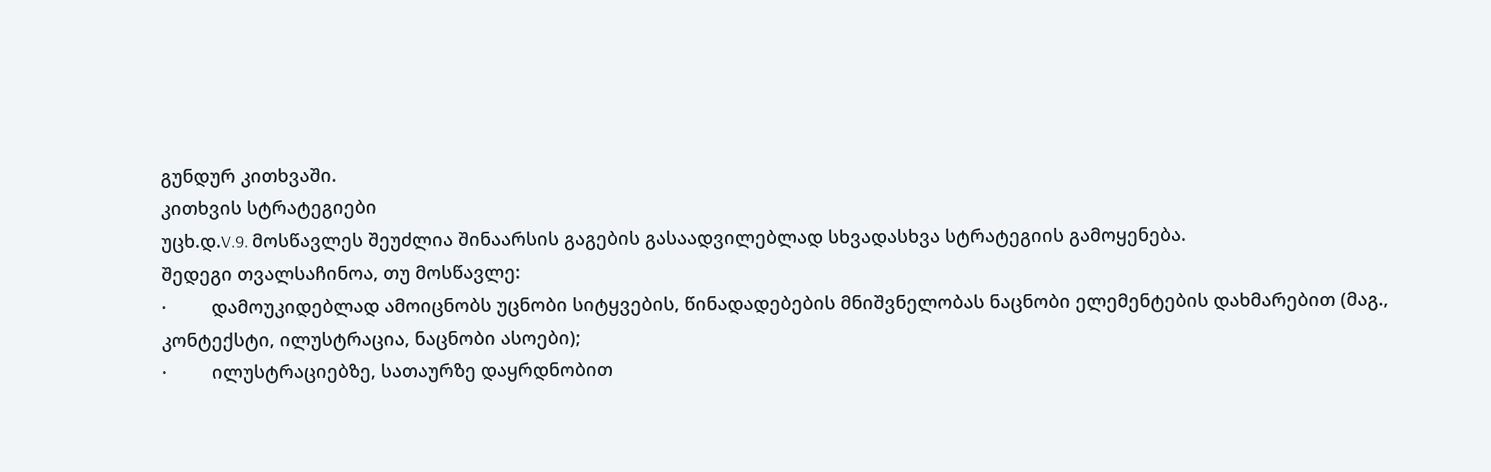გუნდურ კითხვაში.
კითხვის სტრატეგიები
უცხ.დ.V.9. მოსწავლეს შეუძლია შინაარსის გაგების გასაადვილებლად სხვადასხვა სტრატეგიის გამოყენება.
შედეგი თვალსაჩინოა, თუ მოსწავლე:
·         დამოუკიდებლად ამოიცნობს უცნობი სიტყვების, წინადადებების მნიშვნელობას ნაცნობი ელემენტების დახმარებით (მაგ., კონტექსტი, ილუსტრაცია, ნაცნობი ასოები);
·         ილუსტრაციებზე, სათაურზე დაყრდნობით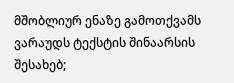მშობლიურ ენაზე გამოთქვამს ვარაუდს ტექსტის შინაარსის შესახებ;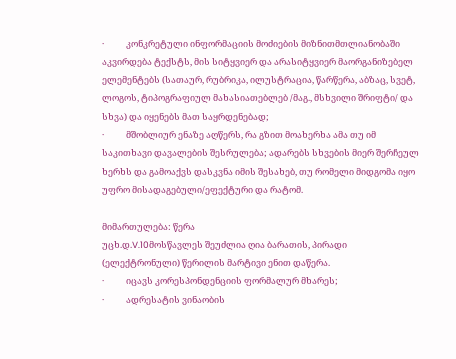·           კონკრეტული ინფორმაციის მოძიების მიზნითმთლიანობაში აკვირდება ტექსტს, მის სიტყვიერ და არასიტყვიერ მაორგანიზებელ ელემენტებს (სათაურ, რუბრიკა, ილუსტრაცია, წარწერა, აბზაც, სვეტ, ლოგოს, ტიპოგრაფიულ მახასიათებლებ /მაგ., მსხვილი შრიფტი/ და სხვა) და იყენებს მათ საყრდენებად;
·           მშობლიურ ენაზე აღწერს, რა გზით მოახერხა ამა თუ იმ საკითხავი დავალების შესრულება; ადარებს სხვების მიერ შერჩეულ ხერხს და გამოაქვს დასკვნა იმის შესახებ, თუ რომელი მიდგომა იყო უფრო მისადაგებული/ეფექტური და რატომ.

მიმართულება: წერა
უცხ.დ.V.10მოსწავლეს შეუძლია ღია ბარათის, პირადი (ელექტრონული) წერილის მარტივი ენით დაწერა.
·           იცავს კორესპონდენციის ფორმალურ მხარეს;
·           ადრესატის ვინაობის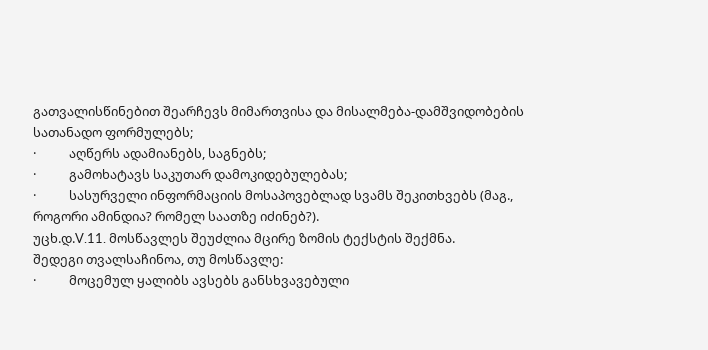გათვალისწინებით შეარჩევს მიმართვისა და მისალმება-დამშვიდობების სათანადო ფორმულებს;
·           აღწერს ადამიანებს, საგნებს;
·           გამოხატავს საკუთარ დამოკიდებულებას;
·           სასურველი ინფორმაციის მოსაპოვებლად სვამს შეკითხვებს (მაგ., როგორი ამინდია? რომელ საათზე იძინებ?).
უცხ.დ.V.11. მოსწავლეს შეუძლია მცირე ზომის ტექსტის შექმნა.
შედეგი თვალსაჩინოა, თუ მოსწავლე:
·           მოცემულ ყალიბს ავსებს განსხვავებული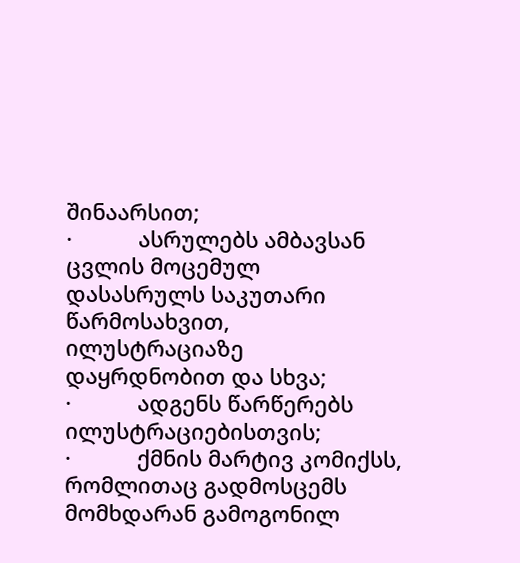შინაარსით;
·           ასრულებს ამბავსან ცვლის მოცემულ დასასრულს საკუთარი წარმოსახვით, ილუსტრაციაზე დაყრდნობით და სხვა;
·           ადგენს წარწერებს ილუსტრაციებისთვის;
·           ქმნის მარტივ კომიქსს, რომლითაც გადმოსცემს მომხდარან გამოგონილ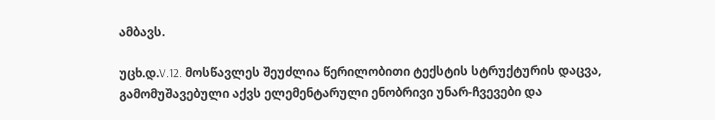ამბავს.

უცხ.დ.V.12. მოსწავლეს შეუძლია წერილობითი ტექსტის სტრუქტურის დაცვა, გამომუშავებული აქვს ელემენტარული ენობრივი უნარ-ჩვევები და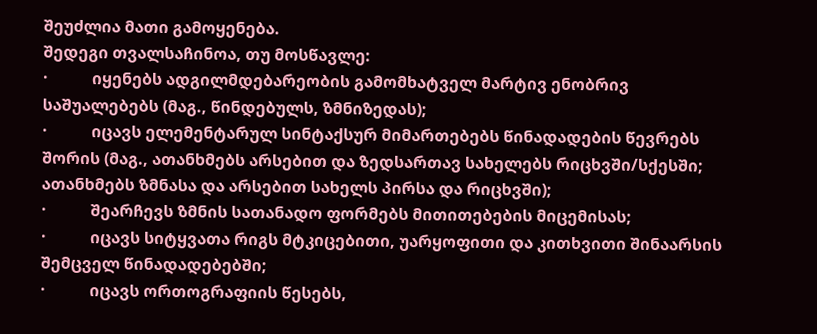შეუძლია მათი გამოყენება.
შედეგი თვალსაჩინოა, თუ მოსწავლე:
·           იყენებს ადგილმდებარეობის გამომხატველ მარტივ ენობრივ საშუალებებს (მაგ., წინდებულს, ზმნიზედას);
·           იცავს ელემენტარულ სინტაქსურ მიმართებებს წინადადების წევრებს შორის (მაგ., ათანხმებს არსებით და ზედსართავ სახელებს რიცხვში/სქესში; ათანხმებს ზმნასა და არსებით სახელს პირსა და რიცხვში);
·           შეარჩევს ზმნის სათანადო ფორმებს მითითებების მიცემისას;
·           იცავს სიტყვათა რიგს მტკიცებითი, უარყოფითი და კითხვითი შინაარსის შემცველ წინადადებებში;
·           იცავს ორთოგრაფიის წესებს,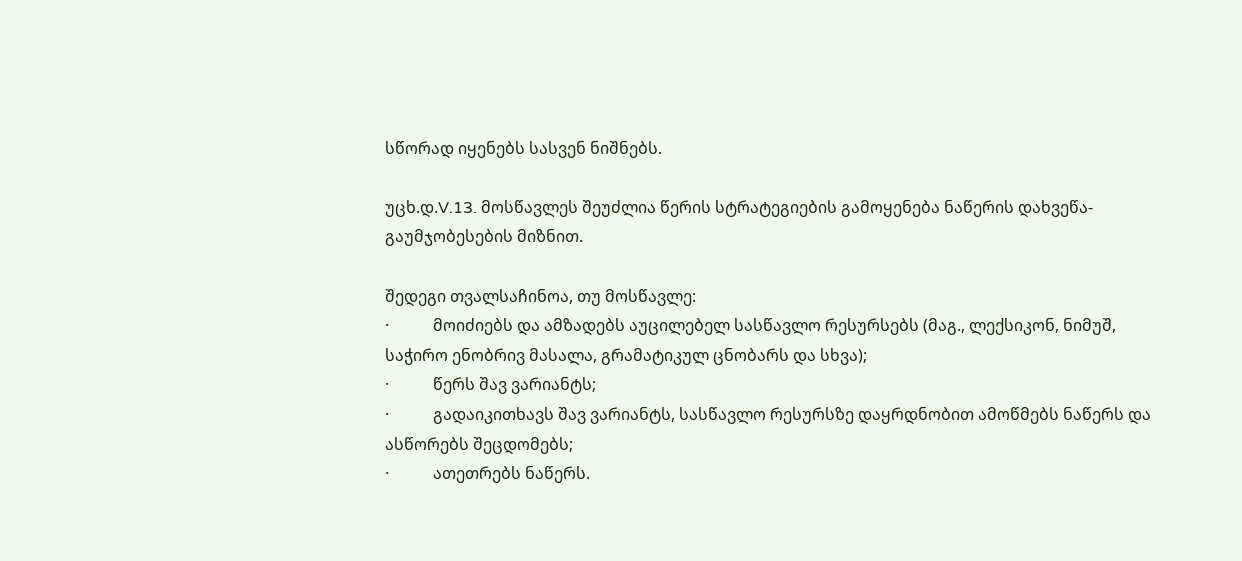სწორად იყენებს სასვენ ნიშნებს.

უცხ.დ.V.13. მოსწავლეს შეუძლია წერის სტრატეგიების გამოყენება ნაწერის დახვეწა-გაუმჯობესების მიზნით.

შედეგი თვალსაჩინოა, თუ მოსწავლე:
·           მოიძიებს და ამზადებს აუცილებელ სასწავლო რესურსებს (მაგ., ლექსიკონ, ნიმუშ, საჭირო ენობრივ მასალა, გრამატიკულ ცნობარს და სხვა);
·           წერს შავ ვარიანტს;
·           გადაიკითხავს შავ ვარიანტს, სასწავლო რესურსზე დაყრდნობით ამოწმებს ნაწერს და ასწორებს შეცდომებს;
·           ათეთრებს ნაწერს.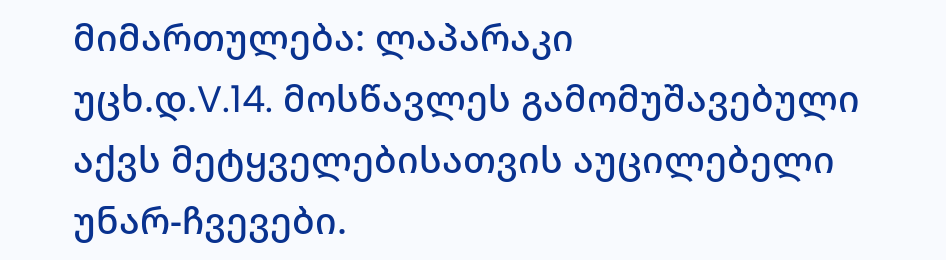მიმართულება: ლაპარაკი
უცხ.დ.V.14. მოსწავლეს გამომუშავებული აქვს მეტყველებისათვის აუცილებელი უნარ-ჩვევები.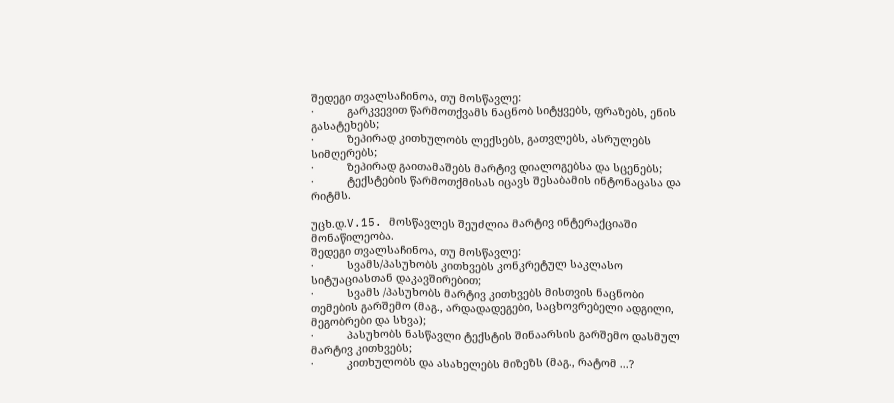შედეგი თვალსაჩინოა, თუ მოსწავლე:
·           გარკვევით წარმოთქვამს ნაცნობ სიტყვებს, ფრაზებს, ენის გასატეხებს;
·           ზეპირად კითხულობს ლექსებს, გათვლებს, ასრულებს სიმღერებს;
·           ზეპირად გაითამაშებს მარტივ დიალოგებსა და სცენებს;
·           ტექსტების წარმოთქმისას იცავს შესაბამის ინტონაცასა და რიტმს.

უცხ.დ.V.15. მოსწავლეს შეუძლია მარტივ ინტერაქციაში მონაწილეობა.
შედეგი თვალსაჩინოა, თუ მოსწავლე:
·           სვამს/პასუხობს კითხვებს კონკრეტულ საკლასო სიტუაციასთან დაკავშირებით;
·           სვამს /პასუხობს მარტივ კითხვებს მისთვის ნაცნობი თემების გარშემო (მაგ., არდადადეგები, საცხოვრებელი ადგილი, მეგობრები და სხვა);
·           პასუხობს ნასწავლი ტექსტის შინაარსის გარშემო დასმულ მარტივ კითხვებს;
·           კითხულობს და ასახელებს მიზეზს (მაგ., რატომ ...?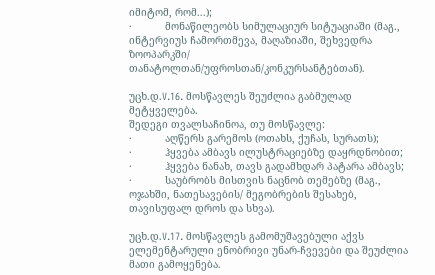იმიტომ, რომ...);
·           მონაწილეობს სიმულაციურ სიტუაციაში (მაგ., ინტერვიუს ჩამორთმევა, მაღაზიაში, შეხვედრა ზოოპარკში/ თანატოლთან/უფროსთან/კონკურსანტებთან).

უცხ.დ.V.16. მოსწავლეს შეუძლია გაბმულად მეტყველება.
შედეგი თვალსაჩინოა, თუ მოსწავლე:
·           აღწერს გარემოს (ოთახს, ქუჩას, სურათს);
·           ჰყვება ამბავს ილუსტრაციებზე დაყრდნობით;
·           ჰყვება ნანახ, თავს გადამხდარ პატარა ამბავს;
·           საუბრობს მისთვის ნაცნობ თემებზე (მაგ., ოჯახში, ნათესავების/ მეგობრების შესახებ, თავისუფალ დროს და სხვა).

უცხ.დ.V.17. მოსწავლეს გამომუშავებული აქვს ელემენტარული ენობრივი უნარ-ჩვევები და შეუძლია მათი გამოყენება.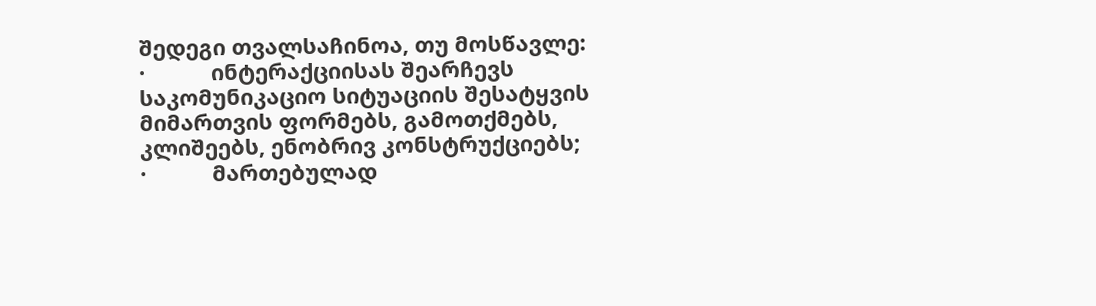შედეგი თვალსაჩინოა, თუ მოსწავლე:
·           ინტერაქციისას შეარჩევს საკომუნიკაციო სიტუაციის შესატყვის მიმართვის ფორმებს, გამოთქმებს, კლიშეებს, ენობრივ კონსტრუქციებს;
·           მართებულად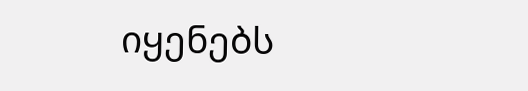იყენებს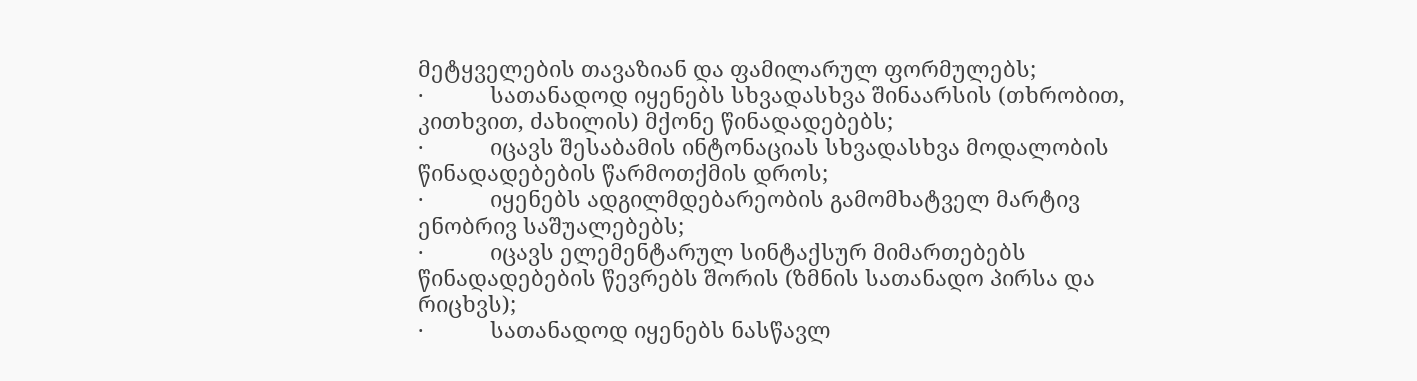მეტყველების თავაზიან და ფამილარულ ფორმულებს;
·           სათანადოდ იყენებს სხვადასხვა შინაარსის (თხრობით, კითხვით, ძახილის) მქონე წინადადებებს;
·           იცავს შესაბამის ინტონაციას სხვადასხვა მოდალობის წინადადებების წარმოთქმის დროს;
·           იყენებს ადგილმდებარეობის გამომხატველ მარტივ ენობრივ საშუალებებს;
·           იცავს ელემენტარულ სინტაქსურ მიმართებებს წინადადებების წევრებს შორის (ზმნის სათანადო პირსა და რიცხვს);
·           სათანადოდ იყენებს ნასწავლ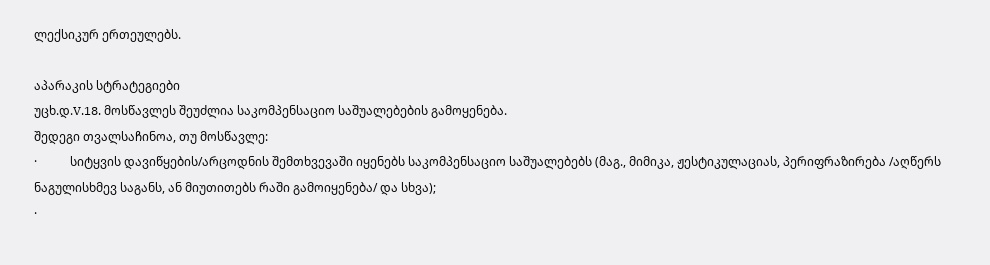ლექსიკურ ერთეულებს.

აპარაკის სტრატეგიები
უცხ.დ.V.18. მოსწავლეს შეუძლია საკომპენსაციო საშუალებების გამოყენება.
შედეგი თვალსაჩინოა, თუ მოსწავლე:
·           სიტყვის დავიწყების/არცოდნის შემთხვევაში იყენებს საკომპენსაციო საშუალებებს (მაგ., მიმიკა, ჟესტიკულაციას, პერიფრაზირება /აღწერს ნაგულისხმევ საგანს, ან მიუთითებს რაში გამოიყენება/ და სხვა);
·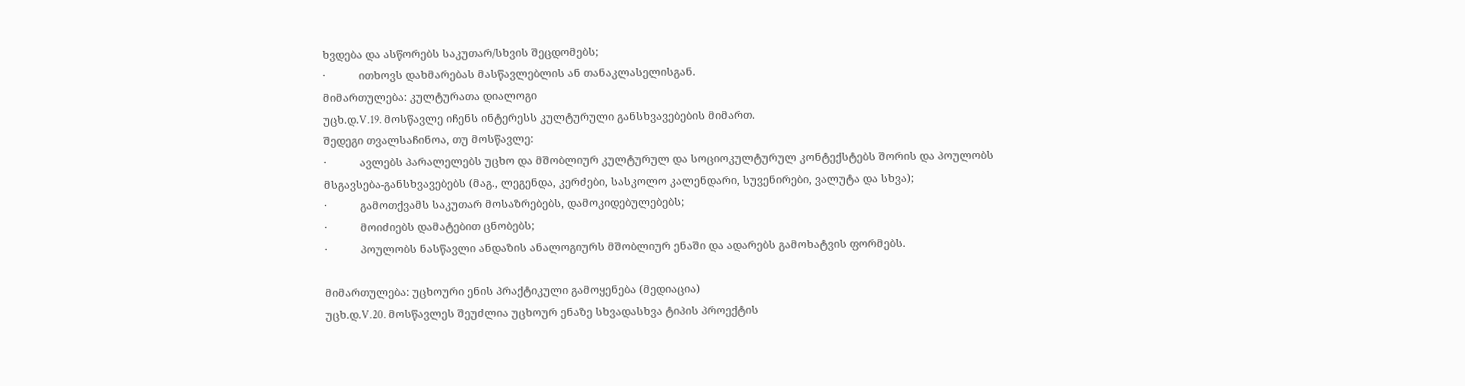ხვდება და ასწორებს საკუთარ/სხვის შეცდომებს;
·           ითხოვს დახმარებას მასწავლებლის ან თანაკლასელისგან.
მიმართულება: კულტურათა დიალოგი
უცხ.დ.V.19. მოსწავლე იჩენს ინტერესს კულტურული განსხვავებების მიმართ.
შედეგი თვალსაჩინოა, თუ მოსწავლე:
·           ავლებს პარალელებს უცხო და მშობლიურ კულტურულ და სოციოკულტურულ კონტექსტებს შორის და პოულობს მსგავსება-განსხვავებებს (მაგ., ლეგენდა, კერძები, სასკოლო კალენდარი, სუვენირები, ვალუტა და სხვა);
·           გამოთქვამს საკუთარ მოსაზრებებს, დამოკიდებულებებს;
·           მოიძიებს დამატებით ცნობებს;
·           პოულობს ნასწავლი ანდაზის ანალოგიურს მშობლიურ ენაში და ადარებს გამოხატვის ფორმებს.

მიმართულება: უცხოური ენის პრაქტიკული გამოყენება (მედიაცია)
უცხ.დ.V.20. მოსწავლეს შეუძლია უცხოურ ენაზე სხვადასხვა ტიპის პროექტის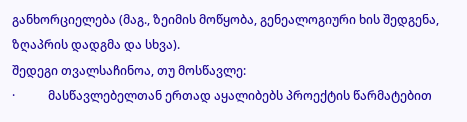განხორციელება (მაგ., ზეიმის მოწყობა, გენეალოგიური ხის შედგენა, ზღაპრის დადგმა და სხვა).
შედეგი თვალსაჩინოა, თუ მოსწავლე:
·           მასწავლებელთან ერთად აყალიბებს პროექტის წარმატებით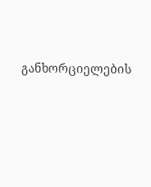განხორციელების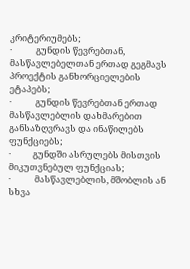კრიტერიუმებს;
·            გუნდის წევრებთან, მასწავლებელთან ერთად გეგმავს პროექტის განხორციელების ეტაპებს;
·            გუნდის წევრებთან ერთად მასწავლებლის დახმარებით განსაზღვრავს და ინაწილებს ფუნქციებს;
·           გუნდში ასრულებს მისთვის მიკუთვნებულ ფუნქციას;
·            მასწავლებლის, მშობლის ან სხვა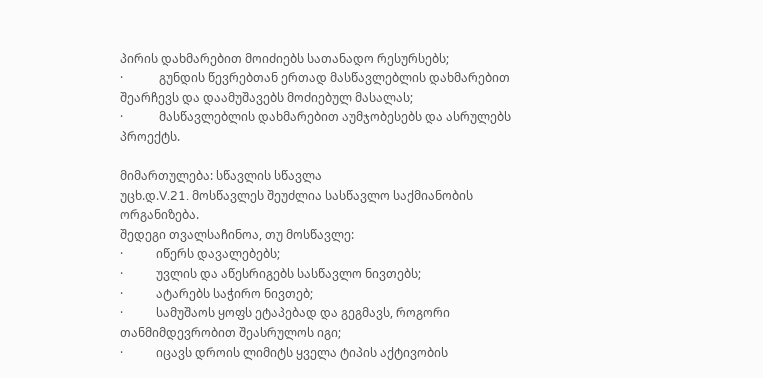პირის დახმარებით მოიძიებს სათანადო რესურსებს;
·            გუნდის წევრებთან ერთად მასწავლებლის დახმარებით შეარჩევს და დაამუშავებს მოძიებულ მასალას;
·            მასწავლებლის დახმარებით აუმჯობესებს და ასრულებს პროექტს.

მიმართულება: სწავლის სწავლა
უცხ.დ.V.21. მოსწავლეს შეუძლია სასწავლო საქმიანობის ორგანიზება.
შედეგი თვალსაჩინოა, თუ მოსწავლე:
·           იწერს დავალებებს;
·           უვლის და აწესრიგებს სასწავლო ნივთებს;
·           ატარებს საჭირო ნივთებ;
·           სამუშაოს ყოფს ეტაპებად და გეგმავს, როგორი თანმიმდევრობით შეასრულოს იგი;
·           იცავს დროის ლიმიტს ყველა ტიპის აქტივობის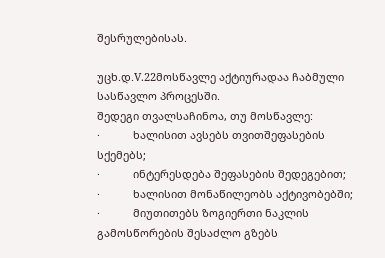შესრულებისას.

უცხ.დ.V.22მოსწავლე აქტიურადაა ჩაბმული სასწავლო პროცესში.
შედეგი თვალსაჩინოა, თუ მოსწავლე:
·           ხალისით ავსებს თვითშეფასების სქემებს;
·           ინტერესდება შეფასების შედეგებით;
·           ხალისით მონაწილეობს აქტივობებში;
·           მიუთითებს ზოგიერთი ნაკლის გამოსწორების შესაძლო გზებს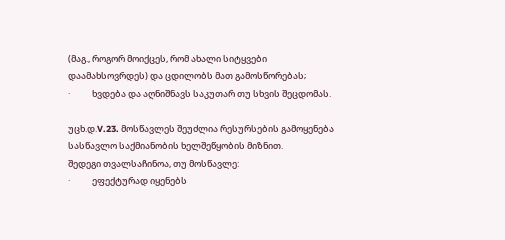(მაგ., როგორ მოიქცეს, რომ ახალი სიტყვები დაამახსოვრდეს) და ცდილობს მათ გამოსწორებას;
·           ხვდება და აღნიშნავს საკუთარ თუ სხვის შეცდომას.

უცხ.დ.V.23. მოსწავლეს შეუძლია რესურსების გამოყენება სასწავლო საქმიანობის ხელშეწყობის მიზნით.
შედეგი თვალსაჩინოა, თუ მოსწავლე:
·           ეფექტურად იყენებს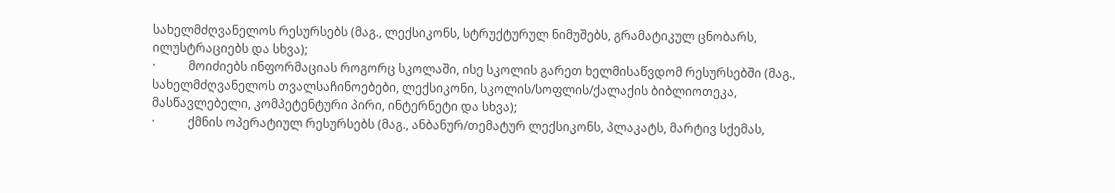სახელმძღვანელოს რესურსებს (მაგ., ლექსიკონს, სტრუქტურულ ნიმუშებს, გრამატიკულ ცნობარს, ილუსტრაციებს და სხვა);
·           მოიძიებს ინფორმაციას როგორც სკოლაში, ისე სკოლის გარეთ ხელმისაწვდომ რესურსებში (მაგ., სახელმძღვანელოს თვალსაჩინოებები, ლექსიკონი, სკოლის/სოფლის/ქალაქის ბიბლიოთეკა, მასწავლებელი, კომპეტენტური პირი, ინტერნეტი და სხვა);
·           ქმნის ოპერატიულ რესურსებს (მაგ., ანბანურ/თემატურ ლექსიკონს, პლაკატს, მარტივ სქემას,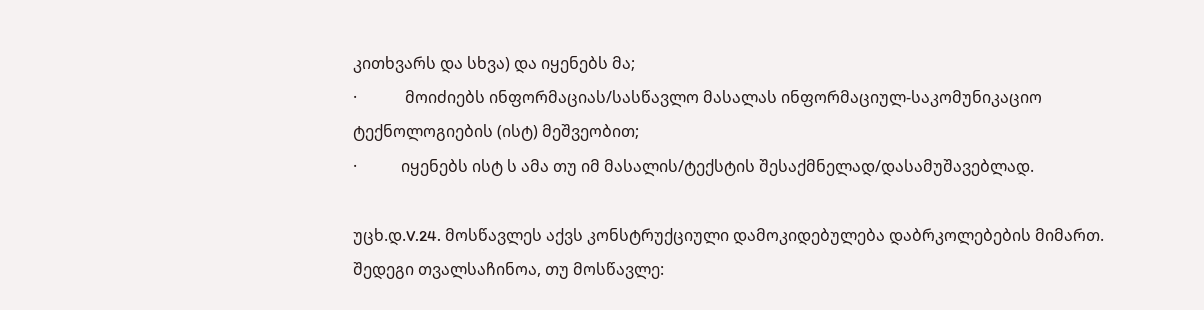კითხვარს და სხვა) და იყენებს მა;
·            მოიძიებს ინფორმაციას/სასწავლო მასალას ინფორმაციულ-საკომუნიკაციო ტექნოლოგიების (ისტ) მეშვეობით;
·           იყენებს ისტ ს ამა თუ იმ მასალის/ტექსტის შესაქმნელად/დასამუშავებლად.

უცხ.დ.V.24. მოსწავლეს აქვს კონსტრუქციული დამოკიდებულება დაბრკოლებების მიმართ.
შედეგი თვალსაჩინოა, თუ მოსწავლე: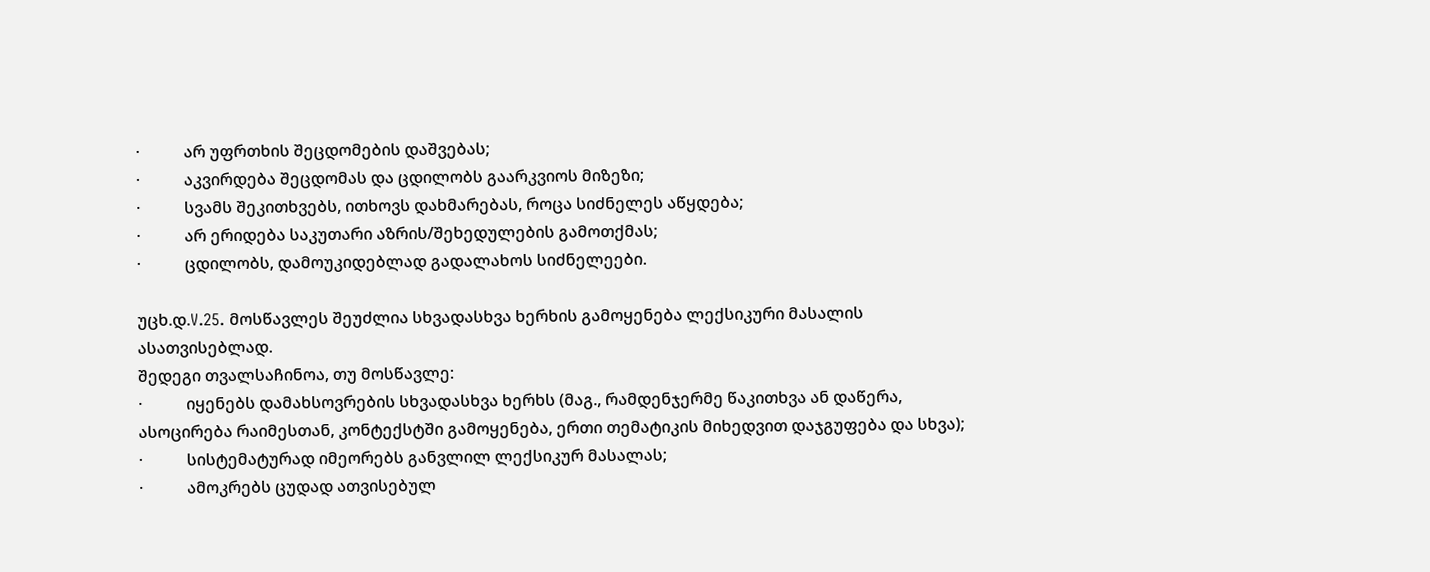·           არ უფრთხის შეცდომების დაშვებას;
·           აკვირდება შეცდომას და ცდილობს გაარკვიოს მიზეზი;
·           სვამს შეკითხვებს, ითხოვს დახმარებას, როცა სიძნელეს აწყდება;
·           არ ერიდება საკუთარი აზრის/შეხედულების გამოთქმას;
·           ცდილობს, დამოუკიდებლად გადალახოს სიძნელეები.

უცხ.დ.V.25. მოსწავლეს შეუძლია სხვადასხვა ხერხის გამოყენება ლექსიკური მასალის ასათვისებლად.
შედეგი თვალსაჩინოა, თუ მოსწავლე:
·           იყენებს დამახსოვრების სხვადასხვა ხერხს (მაგ., რამდენჯერმე წაკითხვა ან დაწერა, ასოცირება რაიმესთან, კონტექსტში გამოყენება, ერთი თემატიკის მიხედვით დაჯგუფება და სხვა);
·           სისტემატურად იმეორებს განვლილ ლექსიკურ მასალას;
·           ამოკრებს ცუდად ათვისებულ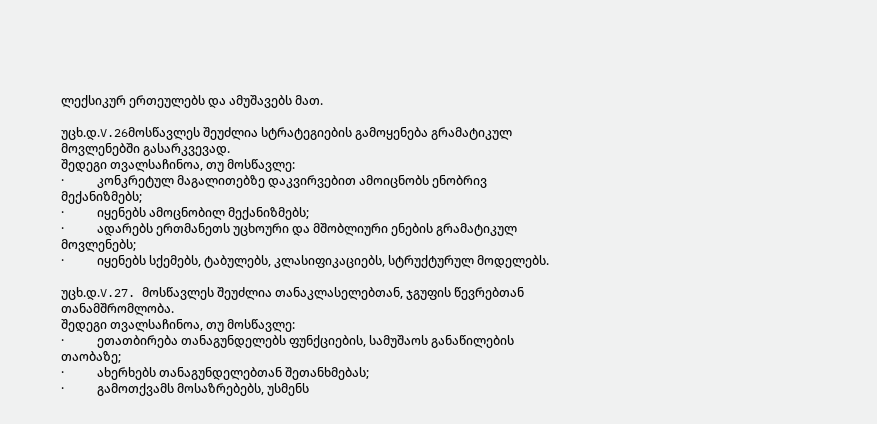ლექსიკურ ერთეულებს და ამუშავებს მათ.

უცხ.დ.V.26მოსწავლეს შეუძლია სტრატეგიების გამოყენება გრამატიკულ მოვლენებში გასარკვევად.
შედეგი თვალსაჩინოა, თუ მოსწავლე:
·           კონკრეტულ მაგალითებზე დაკვირვებით ამოიცნობს ენობრივ მექანიზმებს;
·           იყენებს ამოცნობილ მექანიზმებს;
·           ადარებს ერთმანეთს უცხოური და მშობლიური ენების გრამატიკულ მოვლენებს;
·           იყენებს სქემებს, ტაბულებს, კლასიფიკაციებს, სტრუქტურულ მოდელებს.

უცხ.დ.V.27. მოსწავლეს შეუძლია თანაკლასელებთან, ჯგუფის წევრებთან თანამშრომლობა.
შედეგი თვალსაჩინოა, თუ მოსწავლე:
·           ეთათბირება თანაგუნდელებს ფუნქციების, სამუშაოს განაწილების თაობაზე;
·           ახერხებს თანაგუნდელებთან შეთანხმებას;
·           გამოთქვამს მოსაზრებებს, უსმენს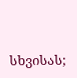სხვისას;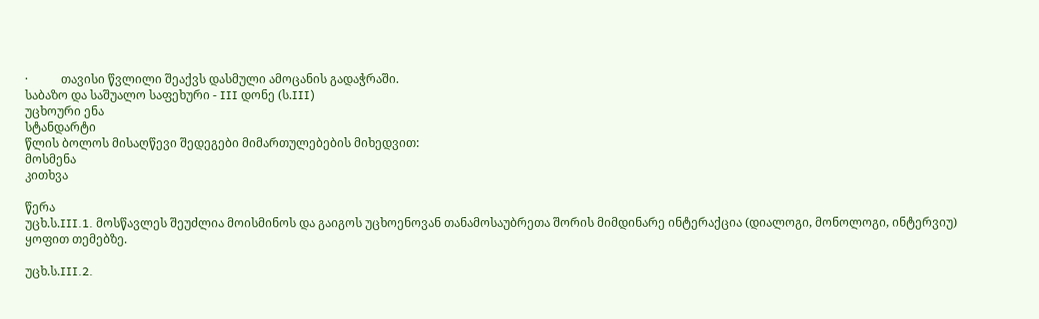·           თავისი წვლილი შეაქვს დასმული ამოცანის გადაჭრაში.
საბაზო და საშუალო საფეხური - III დონე (ს.III)
უცხოური ენა
სტანდარტი
წლის ბოლოს მისაღწევი შედეგები მიმართულებების მიხედვით:
მოსმენა
კითხვა

წერა
უცხ.ს.III.1. მოსწავლეს შეუძლია მოისმინოს და გაიგოს უცხოენოვან თანამოსაუბრეთა შორის მიმდინარე ინტერაქცია (დიალოგი, მონოლოგი, ინტერვიუ) ყოფით თემებზე.

უცხ.ს.III.2.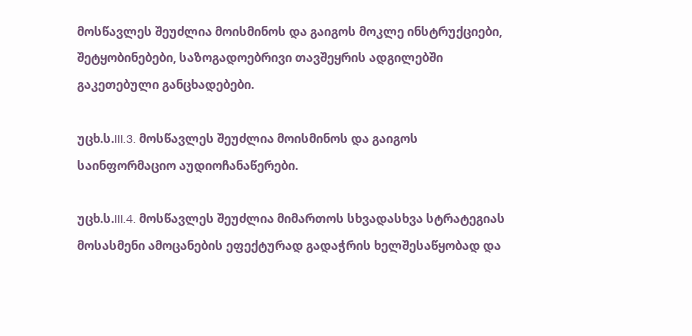მოსწავლეს შეუძლია მოისმინოს და გაიგოს მოკლე ინსტრუქციები, შეტყობინებები, საზოგადოებრივი თავშეყრის ადგილებში გაკეთებული განცხადებები.

უცხ.ს.III.3. მოსწავლეს შეუძლია მოისმინოს და გაიგოს საინფორმაციო აუდიოჩანაწერები.

უცხ.ს.III.4. მოსწავლეს შეუძლია მიმართოს სხვადასხვა სტრატეგიას მოსასმენი ამოცანების ეფექტურად გადაჭრის ხელშესაწყობად და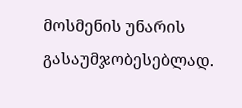მოსმენის უნარის გასაუმჯობესებლად.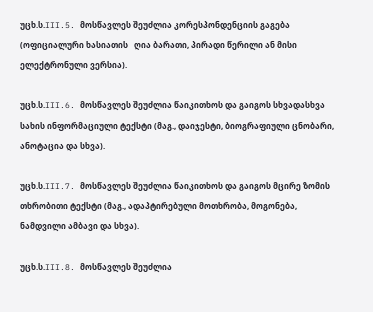უცხ.ს.III.5. მოსწავლეს შეუძლია კორესპონდენციის გაგება (ოფიციალური ხასიათის   ღია ბარათი, პირადი წერილი ან მისი ელექტრონული ვერსია).

უცხ.ს.III.6. მოსწავლეს შეუძლია წაიკითხოს და გაიგოს სხვადასხვა სახის ინფორმაციული ტექსტი (მაგ., დაიჯესტი, ბიოგრაფიული ცნობარი, ანოტაცია და სხვა).

უცხ.ს.III.7. მოსწავლეს შეუძლია წაიკითხოს და გაიგოს მცირე ზომის თხრობითი ტექსტი (მაგ., ადაპტირებული მოთხრობა, მოგონება, ნამდვილი ამბავი და სხვა).

უცხ.ს.III.8. მოსწავლეს შეუძლია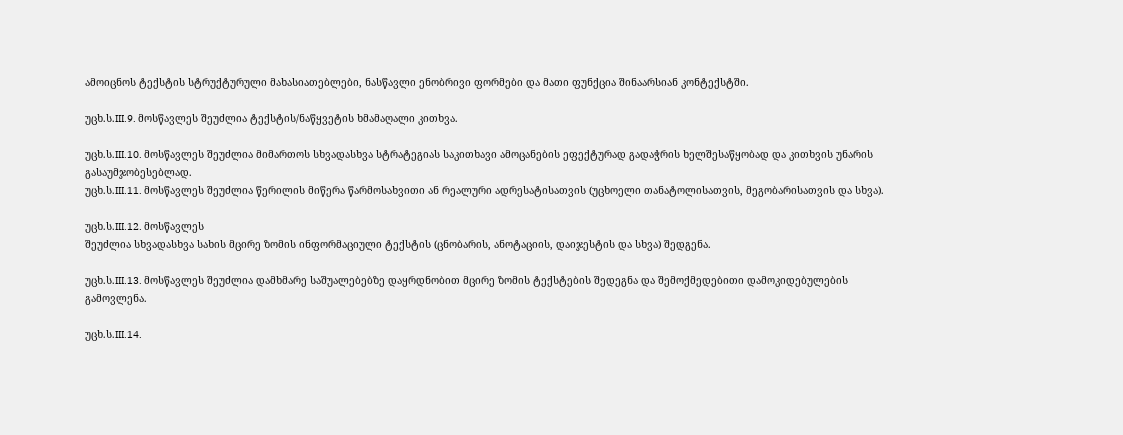ამოიცნოს ტექსტის სტრუქტურული მახასიათებლები, ნასწავლი ენობრივი ფორმები და მათი ფუნქცია შინაარსიან კონტექსტში.

უცხ.ს.III.9. მოსწავლეს შეუძლია ტექსტის/ნაწყვეტის ხმამაღალი კითხვა.

უცხ.ს.III.10. მოსწავლეს შეუძლია მიმართოს სხვადასხვა სტრატეგიას საკითხავი ამოცანების ეფექტურად გადაჭრის ხელშესაწყობად და კითხვის უნარის გასაუმჯობესებლად.
უცხ.ს.III.11. მოსწავლეს შეუძლია წერილის მიწერა წარმოსახვითი ან რეალური ადრესატისათვის (უცხოელი თანატოლისათვის, მეგობარისათვის და სხვა).

უცხ.ს.III.12. მოსწავლეს
შეუძლია სხვადასხვა სახის მცირე ზომის ინფორმაციული ტექსტის (ცნობარის, ანოტაციის, დაიჯესტის და სხვა) შედგენა.

უცხ.ს.III.13. მოსწავლეს შეუძლია დამხმარე საშუალებებზე დაყრდნობით მცირე ზომის ტექსტების შედეგნა და შემოქმედებითი დამოკიდებულების გამოვლენა.

უცხ.ს.III.14.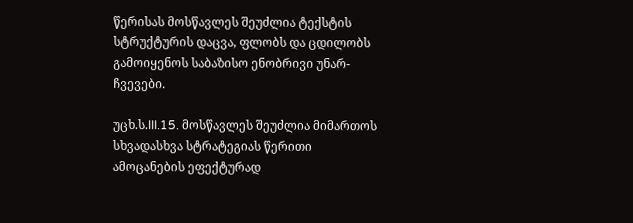წერისას მოსწავლეს შეუძლია ტექსტის სტრუქტურის დაცვა, ფლობს და ცდილობს გამოიყენოს საბაზისო ენობრივი უნარ-ჩვევები.

უცხ.ს.III.15. მოსწავლეს შეუძლია მიმართოს სხვადასხვა სტრატეგიას წერითი ამოცანების ეფექტურად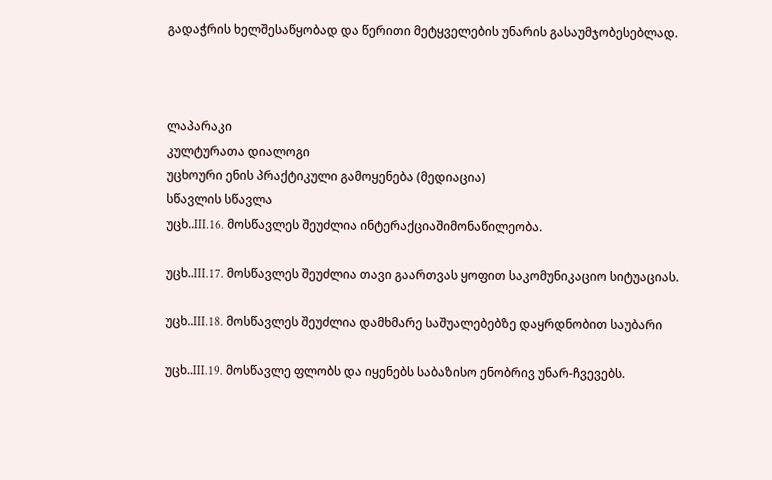გადაჭრის ხელშესაწყობად და წერითი მეტყველების უნარის გასაუმჯობესებლად.



ლაპარაკი
კულტურათა დიალოგი
უცხოური ენის პრაქტიკული გამოყენება (მედიაცია)
სწავლის სწავლა
უცხ..III.16. მოსწავლეს შეუძლია ინტერაქციაშიმონაწილეობა.

უცხ..III.17. მოსწავლეს შეუძლია თავი გაართვას ყოფით საკომუნიკაციო სიტუაციას.

უცხ..III.18. მოსწავლეს შეუძლია დამხმარე საშუალებებზე დაყრდნობით საუბარი

უცხ..III.19. მოსწავლე ფლობს და იყენებს საბაზისო ენობრივ უნარ-ჩვევებს.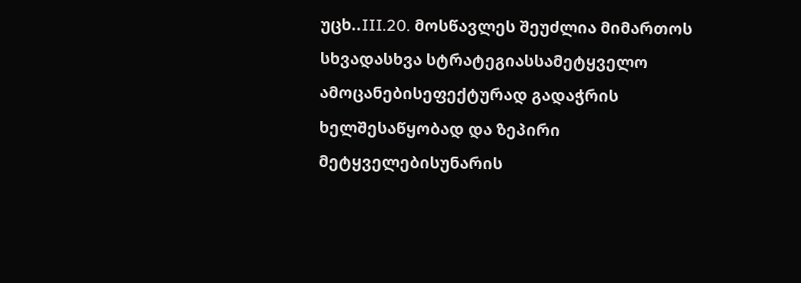უცხ..III.20. მოსწავლეს შეუძლია მიმართოს სხვადასხვა სტრატეგიასსამეტყველო ამოცანებისეფექტურად გადაჭრის ხელშესაწყობად და ზეპირი მეტყველებისუნარის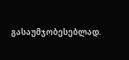გასაუმჯობესებლად.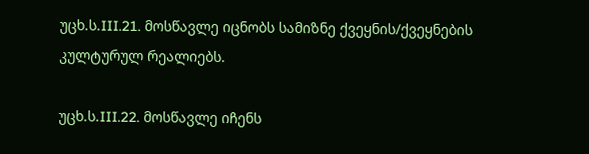უცხ.ს.III.21. მოსწავლე იცნობს სამიზნე ქვეყნის/ქვეყნების კულტურულ რეალიებს.

უცხ.ს.III.22. მოსწავლე იჩენს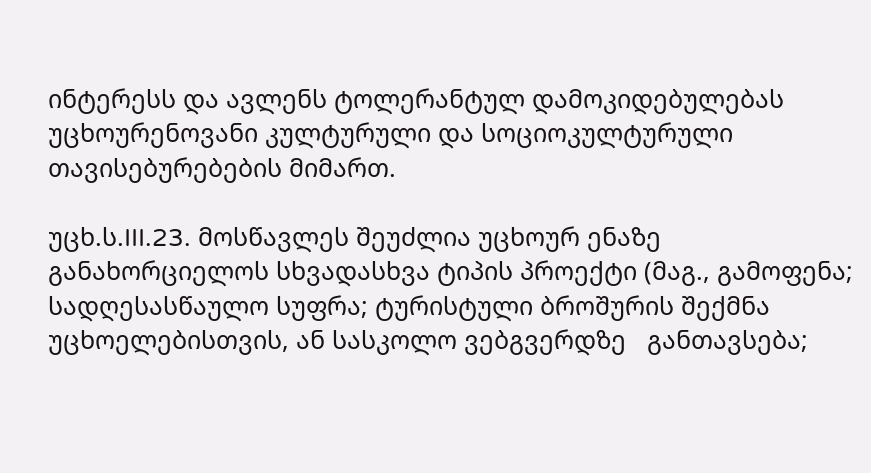ინტერესს და ავლენს ტოლერანტულ დამოკიდებულებას უცხოურენოვანი კულტურული და სოციოკულტურული თავისებურებების მიმართ.

უცხ.ს.III.23. მოსწავლეს შეუძლია უცხოურ ენაზე განახორციელოს სხვადასხვა ტიპის პროექტი (მაგ., გამოფენა; სადღესასწაულო სუფრა; ტურისტული ბროშურის შექმნა უცხოელებისთვის, ან სასკოლო ვებგვერდზე   განთავსება;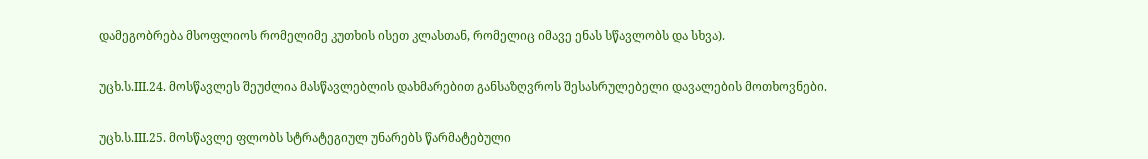დამეგობრება მსოფლიოს რომელიმე კუთხის ისეთ კლასთან, რომელიც იმავე ენას სწავლობს და სხვა).

უცხ.ს.III.24. მოსწავლეს შეუძლია მასწავლებლის დახმარებით განსაზღვროს შესასრულებელი დავალების მოთხოვნები.

უცხ.ს.III.25. მოსწავლე ფლობს სტრატეგიულ უნარებს წარმატებული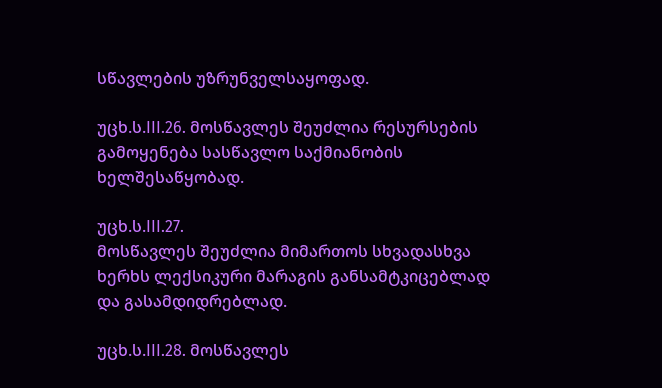სწავლების უზრუნველსაყოფად.

უცხ.ს.III.26. მოსწავლეს შეუძლია რესურსების გამოყენება სასწავლო საქმიანობის ხელშესაწყობად.

უცხ.ს.III.27.
მოსწავლეს შეუძლია მიმართოს სხვადასხვა ხერხს ლექსიკური მარაგის განსამტკიცებლად და გასამდიდრებლად.

უცხ.ს.III.28. მოსწავლეს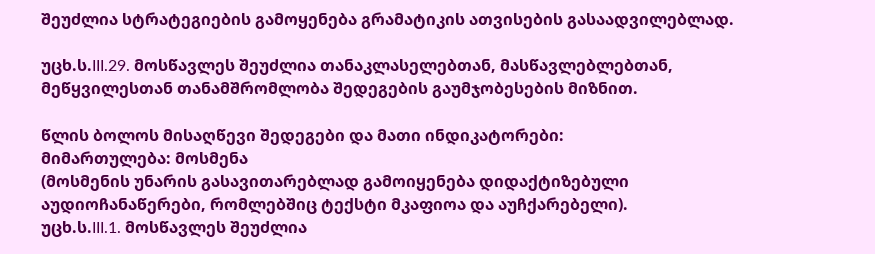შეუძლია სტრატეგიების გამოყენება გრამატიკის ათვისების გასაადვილებლად.

უცხ.ს.III.29. მოსწავლეს შეუძლია თანაკლასელებთან, მასწავლებლებთან, მეწყვილესთან თანამშრომლობა შედეგების გაუმჯობესების მიზნით.

წლის ბოლოს მისაღწევი შედეგები და მათი ინდიკატორები:
მიმართულება: მოსმენა
(მოსმენის უნარის გასავითარებლად გამოიყენება დიდაქტიზებული აუდიოჩანაწერები, რომლებშიც ტექსტი მკაფიოა და აუჩქარებელი).
უცხ.ს.III.1. მოსწავლეს შეუძლია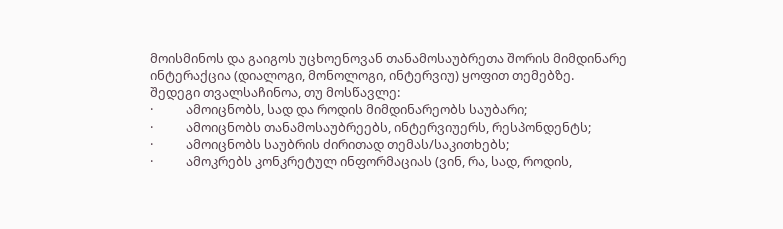მოისმინოს და გაიგოს უცხოენოვან თანამოსაუბრეთა შორის მიმდინარე ინტერაქცია (დიალოგი, მონოლოგი, ინტერვიუ) ყოფით თემებზე.
შედეგი თვალსაჩინოა, თუ მოსწავლე:
·           ამოიცნობს, სად და როდის მიმდინარეობს საუბარი;
·           ამოიცნობს თანამოსაუბრეებს, ინტერვიუერს, რესპონდენტს;
·           ამოიცნობს საუბრის ძირითად თემას/საკითხებს;
·           ამოკრებს კონკრეტულ ინფორმაციას (ვინ, რა, სად, როდის,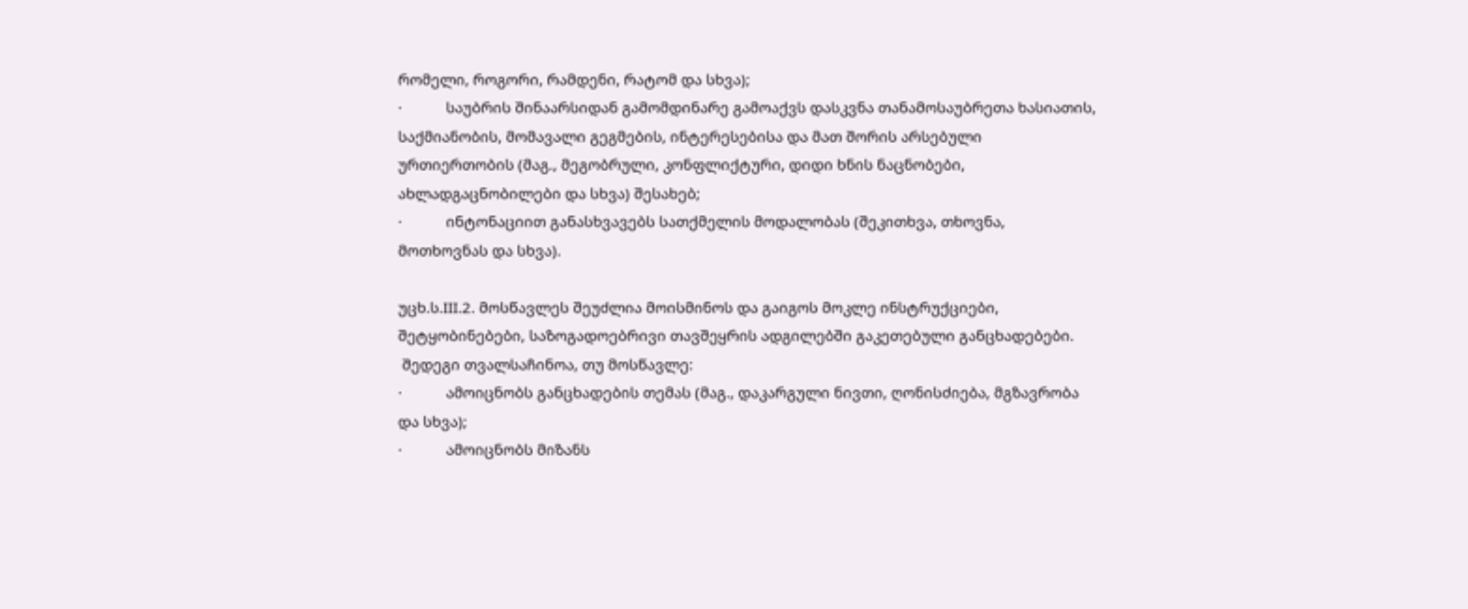რომელი, როგორი, რამდენი, რატომ და სხვა);
·           საუბრის შინაარსიდან გამომდინარე გამოაქვს დასკვნა თანამოსაუბრეთა ხასიათის, საქმიანობის, მომავალი გეგმების, ინტერესებისა და მათ შორის არსებული ურთიერთობის (მაგ., მეგობრული, კონფლიქტური, დიდი ხნის ნაცნობები, ახლადგაცნობილები და სხვა) შესახებ;
·           ინტონაციით განასხვავებს სათქმელის მოდალობას (შეკითხვა, თხოვნა, მოთხოვნას და სხვა).

უცხ.ს.III.2. მოსწავლეს შეუძლია მოისმინოს და გაიგოს მოკლე ინსტრუქციები, შეტყობინებები, საზოგადოებრივი თავშეყრის ადგილებში გაკეთებული განცხადებები.
 შედეგი თვალსაჩინოა, თუ მოსწავლე:
·           ამოიცნობს განცხადების თემას (მაგ., დაკარგული ნივთი, ღონისძიება, მგზავრობა და სხვა);
·           ამოიცნობს მიზანს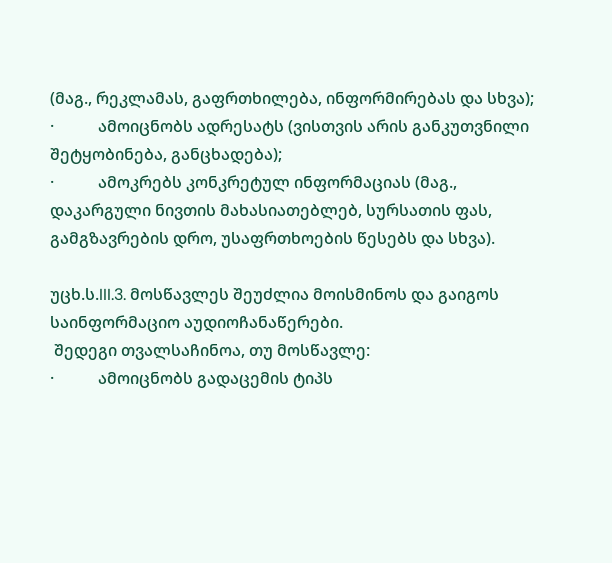(მაგ., რეკლამას, გაფრთხილება, ინფორმირებას და სხვა);
·           ამოიცნობს ადრესატს (ვისთვის არის განკუთვნილი შეტყობინება, განცხადება);
·           ამოკრებს კონკრეტულ ინფორმაციას (მაგ., დაკარგული ნივთის მახასიათებლებ, სურსათის ფას, გამგზავრების დრო, უსაფრთხოების წესებს და სხვა).

უცხ.ს.III.3. მოსწავლეს შეუძლია მოისმინოს და გაიგოს საინფორმაციო აუდიოჩანაწერები.
 შედეგი თვალსაჩინოა, თუ მოსწავლე:
·           ამოიცნობს გადაცემის ტიპს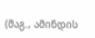(მაგ., ამინდის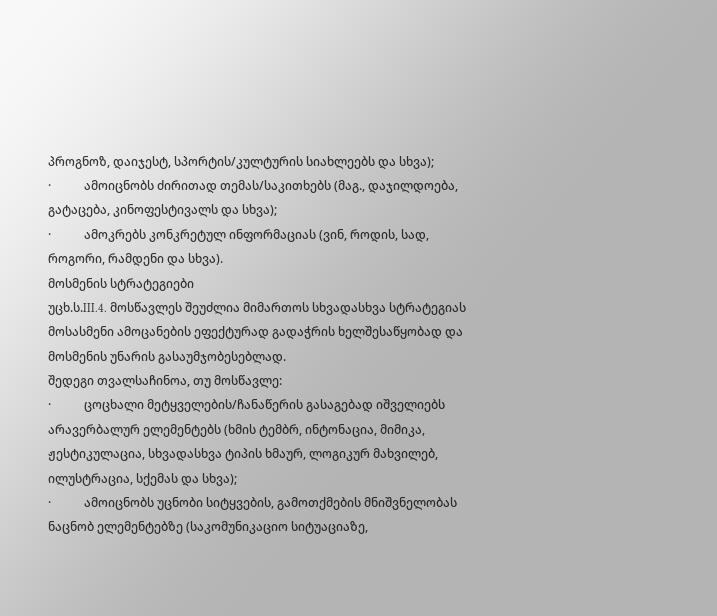პროგნოზ, დაიჯესტ, სპორტის/კულტურის სიახლეებს და სხვა);
·           ამოიცნობს ძირითად თემას/საკითხებს (მაგ., დაჯილდოება, გატაცება, კინოფესტივალს და სხვა);
·           ამოკრებს კონკრეტულ ინფორმაციას (ვინ, როდის, სად, როგორი, რამდენი და სხვა).
მოსმენის სტრატეგიები
უცხ.ს.III.4. მოსწავლეს შეუძლია მიმართოს სხვადასხვა სტრატეგიას მოსასმენი ამოცანების ეფექტურად გადაჭრის ხელშესაწყობად და მოსმენის უნარის გასაუმჯობესებლად.
შედეგი თვალსაჩინოა, თუ მოსწავლე:
·           ცოცხალი მეტყველების/ჩანაწერის გასაგებად იშველიებს არავერბალურ ელემენტებს (ხმის ტემბრ, ინტონაცია, მიმიკა, ჟესტიკულაცია, სხვადასხვა ტიპის ხმაურ, ლოგიკურ მახვილებ, ილუსტრაცია, სქემას და სხვა);
·           ამოიცნობს უცნობი სიტყვების, გამოთქმების მნიშვნელობას ნაცნობ ელემენტებზე (საკომუნიკაციო სიტუაციაზე,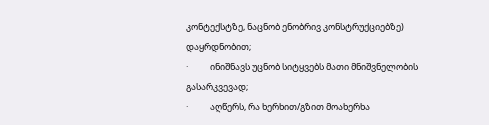კონტექსტზე, ნაცნობ ენობრივ კონსტრუქციებზე) დაყრდნობით;
·           ინიშნავს უცნობ სიტყვებს მათი მნიშვნელობის გასარკვევად;
·           აღწერს, რა ხერხით/გზით მოახერხა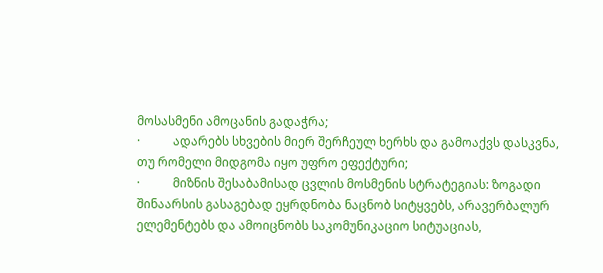მოსასმენი ამოცანის გადაჭრა;
·           ადარებს სხვების მიერ შერჩეულ ხერხს და გამოაქვს დასკვნა, თუ რომელი მიდგომა იყო უფრო ეფექტური;
·           მიზნის შესაბამისად ცვლის მოსმენის სტრატეგიას: ზოგადი შინაარსის გასაგებად ეყრდნობა ნაცნობ სიტყვებს, არავერბალურ ელემენტებს და ამოიცნობს საკომუნიკაციო სიტუაციას,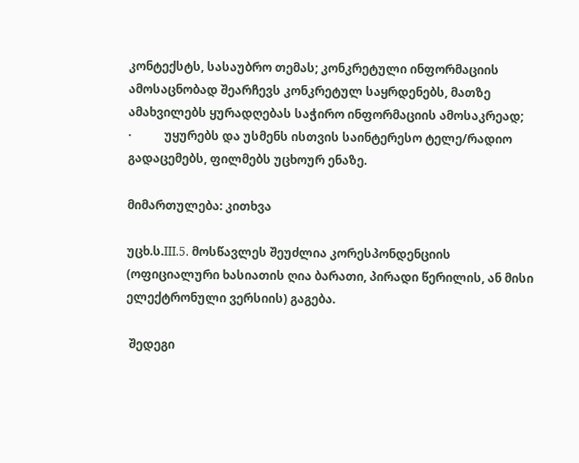კონტექსტს, სასაუბრო თემას; კონკრეტული ინფორმაციის ამოსაცნობად შეარჩევს კონკრეტულ საყრდენებს, მათზე ამახვილებს ყურადღებას საჭირო ინფორმაციის ამოსაკრეად;
·           უყურებს და უსმენს ისთვის საინტერესო ტელე/რადიო გადაცემებს, ფილმებს უცხოურ ენაზე.

მიმართულება: კითხვა

უცხ.ს.III.5. მოსწავლეს შეუძლია კორესპონდენციის (ოფიციალური ხასიათის ღია ბარათი, პირადი წერილის, ან მისი ელექტრონული ვერსიის) გაგება.

 შედეგი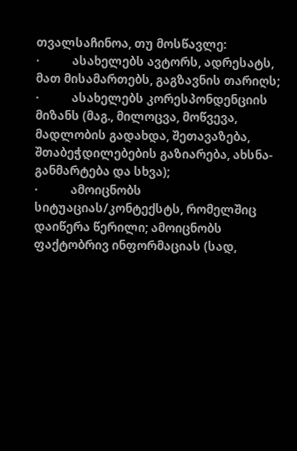თვალსაჩინოა, თუ მოსწავლე:
·           ასახელებს ავტორს, ადრესატს, მათ მისამართებს, გაგზავნის თარიღს;
·           ასახელებს კორესპონდენციის მიზანს (მაგ., მილოცვა, მოწვევა, მადლობის გადახდა, შეთავაზება, შთაბეჭდილებების გაზიარება, ახსნა-განმარტება და სხვა);
·           ამოიცნობს სიტუაციას/კონტექსტს, რომელშიც დაიწერა წერილი; ამოიცნობს ფაქტობრივ ინფორმაციას (სად,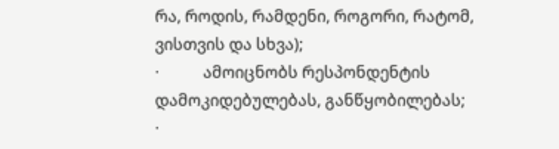რა, როდის, რამდენი, როგორი, რატომ, ვისთვის და სხვა);
·           ამოიცნობს რესპონდენტის დამოკიდებულებას, განწყობილებას;
·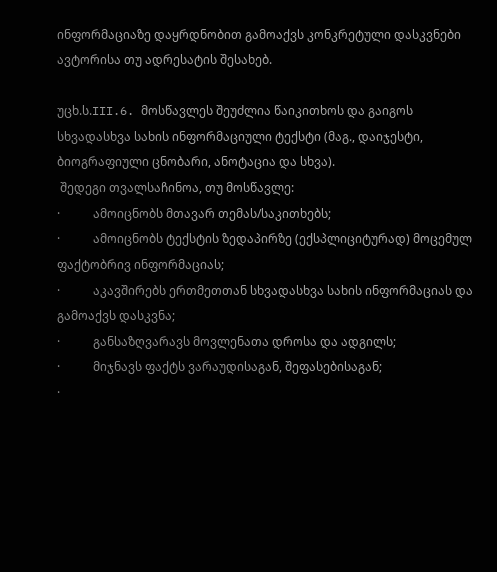ინფორმაციაზე დაყრდნობით გამოაქვს კონკრეტული დასკვნები ავტორისა თუ ადრესატის შესახებ.

უცხ.ს.III.6. მოსწავლეს შეუძლია წაიკითხოს და გაიგოს სხვადასხვა სახის ინფორმაციული ტექსტი (მაგ., დაიჯესტი, ბიოგრაფიული ცნობარი, ანოტაცია და სხვა).
 შედეგი თვალსაჩინოა, თუ მოსწავლე:
·           ამოიცნობს მთავარ თემას/საკითხებს;
·           ამოიცნობს ტექსტის ზედაპირზე (ექსპლიციტურად) მოცემულ ფაქტობრივ ინფორმაციას;
·           აკავშირებს ერთმეთთან სხვადასხვა სახის ინფორმაციას და გამოაქვს დასკვნა;
·           განსაზღვარავს მოვლენათა დროსა და ადგილს;
·           მიჯნავს ფაქტს ვარაუდისაგან, შეფასებისაგან;
·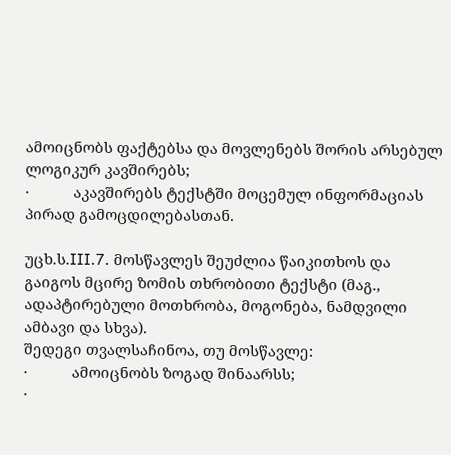ამოიცნობს ფაქტებსა და მოვლენებს შორის არსებულ ლოგიკურ კავშირებს;
·           აკავშირებს ტექსტში მოცემულ ინფორმაციას პირად გამოცდილებასთან.

უცხ.ს.III.7. მოსწავლეს შეუძლია წაიკითხოს და გაიგოს მცირე ზომის თხრობითი ტექსტი (მაგ., ადაპტირებული მოთხრობა, მოგონება, ნამდვილი ამბავი და სხვა).
შედეგი თვალსაჩინოა, თუ მოსწავლე:
·           ამოიცნობს ზოგად შინაარსს;
·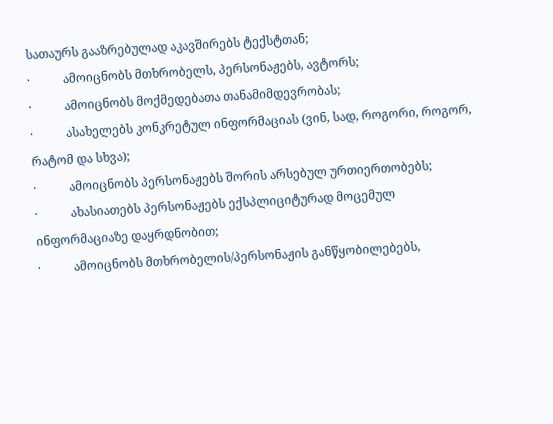სათაურს გააზრებულად აკავშირებს ტექსტთან;
·           ამოიცნობს მთხრობელს, პერსონაჟებს, ავტორს;
·           ამოიცნობს მოქმედებათა თანამიმდევრობას;
·           ასახელებს კონკრეტულ ინფორმაციას (ვინ, სად, როგორი, როგორ, რატომ და სხვა);
·           ამოიცნობს პერსონაჟებს შორის არსებულ ურთიერთობებს;
·           ახასიათებს პერსონაჟებს ექსპლიციტურად მოცემულ ინფორმაციაზე დაყრდნობით;
·           ამოიცნობს მთხრობელის/პერსონაჟის განწყობილებებს,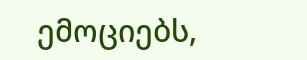ემოციებს,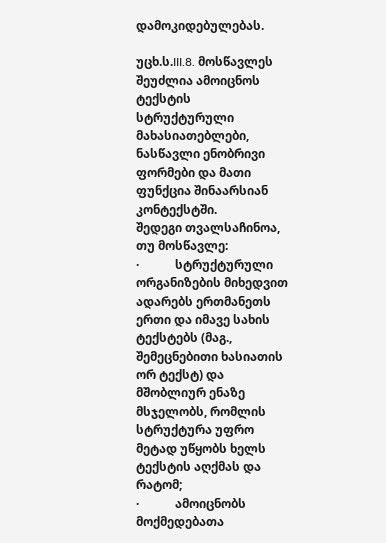დამოკიდებულებას.

უცხ.ს.III.8. მოსწავლეს შეუძლია ამოიცნოს ტექსტის სტრუქტურული მახასიათებლები, ნასწავლი ენობრივი ფორმები და მათი ფუნქცია შინაარსიან კონტექსტში.
შედეგი თვალსაჩინოა, თუ მოსწავლე:
·            სტრუქტურული ორგანიზების მიხედვით ადარებს ერთმანეთს ერთი და იმავე სახის ტექსტებს (მაგ., შემეცნებითი ხასიათის ორ ტექსტ) და მშობლიურ ენაზე მსჯელობს, რომლის სტრუქტურა უფრო მეტად უწყობს ხელს ტექსტის აღქმას და რატომ;
·            ამოიცნობს მოქმედებათა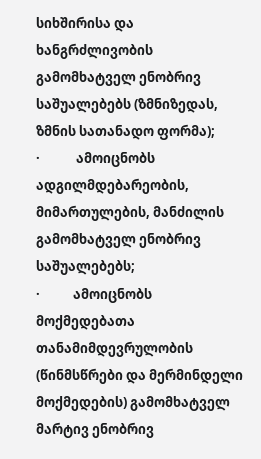სიხშირისა და ხანგრძლივობის გამომხატველ ენობრივ საშუალებებს (ზმნიზედას, ზმნის სათანადო ფორმა);
·            ამოიცნობს ადგილმდებარეობის, მიმართულების, მანძილის გამომხატველ ენობრივ საშუალებებს;
·           ამოიცნობს მოქმედებათა თანამიმდევრულობის (წინმსწრები და მერმინდელი მოქმედების) გამომხატველ მარტივ ენობრივ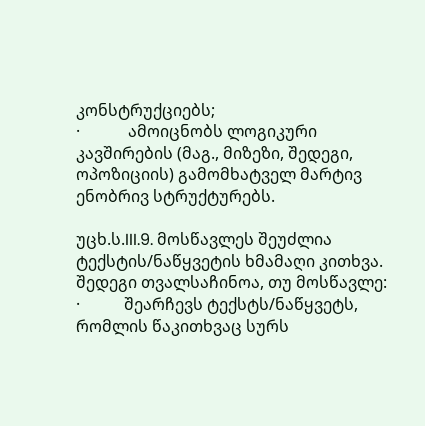კონსტრუქციებს;
·            ამოიცნობს ლოგიკური კავშირების (მაგ., მიზეზი, შედეგი, ოპოზიციის) გამომხატველ მარტივ ენობრივ სტრუქტურებს.

უცხ.ს.III.9. მოსწავლეს შეუძლია ტექსტის/ნაწყვეტის ხმამაღი კითხვა.
შედეგი თვალსაჩინოა, თუ მოსწავლე:
·           შეარჩევს ტექსტს/ნაწყვეტს, რომლის წაკითხვაც სურს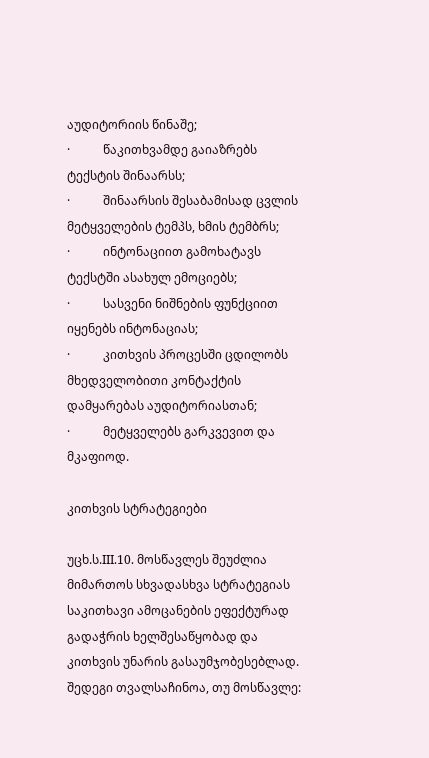აუდიტორიის წინაშე;
·           წაკითხვამდე გაიაზრებს ტექსტის შინაარსს;
·           შინაარსის შესაბამისად ცვლის მეტყველების ტემპს, ხმის ტემბრს;
·           ინტონაციით გამოხატავს ტექსტში ასახულ ემოციებს;
·           სასვენი ნიშნების ფუნქციით იყენებს ინტონაციას;
·           კითხვის პროცესში ცდილობს მხედველობითი კონტაქტის დამყარებას აუდიტორიასთან;
·           მეტყველებს გარკვევით და მკაფიოდ.

კითხვის სტრატეგიები

უცხ.ს.III.10. მოსწავლეს შეუძლია მიმართოს სხვადასხვა სტრატეგიას საკითხავი ამოცანების ეფექტურად გადაჭრის ხელშესაწყობად და კითხვის უნარის გასაუმჯობესებლად.
შედეგი თვალსაჩინოა, თუ მოსწავლე: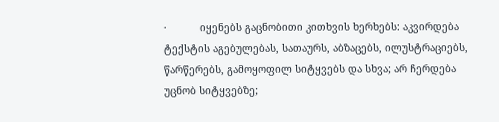·           იყენებს გაცნობითი კითხვის ხერხებს: აკვირდება ტექსტის აგებულებას, სათაურს, აბზაცებს, ილუსტრაციებს, წარწერებს, გამოყოფილ სიტყვებს და სხვა; არ ჩერდება უცნობ სიტყვებზე;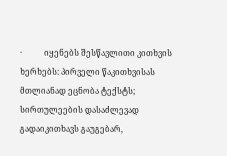·           იყენებს შესწავლითი კითხვის ხერხებს: პირველი წაკითხვისას მთლიანად ეცნობა ტექსტს; სირთულეების დასაძლევად გადაიკითხავს გაუგებარ,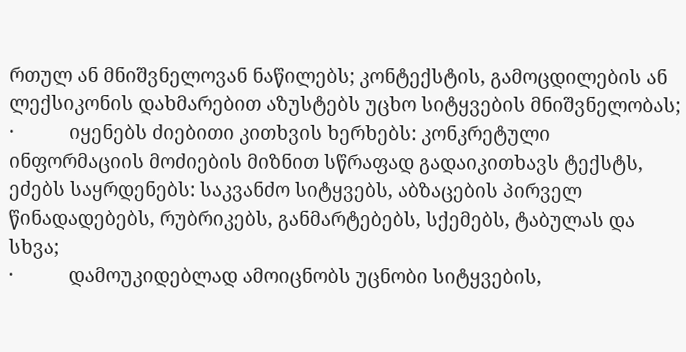რთულ ან მნიშვნელოვან ნაწილებს; კონტექსტის, გამოცდილების ან ლექსიკონის დახმარებით აზუსტებს უცხო სიტყვების მნიშვნელობას;
·           იყენებს ძიებითი კითხვის ხერხებს: კონკრეტული ინფორმაციის მოძიების მიზნით სწრაფად გადაიკითხავს ტექსტს, ეძებს საყრდენებს: საკვანძო სიტყვებს, აბზაცების პირველ წინადადებებს, რუბრიკებს, განმარტებებს, სქემებს, ტაბულას და სხვა;
·           დამოუკიდებლად ამოიცნობს უცნობი სიტყვების,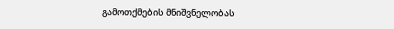გამოთქმების მნიშვნელობას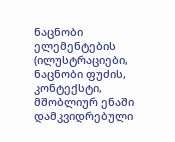ნაცნობი ელემენტების (ილუსტრაციები, ნაცნობი ფუძის, კონტექსტი, მშობლიურ ენაში დამკვიდრებული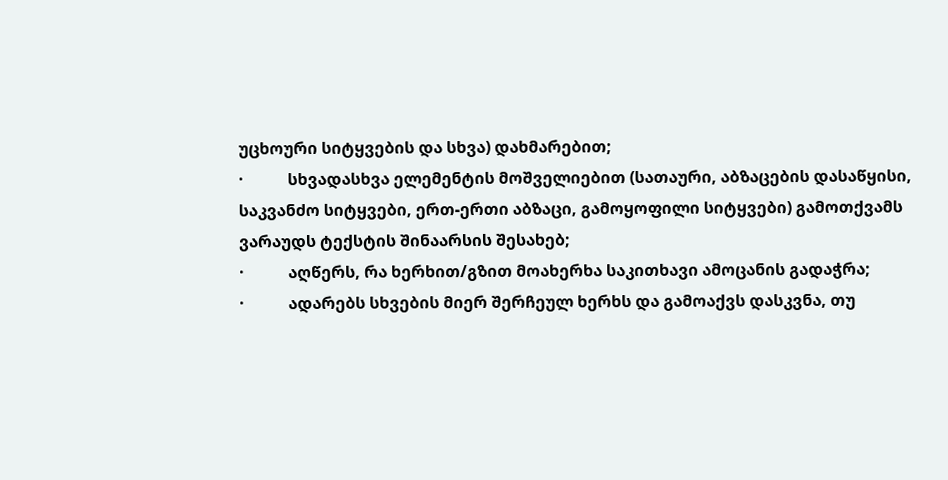უცხოური სიტყვების და სხვა) დახმარებით;
·           სხვადასხვა ელემენტის მოშველიებით (სათაური, აბზაცების დასაწყისი, საკვანძო სიტყვები, ერთ-ერთი აბზაცი, გამოყოფილი სიტყვები) გამოთქვამს ვარაუდს ტექსტის შინაარსის შესახებ;
·           აღწერს, რა ხერხით/გზით მოახერხა საკითხავი ამოცანის გადაჭრა;
·           ადარებს სხვების მიერ შერჩეულ ხერხს და გამოაქვს დასკვნა, თუ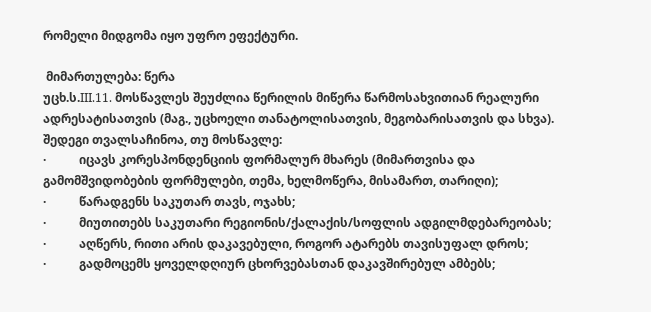რომელი მიდგომა იყო უფრო ეფექტური.

 მიმართულება: წერა
უცხ.ს.III.11. მოსწავლეს შეუძლია წერილის მიწერა წარმოსახვითიან რეალური ადრესატისათვის (მაგ., უცხოელი თანატოლისათვის, მეგობარისათვის და სხვა).
შედეგი თვალსაჩინოა, თუ მოსწავლე:
·           იცავს კორესპონდენციის ფორმალურ მხარეს (მიმართვისა და გამომშვიდობების ფორმულები, თემა, ხელმოწერა, მისამართ, თარიღი);
·           წარადგენს საკუთარ თავს, ოჯახს;
·           მიუთითებს საკუთარი რეგიონის/ქალაქის/სოფლის ადგილმდებარეობას;
·           აღწერს, რითი არის დაკავებული, როგორ ატარებს თავისუფალ დროს;
·           გადმოცემს ყოველდღიურ ცხორვებასთან დაკავშირებულ ამბებს;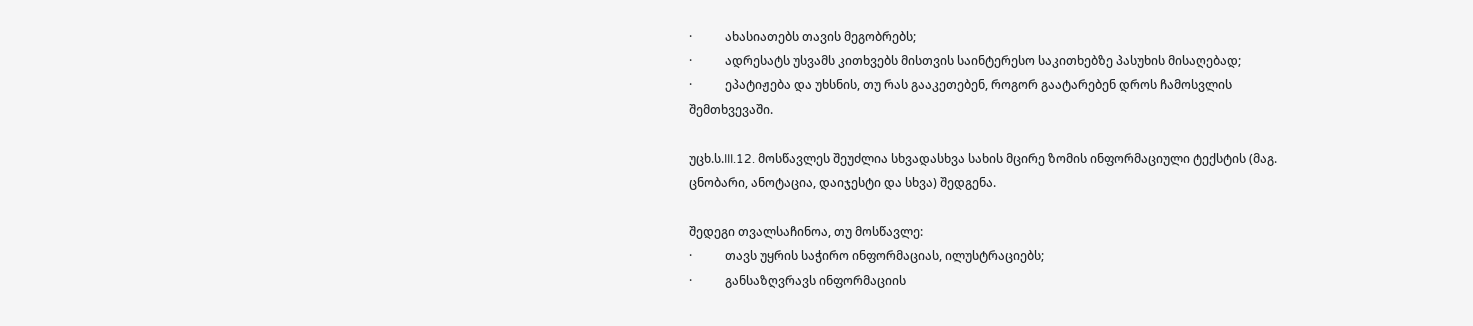·           ახასიათებს თავის მეგობრებს;
·           ადრესატს უსვამს კითხვებს მისთვის საინტერესო საკითხებზე პასუხის მისაღებად;
·           ეპატიჟება და უხსნის, თუ რას გააკეთებენ, როგორ გაატარებენ დროს ჩამოსვლის შემთხვევაში.

უცხ.ს.III.12. მოსწავლეს შეუძლია სხვადასხვა სახის მცირე ზომის ინფორმაციული ტექსტის (მაგ. ცნობარი, ანოტაცია, დაიჯესტი და სხვა) შედგენა.

შედეგი თვალსაჩინოა, თუ მოსწავლე:
·           თავს უყრის საჭირო ინფორმაციას, ილუსტრაციებს;
·           განსაზღვრავს ინფორმაციის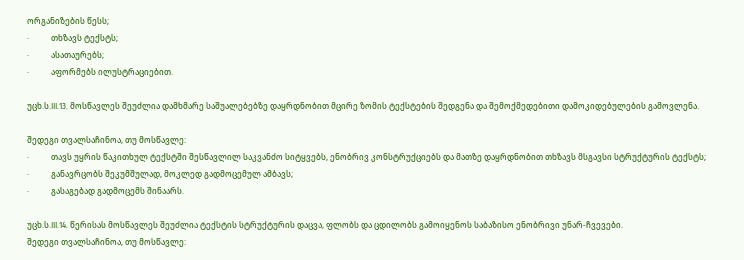ორგანიზების წესს;
·           თხზავს ტექსტს;
·           ასათაურებს;
·           აფორმებს ილუსტრაციებით.

უცხ.ს.III.13. მოსწავლეს შეუძლია დამხმარე საშუალებებზე დაყრდნობით მცირე ზომის ტექსტების შედგენა და შემოქმედებითი დამოკიდებულების გამოვლენა.

შედეგი თვალსაჩინოა, თუ მოსწავლე:
·           თავს უყრის წაკითხულ ტექსტში შესწავლილ საკვანძო სიტყვებს, ენობრივ კონსტრუქციებს და მათზე დაყრდნობით თხზავს მსგავსი სტრუქტურის ტექსტს;
·           განავრცობს შეკუმშულად, მოკლედ გადმოცემულ ამბავს;
·           გასაგებად გადმოცემს შინაარს.

უცხ.ს.III.14. წერისას მოსწავლეს შეუძლია ტექსტის სტრუქტურის დაცვა, ფლობს და ცდილობს გამოიყენოს საბაზისო ენობრივი უნარ-ჩვევები.
შედეგი თვალსაჩინოა, თუ მოსწავლე: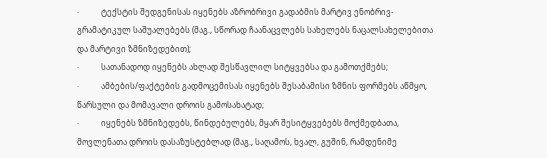·           ტექსტის შედგენისას იყენებს აზრობრივი გადაბმის მარტივ ენობრივ-გრამატიკულ საშუალებებს (მაგ., სწორად ჩაანაცვლებს სახელებს ნაცალსახელებითა და მარტივი ზმნიზედებით);
·           სათანადოდ იყენებს ახლად შესწავლილ სიტყვებსა და გამოთქმებს;
·           ამბების/ფაქტების გადმოცემისას იყენებს შესაბამისი ზმნის ფორმებს აწმყო, წარსული და მომავალი დროის გამოსახატად;
·           იყენებს ზმნიზედებს, წინდებულებს, მყარ შესიტყვებებს მოქმედბათა, მოვლენათა დროის დასაზუსტებლად (მაგ., საღამოს, ხვალ, გუშინ, რამდენიმე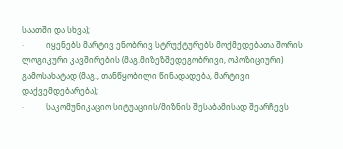საათში და სხვა);
·           იყენებს მარტივ ენობრივ სტრუქტურებს მოქმედებათა შორის ლოგიკური კავშირების (მაგ.მიზეზშედეგობრივი, ოპოზიციური) გამოსახატად (მაგ., თანწყობილი წინადადება, მარტივი დაქვემდებარება);
·           საკომუნიკაციო სიტუაციის/მიზნის შესაბამისად შეარჩევს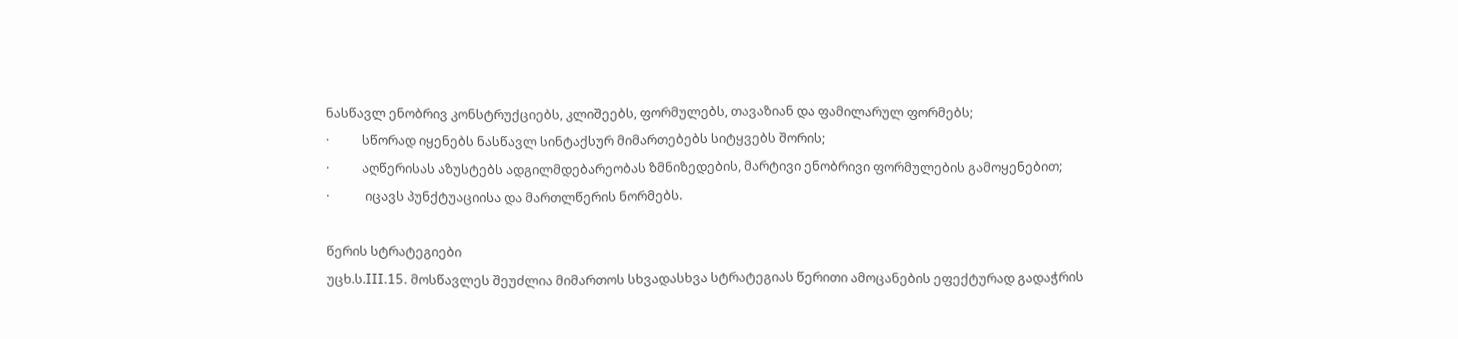ნასწავლ ენობრივ კონსტრუქციებს, კლიშეებს, ფორმულებს, თავაზიან და ფამილარულ ფორმებს;
·           სწორად იყენებს ნასწავლ სინტაქსურ მიმართებებს სიტყვებს შორის;
·           აღწერისას აზუსტებს ადგილმდებარეობას ზმნიზედების, მარტივი ენობრივი ფორმულების გამოყენებით;
·            იცავს პუნქტუაციისა და მართლწერის ნორმებს.

წერის სტრატეგიები
უცხ.ს.III.15. მოსწავლეს შეუძლია მიმართოს სხვადასხვა სტრატეგიას წერითი ამოცანების ეფექტურად გადაჭრის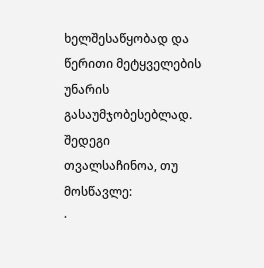ხელშესაწყობად და წერითი მეტყველების უნარის გასაუმჯობესებლად.
შედეგი თვალსაჩინოა, თუ მოსწავლე:
·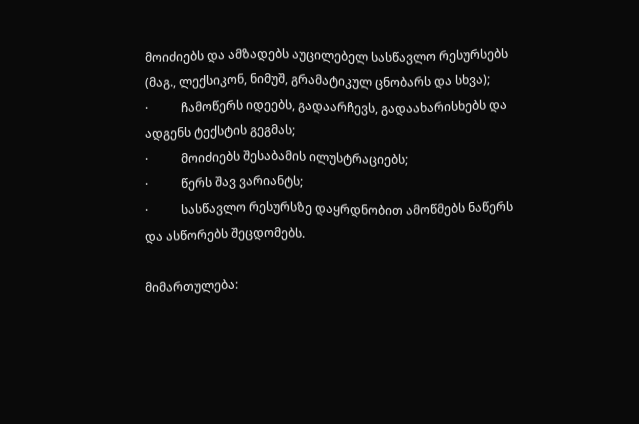მოიძიებს და ამზადებს აუცილებელ სასწავლო რესურსებს (მაგ., ლექსიკონ, ნიმუშ, გრამატიკულ ცნობარს და სხვა);
·           ჩამოწერს იდეებს, გადაარჩევს, გადაახარისხებს და ადგენს ტექსტის გეგმას;
·           მოიძიებს შესაბამის ილუსტრაციებს;
·           წერს შავ ვარიანტს;
·           სასწავლო რესურსზე დაყრდნობით ამოწმებს ნაწერს და ასწორებს შეცდომებს.

მიმართულება: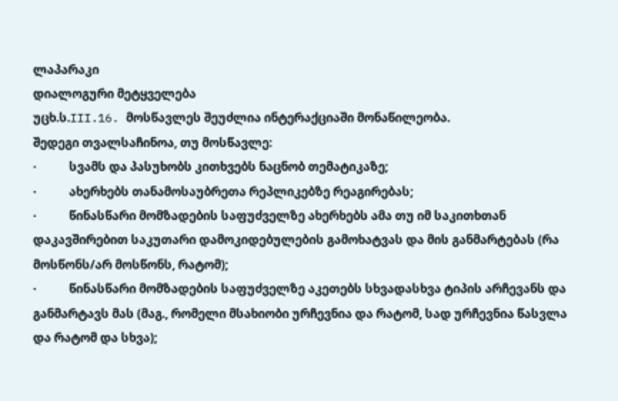ლაპარაკი
დიალოგური მეტყველება
უცხ.ს.III.16. მოსწავლეს შეუძლია ინტერაქციაში მონაწილეობა.
შედეგი თვალსაჩინოა, თუ მოსწავლე:
·           სვამს და პასუხობს კითხვებს ნაცნობ თემატიკაზე;
·           ახერხებს თანამოსაუბრეთა რეპლიკებზე რეაგირებას;
·           წინასწარი მომზადების საფუძველზე ახერხებს ამა თუ იმ საკითხთან დაკავშირებით საკუთარი დამოკიდებულების გამოხატვას და მის განმარტებას (რა მოსწონს/არ მოსწონს, რატომ);
·           წინასწარი მომზადების საფუძველზე აკეთებს სხვადასხვა ტიპის არჩევანს და განმარტავს მას (მაგ., რომელი მსახიობი ურჩევნია და რატომ, სად ურჩევნია წასვლა და რატომ და სხვა);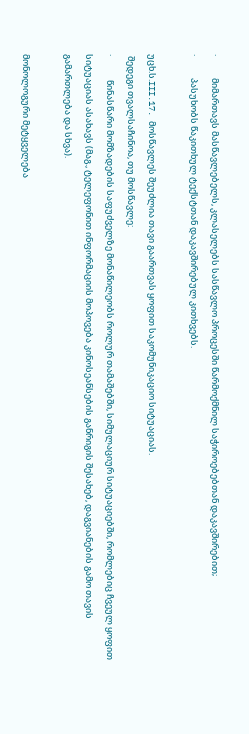·           მიმართავს მასწავლებელს, კლასელებს სასწავლო პროცესში წარმოქმნილ საჭიროებებთან დაკავშირებით;
·           პასუხობს წაკითხულ ტექსტთან დაკავშირებულ კითხვებს.

უცხ.ს.III.17. მოსწავლეს შეუძლია თავი გაართვას ყოფით საკომუნიკაციო სიტუაციას.
 შედეგი თვალსაჩინოა, თუ მოსწავლე:
·            წინასწარი მომზადების საფუძველზე მონაწილეობს როლურ თამაშებში, სიმულაციურ სიტუაციებში, რომლებიც ჩვეულ ყოფით სიტუაციას ასახავს (მაგ., ტელეფონით ინფორმაციის მოპოვება კინოსეანსების განრიგის შესახებ, დაგვიანების გამო თავის გამართლება და სხვა).

მონოლოგური მეტყველება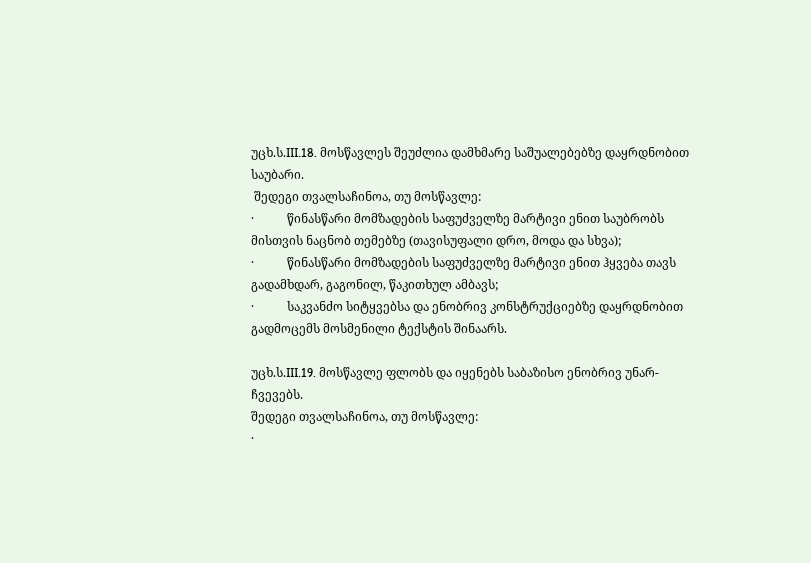უცხ.ს.III.18. მოსწავლეს შეუძლია დამხმარე საშუალებებზე დაყრდნობით საუბარი.
 შედეგი თვალსაჩინოა, თუ მოსწავლე:
·           წინასწარი მომზადების საფუძველზე მარტივი ენით საუბრობს მისთვის ნაცნობ თემებზე (თავისუფალი დრო, მოდა და სხვა);
·           წინასწარი მომზადების საფუძველზე მარტივი ენით ჰყვება თავს გადამხდარ, გაგონილ, წაკითხულ ამბავს;
·           საკვანძო სიტყვებსა და ენობრივ კონსტრუქციებზე დაყრდნობით გადმოცემს მოსმენილი ტექსტის შინაარს.

უცხ.ს.III.19. მოსწავლე ფლობს და იყენებს საბაზისო ენობრივ უნარ-ჩვევებს.
შედეგი თვალსაჩინოა, თუ მოსწავლე:
·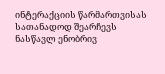ინტერაქციის წარმართვისას სათანადოდ შეარჩევს ნასწავლ ენობრივ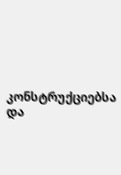კონსტრუქციებსა და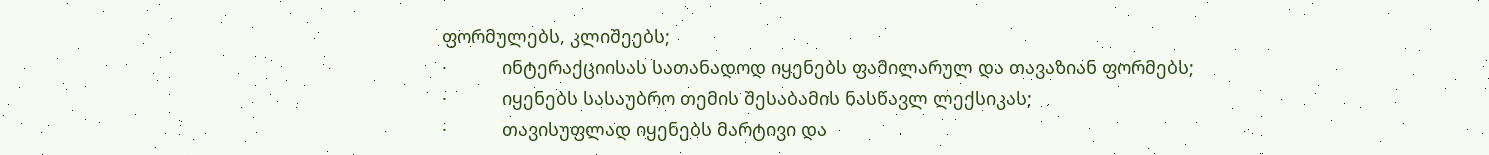ფორმულებს, კლიშეებს;
·           ინტერაქციისას სათანადოდ იყენებს ფამილარულ და თავაზიან ფორმებს;
·           იყენებს სასაუბრო თემის შესაბამის ნასწავლ ლექსიკას;
·           თავისუფლად იყენებს მარტივი და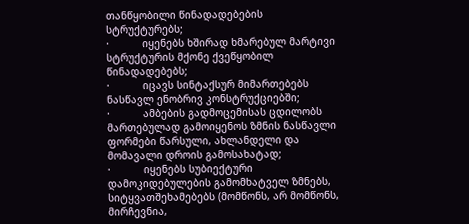თანწყობილი წინადადებების სტრუქტურებს;
·           იყენებს ხშირად ხმარებულ მარტივი სტრუქტურის მქონე ქვეწყობილ წინადადებებს;
·           იცავს სინტაქსურ მიმართებებს ნასწავლ ენობრივ კონსტრუქციებში;
·           ამბების გადმოცემისას ცდილობს მართებულად გამოიყენოს ზმნის ნასწავლი ფორმები წარსული, ახლანდელი და მომავალი დროის გამოსახატად;
·           იყენებს სუბიექტური დამოკიდებულების გამომხატველ ზმნებს, სიტყვათშეხამებებს (მომწონს, არ მომწონს, მირჩევნია,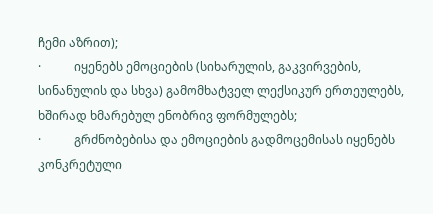ჩემი აზრით);
·           იყენებს ემოციების (სიხარულის, გაკვირვების, სინანულის და სხვა) გამომხატველ ლექსიკურ ერთეულებს, ხშირად ხმარებულ ენობრივ ფორმულებს;
·           გრძნობებისა და ემოციების გადმოცემისას იყენებს კონკრეტული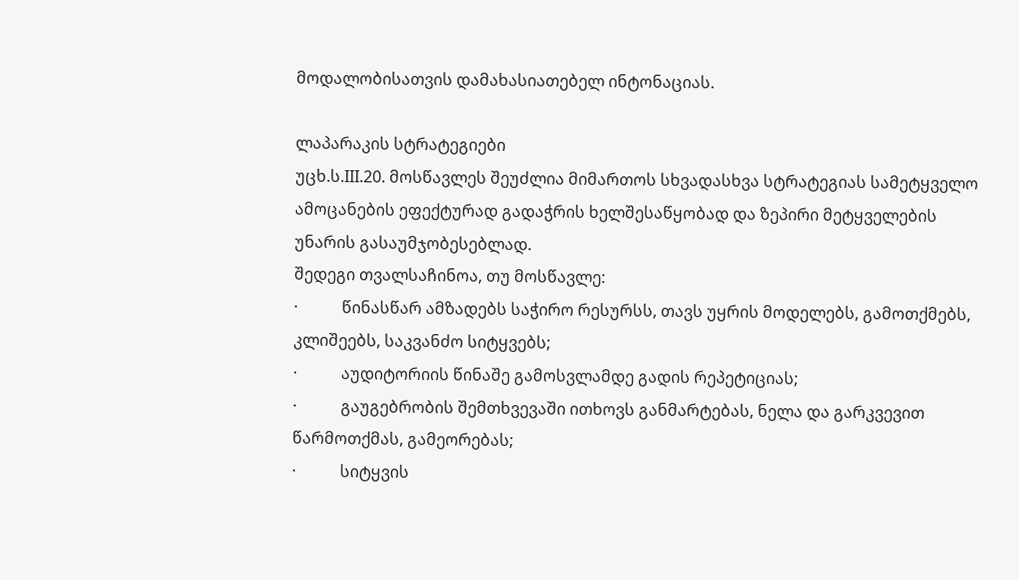მოდალობისათვის დამახასიათებელ ინტონაციას.

ლაპარაკის სტრატეგიები
უცხ.ს.III.20. მოსწავლეს შეუძლია მიმართოს სხვადასხვა სტრატეგიას სამეტყველო ამოცანების ეფექტურად გადაჭრის ხელშესაწყობად და ზეპირი მეტყველების უნარის გასაუმჯობესებლად.
შედეგი თვალსაჩინოა, თუ მოსწავლე:
·           წინასწარ ამზადებს საჭირო რესურსს, თავს უყრის მოდელებს, გამოთქმებს, კლიშეებს, საკვანძო სიტყვებს;
·           აუდიტორიის წინაშე გამოსვლამდე გადის რეპეტიციას;
·           გაუგებრობის შემთხვევაში ითხოვს განმარტებას, ნელა და გარკვევით წარმოთქმას, გამეორებას;
·           სიტყვის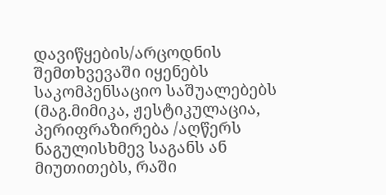დავიწყების/არცოდნის შემთხვევაში იყენებს საკომპენსაციო საშუალებებს (მაგ.მიმიკა, ჟესტიკულაცია, პერიფრაზირება /აღწერს ნაგულისხმევ საგანს ან მიუთითებს, რაში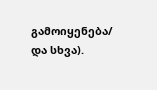გამოიყენება/ და სხვა).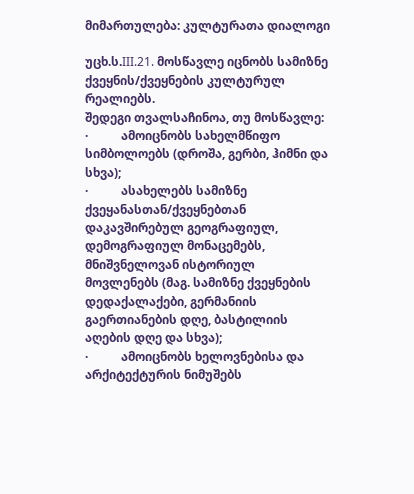მიმართულება: კულტურათა დიალოგი

უცხ.ს.III.21. მოსწავლე იცნობს სამიზნე ქვეყნის/ქვეყნების კულტურულ რეალიებს.
შედეგი თვალსაჩინოა, თუ მოსწავლე:
·           ამოიცნობს სახელმწიფო სიმბოლოებს (დროშა, გერბი, ჰიმნი და სხვა);
·           ასახელებს სამიზნე ქვეყანასთან/ქვეყნებთან დაკავშირებულ გეოგრაფიულ, დემოგრაფიულ მონაცემებს, მნიშვნელოვან ისტორიულ მოვლენებს (მაგ. სამიზნე ქვეყნების დედაქალაქები, გერმანიის გაერთიანების დღე, ბასტილიის აღების დღე და სხვა);
·           ამოიცნობს ხელოვნებისა და არქიტექტურის ნიმუშებს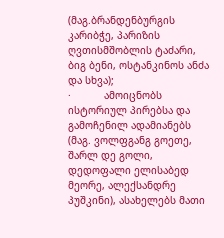(მაგ.ბრანდენბურგის კარიბჭე, პარიზის ღვთისმშობლის ტაძარი, ბიგ ბენი, ოსტანკინოს ანძა და სხვა);
·           ამოიცნობს ისტორიულ პირებსა და გამოჩენილ ადამიანებს (მაგ. ვოლფგანგ გოეთე, შარლ დე გოლი, დედოფალი ელისაბედ მეორე, ალექსანდრე პუშკინი), ასახელებს მათი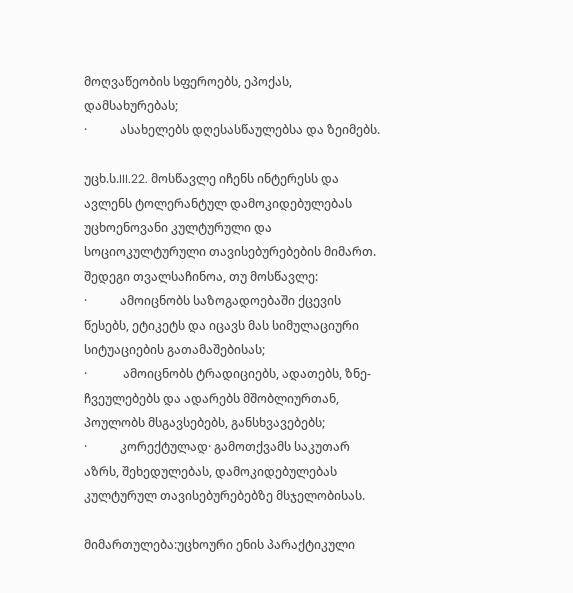მოღვაწეობის სფეროებს, ეპოქას, დამსახურებას;
·           ასახელებს დღესასწაულებსა და ზეიმებს.

უცხ.ს.III.22. მოსწავლე იჩენს ინტერესს და ავლენს ტოლერანტულ დამოკიდებულებას უცხოენოვანი კულტურული და სოციოკულტურული თავისებურებების მიმართ.
შედეგი თვალსაჩინოა, თუ მოსწავლე:
·           ამოიცნობს საზოგადოებაში ქცევის წესებს, ეტიკეტს და იცავს მას სიმულაციური სიტუაციების გათამაშებისას;
·            ამოიცნობს ტრადიციებს, ადათებს, ზნე-ჩვეულებებს და ადარებს მშობლიურთან, პოულობს მსგავსებებს, განსხვავებებს;
·           კორექტულად· გამოთქვამს საკუთარ აზრს, შეხედულებას, დამოკიდებულებას კულტურულ თავისებურებებზე მსჯელობისას.

მიმართულება:უცხოური ენის პარაქტიკული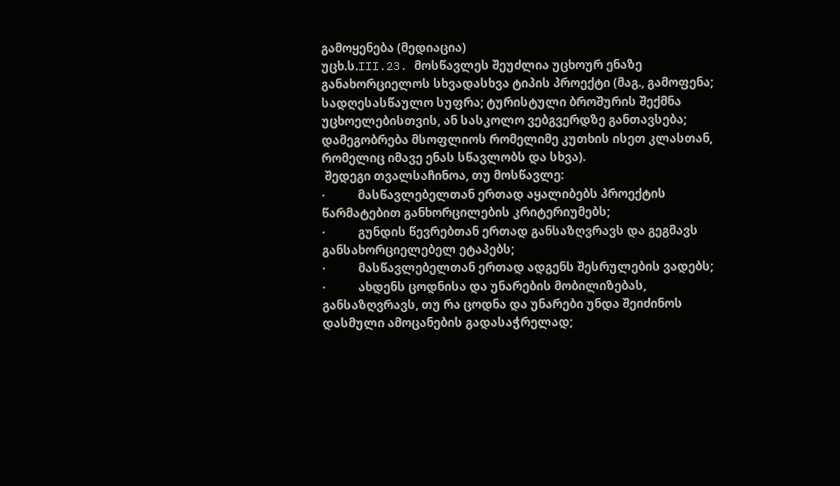გამოყენება (მედიაცია)
უცხ.ს.III.23. მოსწავლეს შეუძლია უცხოურ ენაზე განახორციელოს სხვადასხვა ტიპის პროექტი (მაგ., გამოფენა; სადღესასწაულო სუფრა; ტურისტული ბროშურის შექმნა უცხოელებისთვის, ან სასკოლო ვებგვერდზე განთავსება; დამეგობრება მსოფლიოს რომელიმე კუთხის ისეთ კლასთან, რომელიც იმავე ენას სწავლობს და სხვა).
 შედეგი თვალსაჩინოა, თუ მოსწავლე:
·           მასწავლებელთან ერთად აყალიბებს პროექტის წარმატებით განხორცილების კრიტერიუმებს;
·           გუნდის წევრებთან ერთად განსაზღვრავს და გეგმავს განსახორციელებელ ეტაპებს;
·           მასწავლებელთან ერთად ადგენს შესრულების ვადებს;
·           ახდენს ცოდნისა და უნარების მობილიზებას, განსაზღვრავს, თუ რა ცოდნა და უნარები უნდა შეიძინოს დასმული ამოცანების გადასაჭრელად;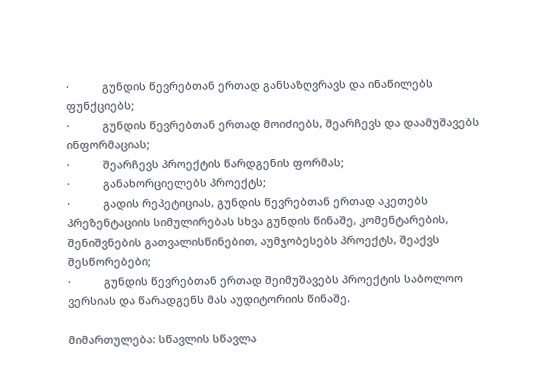·           გუნდის წევრებთან ერთად განსაზღვრავს და ინაწილებს ფუნქციებს;
·           გუნდის წევრებთან ერთად მოიძიებს, შეარჩევს და დაამუშავებს ინფორმაციას;
·           შეარჩევს პროექტის წარდგენის ფორმას;
·           განახორციელებს პროექტს;
·           გადის რეპეტიციას, გუნდის წევრებთან ერთად აკეთებს პრეზენტაციის სიმულირებას სხვა გუნდის წინაშე, კომენტარების, შენიშვნების გათვალისწინებით, აუმჯობესებს პროექტს, შეაქვს შესწორებები;
·           გუნდის წევრებთან ერთად შეიმუშავებს პროექტის საბოლოო ვერსიას და წარადგენს მას აუდიტორიის წინაშე.

მიმართულება: სწავლის სწავლა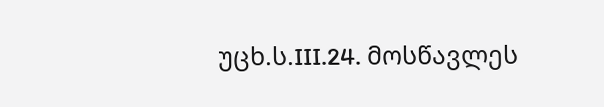უცხ.ს.III.24. მოსწავლეს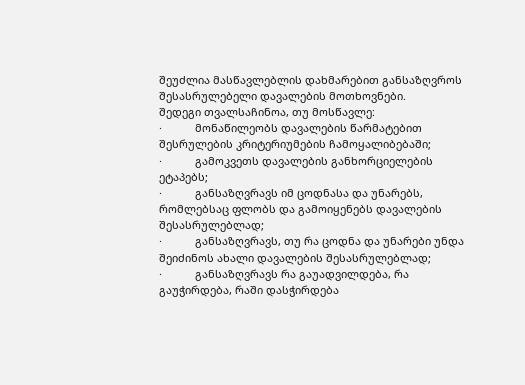შეუძლია მასწავლებლის დახმარებით განსაზღვროს შესასრულებელი დავალების მოთხოვნები.
შედეგი თვალსაჩინოა, თუ მოსწავლე:
·           მონაწილეობს დავალების წარმატებით შესრულების კრიტერიუმების ჩამოყალიბებაში;
·           გამოკვეთს დავალების განხორციელების ეტაპებს;
·           განსაზღვრავს იმ ცოდნასა და უნარებს, რომლებსაც ფლობს და გამოიყენებს დავალების შესასრულებლად;
·           განსაზღვრავს, თუ რა ცოდნა და უნარები უნდა შეიძინოს ახალი დავალების შესასრულებლად;
·           განსაზღვრავს რა გაუადვილდება, რა გაუჭირდება, რაში დასჭირდება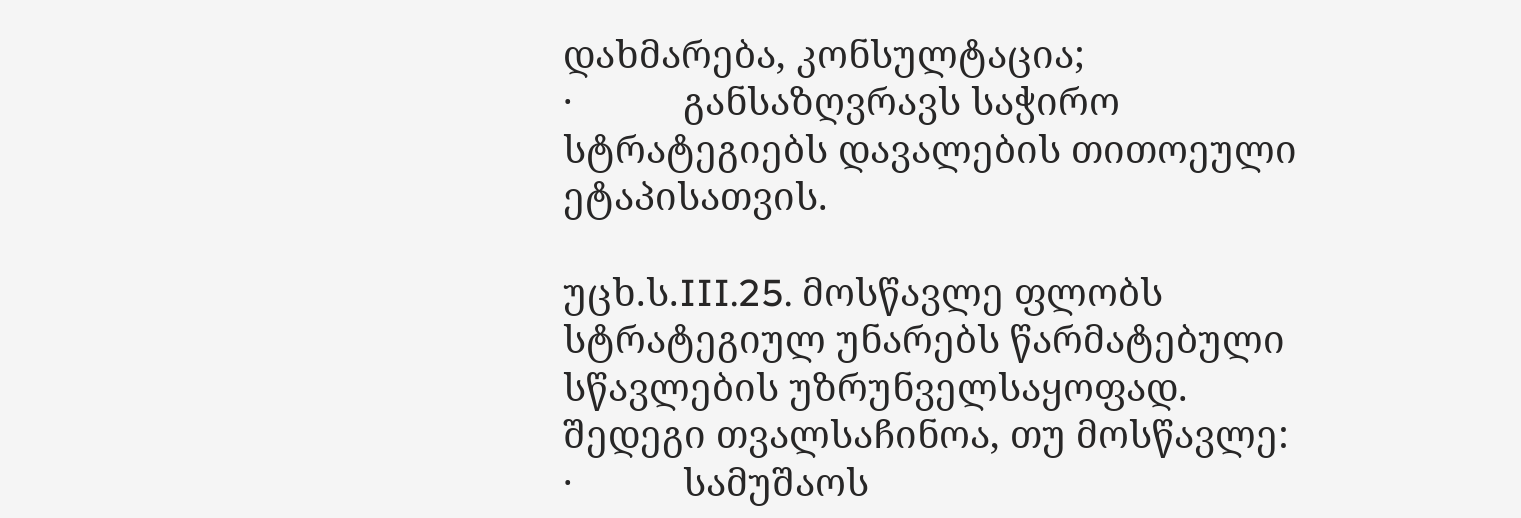დახმარება, კონსულტაცია;
·           განსაზღვრავს საჭირო სტრატეგიებს დავალების თითოეული ეტაპისათვის.

უცხ.ს.III.25. მოსწავლე ფლობს სტრატეგიულ უნარებს წარმატებული სწავლების უზრუნველსაყოფად.
შედეგი თვალსაჩინოა, თუ მოსწავლე:
·           სამუშაოს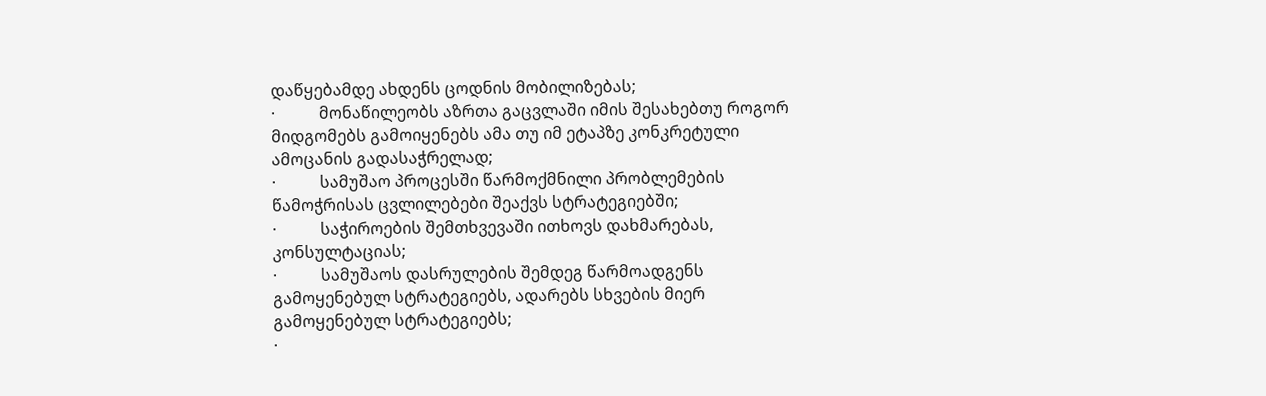დაწყებამდე ახდენს ცოდნის მობილიზებას;
·           მონაწილეობს აზრთა გაცვლაში იმის შესახებთუ როგორ მიდგომებს გამოიყენებს ამა თუ იმ ეტაპზე კონკრეტული ამოცანის გადასაჭრელად;
·           სამუშაო პროცესში წარმოქმნილი პრობლემების წამოჭრისას ცვლილებები შეაქვს სტრატეგიებში;
·           საჭიროების შემთხვევაში ითხოვს დახმარებას, კონსულტაციას;
·           სამუშაოს დასრულების შემდეგ წარმოადგენს გამოყენებულ სტრატეგიებს, ადარებს სხვების მიერ გამოყენებულ სტრატეგიებს;
·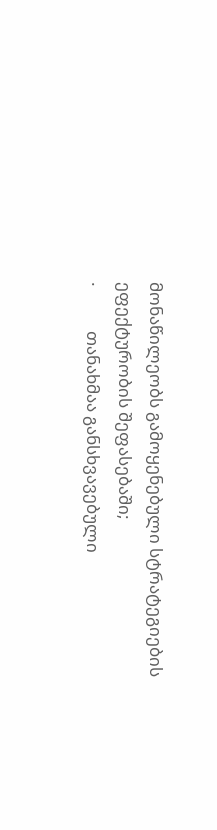მონაწილეობს გამოყენებული სტრატეგიების ეფექტურობის შეფასებაში;
·           თანახმაა განსხვავებული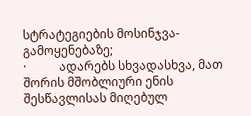სტრატეგიების მოსინჯვა-გამოყენებაზე;
·           ადარებს სხვადასხვა, მათ შორის მშობლიური ენის შესწავლისას მიღებულ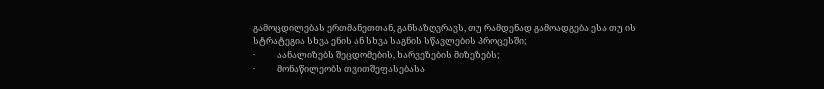გამოცდილებას ერთმანეთთან, განსაზღვრავს, თუ რამდენად გამოადგება ესა თუ ის სტრატეგია სხვა ენის ან სხვა საგნის სწავლების პროცესში;
·           აანალიზებს შეცდომების, ხარვეზების მიზეზებს;
·           მონაწილეობს თვითშეფასებასა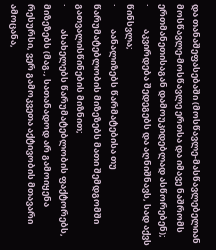და თანაშეფასებაში (მოსწავლე-მასწავლებელიან მოსწავლე-მოსწავლე ერთსა და იმავე ნაშრომს ერთმანეთისაგან დამოუკიდებლად ასწორებენ);
·           აკვირდება შედეგებს და აღნიშნავს, სად აქვს წინსვლა;
·           აანალიზებს წარმატებისა თუ წარუმატებლობის მიზეზებს მათი შემდგომში გათვალისწინების მიზნით;
·           ასახელებს წარუმატებლობის ფაქტორებს, მიზეზებს (მაგ., სათანადოდ არ გამოიყენა რესურსი, ვერ გამოკვეთა აქტივობის მთავარი ამოცანა,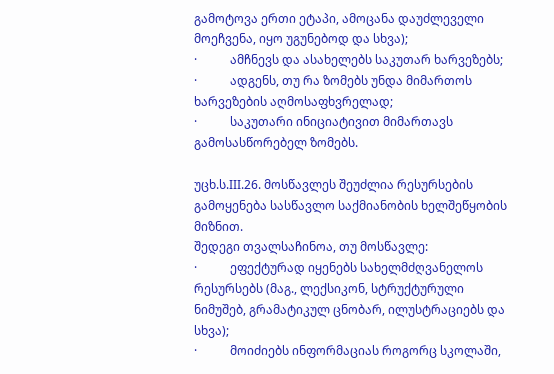გამოტოვა ერთი ეტაპი, ამოცანა დაუძლეველი მოეჩვენა, იყო უგუნებოდ და სხვა);
·           ამჩნევს და ასახელებს საკუთარ ხარვეზებს;
·           ადგენს, თუ რა ზომებს უნდა მიმართოს ხარვეზების აღმოსაფხვრელად;
·           საკუთარი ინიციატივით მიმართავს გამოსასწორებელ ზომებს.

უცხ.ს.III.26. მოსწავლეს შეუძლია რესურსების გამოყენება სასწავლო საქმიანობის ხელშეწყობის მიზნით.
შედეგი თვალსაჩინოა, თუ მოსწავლე:
·           ეფექტურად იყენებს სახელმძღვანელოს რესურსებს (მაგ., ლექსიკონ, სტრუქტურული ნიმუშებ, გრამატიკულ ცნობარ, ილუსტრაციებს და სხვა);
·           მოიძიებს ინფორმაციას როგორც სკოლაში,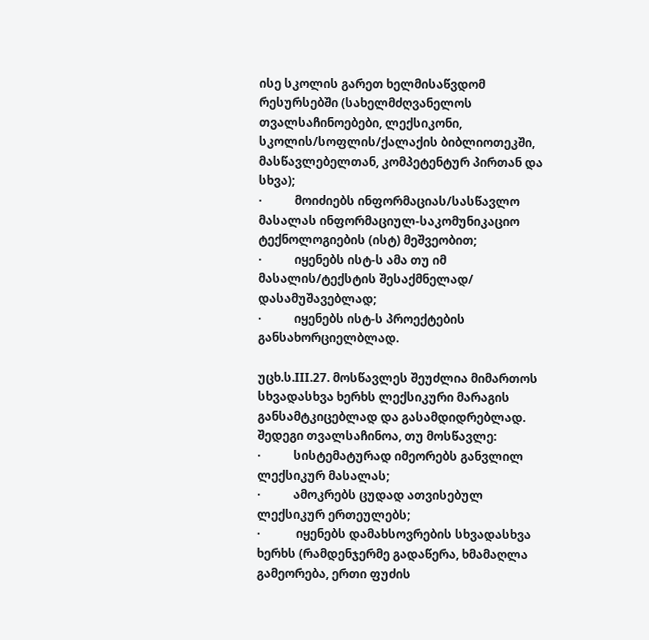ისე სკოლის გარეთ ხელმისაწვდომ რესურსებში (სახელმძღვანელოს თვალსაჩინოებები, ლექსიკონი, სკოლის/სოფლის/ქალაქის ბიბლიოთეკში, მასწავლებელთან, კომპეტენტურ პირთან და სხვა);
·           მოიძიებს ინფორმაციას/სასწავლო მასალას ინფორმაციულ-საკომუნიკაციო ტექნოლოგიების (ისტ) მეშვეობით;
·           იყენებს ისტ-ს ამა თუ იმ მასალის/ტექსტის შესაქმნელად/ დასამუშავებლად;
·           იყენებს ისტ-ს პროექტების განსახორციელბლად.

უცხ.ს.III.27. მოსწავლეს შეუძლია მიმართოს სხვადასხვა ხერხს ლექსიკური მარაგის განსამტკიცებლად და გასამდიდრებლად.
შედეგი თვალსაჩინოა, თუ მოსწავლე:
·           სისტემატურად იმეორებს განვლილ ლექსიკურ მასალას;
·           ამოკრებს ცუდად ათვისებულ ლექსიკურ ერთეულებს;
·            იყენებს დამახსოვრების სხვადასხვა ხერხს (რამდენჯერმე გადაწერა, ხმამაღლა გამეორება, ერთი ფუძის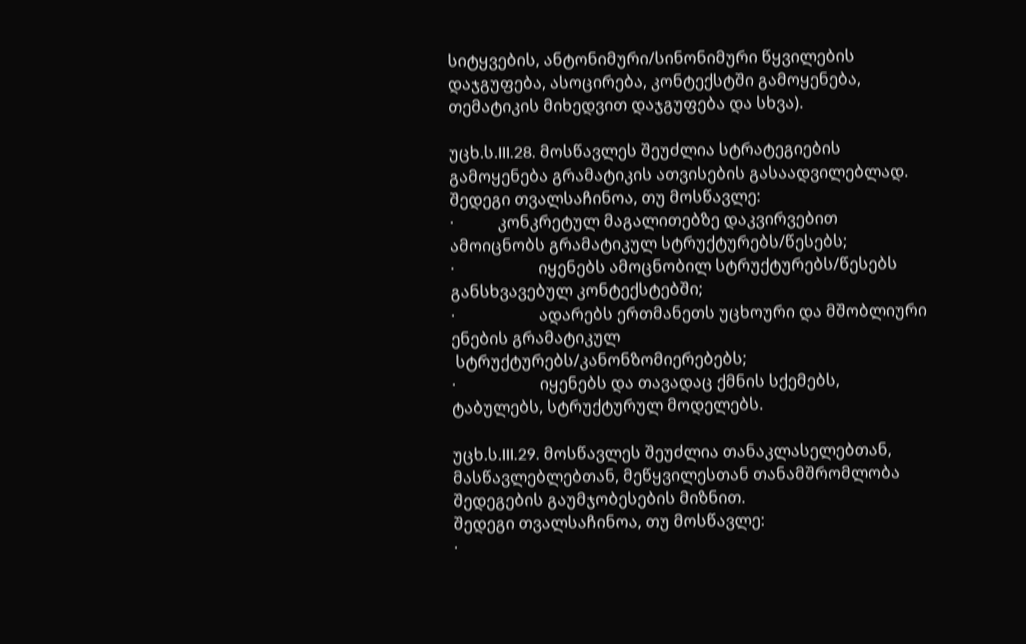სიტყვების, ანტონიმური/სინონიმური წყვილების დაჯგუფება, ასოცირება, კონტექსტში გამოყენება, თემატიკის მიხედვით დაჯგუფება და სხვა).

უცხ.ს.III.28. მოსწავლეს შეუძლია სტრატეგიების გამოყენება გრამატიკის ათვისების გასაადვილებლად.
შედეგი თვალსაჩინოა, თუ მოსწავლე:
·           კონკრეტულ მაგალითებზე დაკვირვებით ამოიცნობს გრამატიკულ სტრუქტურებს/წესებს;
·                     იყენებს ამოცნობილ სტრუქტურებს/წესებს განსხვავებულ კონტექსტებში;
·                     ადარებს ერთმანეთს უცხოური და მშობლიური ენების გრამატიკულ
 სტრუქტურებს/კანონზომიერებებს;
·                     იყენებს და თავადაც ქმნის სქემებს, ტაბულებს, სტრუქტურულ მოდელებს.

უცხ.ს.III.29. მოსწავლეს შეუძლია თანაკლასელებთან, მასწავლებლებთან, მეწყვილესთან თანამშრომლობა შედეგების გაუმჯობესების მიზნით.
შედეგი თვალსაჩინოა, თუ მოსწავლე:
·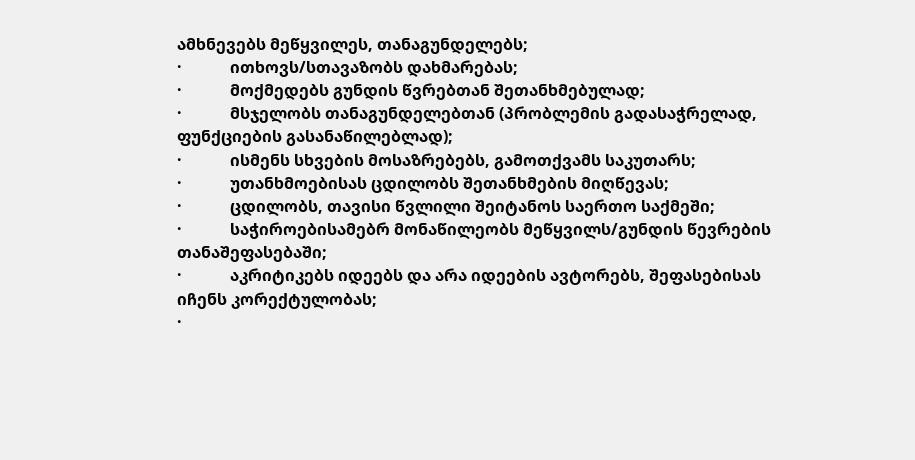ამხნევებს მეწყვილეს, თანაგუნდელებს;
·            ითხოვს/სთავაზობს დახმარებას;
·            მოქმედებს გუნდის წვრებთან შეთანხმებულად;
·            მსჯელობს თანაგუნდელებთან (პრობლემის გადასაჭრელად, ფუნქციების გასანაწილებლად);
·            ისმენს სხვების მოსაზრებებს, გამოთქვამს საკუთარს;
·            უთანხმოებისას ცდილობს შეთანხმების მიღწევას;
·            ცდილობს, თავისი წვლილი შეიტანოს საერთო საქმეში;
·            საჭიროებისამებრ მონაწილეობს მეწყვილს/გუნდის წევრების თანაშეფასებაში;
·            აკრიტიკებს იდეებს და არა იდეების ავტორებს, შეფასებისას იჩენს კორექტულობას;
·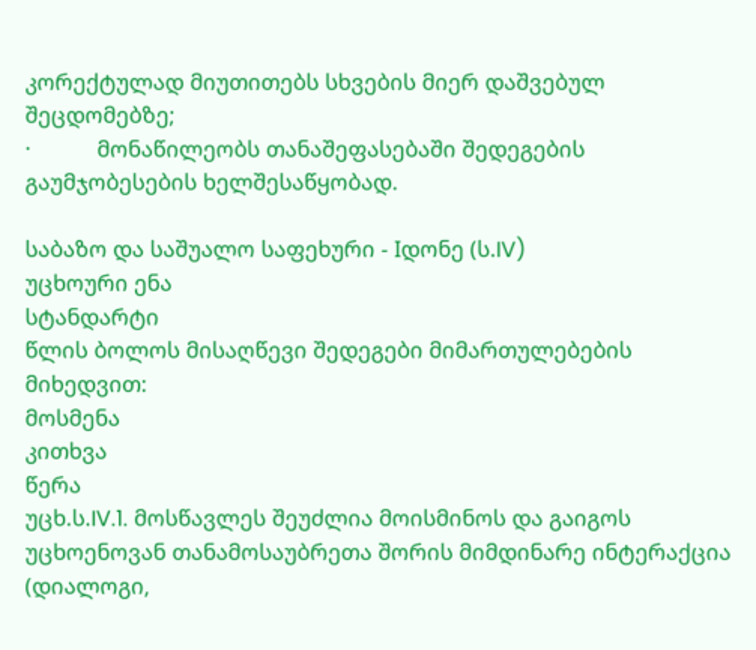კორექტულად მიუთითებს სხვების მიერ დაშვებულ შეცდომებზე;
·           მონაწილეობს თანაშეფასებაში შედეგების გაუმჯობესების ხელშესაწყობად.

საბაზო და საშუალო საფეხური - Iდონე (ს.IV)
უცხოური ენა
სტანდარტი
წლის ბოლოს მისაღწევი შედეგები მიმართულებების მიხედვით:
მოსმენა
კითხვა
წერა
უცხ.ს.IV.1. მოსწავლეს შეუძლია მოისმინოს და გაიგოს უცხოენოვან თანამოსაუბრეთა შორის მიმდინარე ინტერაქცია (დიალოგი,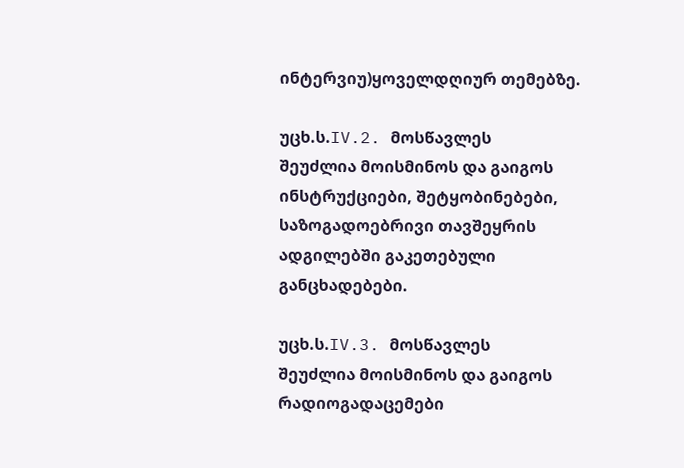ინტერვიუ)ყოველდღიურ თემებზე.

უცხ.ს.IV.2. მოსწავლეს
შეუძლია მოისმინოს და გაიგოს ინსტრუქციები, შეტყობინებები, საზოგადოებრივი თავშეყრის ადგილებში გაკეთებული განცხადებები.

უცხ.ს.IV.3. მოსწავლეს
შეუძლია მოისმინოს და გაიგოს რადიოგადაცემები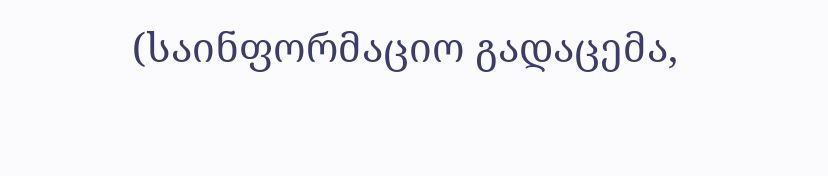(საინფორმაციო გადაცემა,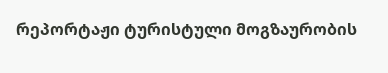რეპორტაჟი ტურისტული მოგზაურობის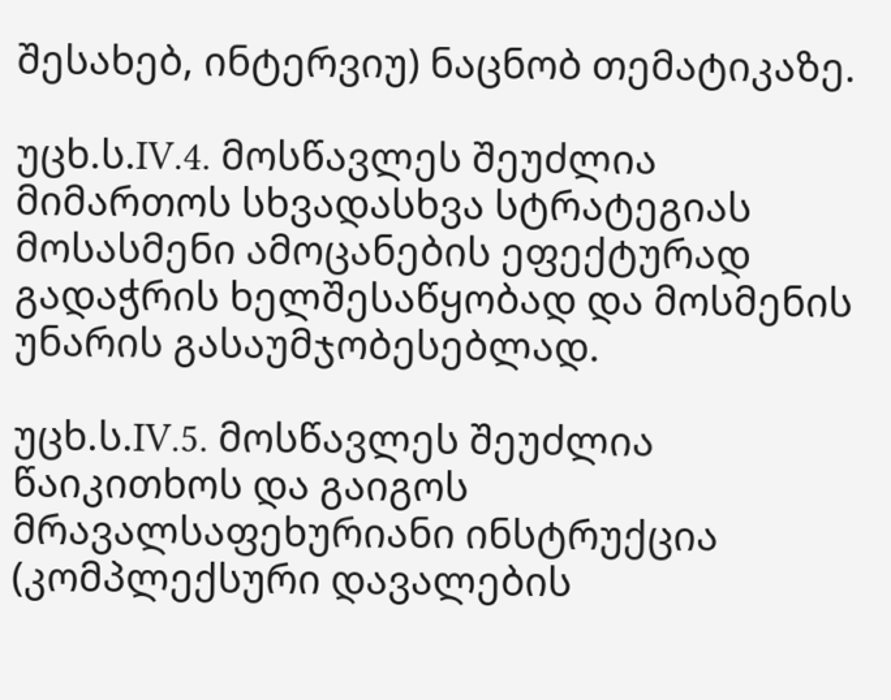შესახებ, ინტერვიუ) ნაცნობ თემატიკაზე.

უცხ.ს.IV.4. მოსწავლეს შეუძლია მიმართოს სხვადასხვა სტრატეგიას მოსასმენი ამოცანების ეფექტურად გადაჭრის ხელშესაწყობად და მოსმენის უნარის გასაუმჯობესებლად.

უცხ.ს.IV.5. მოსწავლეს შეუძლია წაიკითხოს და გაიგოს მრავალსაფეხურიანი ინსტრუქცია (კომპლექსური დავალების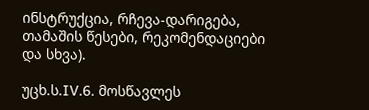ინსტრუქცია, რჩევა-დარიგება, თამაშის წესები, რეკომენდაციები და სხვა).

უცხ.ს.IV.6. მოსწავლეს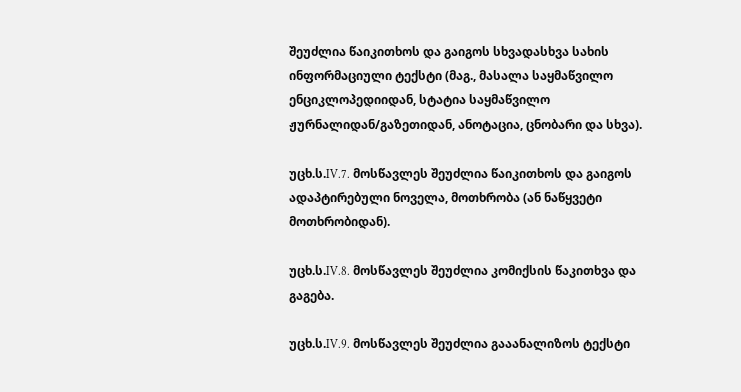შეუძლია წაიკითხოს და გაიგოს სხვადასხვა სახის ინფორმაციული ტექსტი (მაგ., მასალა საყმაწვილო ენციკლოპედიიდან, სტატია საყმაწვილო ჟურნალიდან/გაზეთიდან, ანოტაცია, ცნობარი და სხვა).

უცხ.ს.IV.7. მოსწავლეს შეუძლია წაიკითხოს და გაიგოს ადაპტირებული ნოველა, მოთხრობა (ან ნაწყვეტი მოთხრობიდან).

უცხ.ს.IV.8. მოსწავლეს შეუძლია კომიქსის წაკითხვა და გაგება.

უცხ.ს.IV.9. მოსწავლეს შეუძლია გააანალიზოს ტექსტი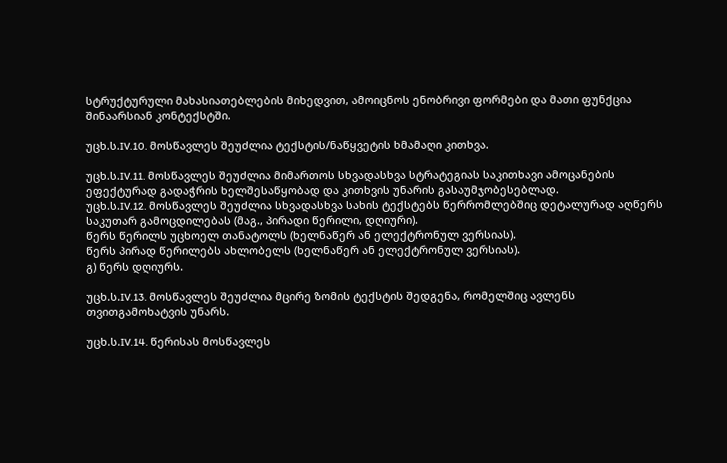სტრუქტურული მახასიათებლების მიხედვით, ამოიცნოს ენობრივი ფორმები და მათი ფუნქცია შინაარსიან კონტექსტში.

უცხ.ს.IV.10. მოსწავლეს შეუძლია ტექსტის/ნაწყვეტის ხმამაღი კითხვა.

უცხ.ს.IV.11. მოსწავლეს შეუძლია მიმართოს სხვადასხვა სტრატეგიას საკითხავი ამოცანების ეფექტურად გადაჭრის ხელშესაწყობად და კითხვის უნარის გასაუმჯობესებლად.
უცხ.ს.IV.12. მოსწავლეს შეუძლია სხვადასხვა სახის ტექსტებს წერრომლებშიც დეტალურად აღწერს საკუთარ გამოცდილებას (მაგ., პირადი წერილი, დღიური).
წერს წერილს უცხოელ თანატოლს (ხელნაწერ ან ელექტრონულ ვერსიას).
წერს პირად წერილებს ახლობელს (ხელნაწერ ან ელექტრონულ ვერსიას).
გ) წერს დღიურს.

უცხ.ს.IV.13. მოსწავლეს შეუძლია მცირე ზომის ტექსტის შედგენა, რომელშიც ავლენს თვითგამოხატვის უნარს.

უცხ.ს.IV.14. წერისას მოსწავლეს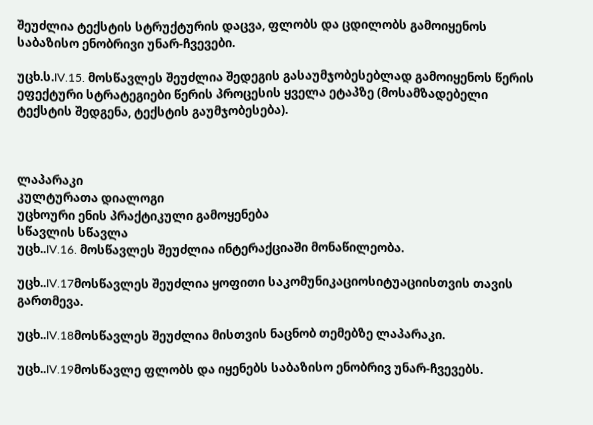შეუძლია ტექსტის სტრუქტურის დაცვა, ფლობს და ცდილობს გამოიყენოს საბაზისო ენობრივი უნარ-ჩვევები.

უცხ.ს.IV.15. მოსწავლეს შეუძლია შედეგის გასაუმჯობესებლად გამოიყენოს წერის ეფექტური სტრატეგიები წერის პროცესის ყველა ეტაპზე (მოსამზადებელი ტექსტის შედგენა, ტექსტის გაუმჯობესება).



ლაპარაკი
კულტურათა დიალოგი
უცხოური ენის პრაქტიკული გამოყენება
სწავლის სწავლა
უცხ..IV.16. მოსწავლეს შეუძლია ინტერაქციაში მონაწილეობა.

უცხ..IV.17მოსწავლეს შეუძლია ყოფითი საკომუნიკაციოსიტუაციისთვის თავის გართმევა.

უცხ..IV.18მოსწავლეს შეუძლია მისთვის ნაცნობ თემებზე ლაპარაკი.

უცხ..IV.19მოსწავლე ფლობს და იყენებს საბაზისო ენობრივ უნარ-ჩვევებს.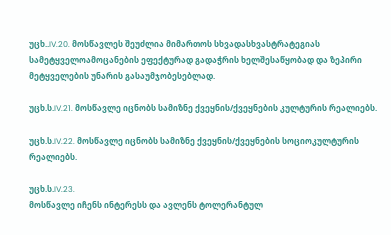უცხ..IV.20. მოსწავლეს შეუძლია მიმართოს სხვადასხვასტრატეგიას სამეტყველოამოცანების ეფექტურად გადაჭრის ხელშესაწყობად და ზეპირი მეტყველების უნარის გასაუმჯობესებლად.

უცხ.ს.IV.21. მოსწავლე იცნობს სამიზნე ქვეყნის/ქვეყნების კულტურის რეალიებს.

უცხ.ს.IV.22. მოსწავლე იცნობს სამიზნე ქვეყნის/ქვეყნების სოციოკულტურის რეალიებს.

უცხ.ს.IV.23.
მოსწავლე იჩენს ინტერესს და ავლენს ტოლერანტულ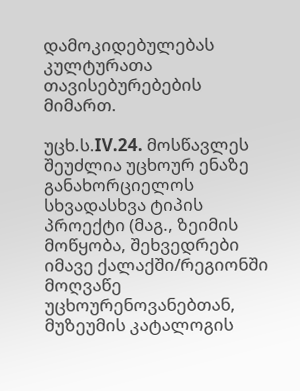დამოკიდებულებას კულტურათა თავისებურებების მიმართ.

უცხ.ს.IV.24. მოსწავლეს შეუძლია უცხოურ ენაზე განახორციელოს სხვადასხვა ტიპის პროექტი (მაგ., ზეიმის მოწყობა, შეხვედრები იმავე ქალაქში/რეგიონში მოღვაწე უცხოურენოვანებთან,
მუზეუმის კატალოგის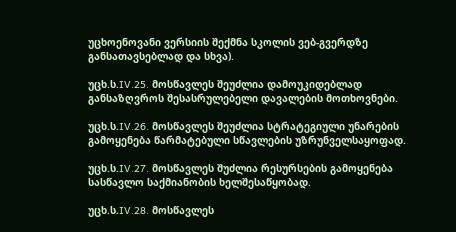უცხოენოვანი ვერსიის შექმნა სკოლის ვებ-გვერდზე განსათავსებლად და სხვა).

უცხ.ს.IV.25. მოსწავლეს შეუძლია დამოუკიდებლად განსაზღვროს შესასრულებელი დავალების მოთხოვნები.

უცხ.ს.IV.26. მოსწავლეს შეუძლია სტრატეგიული უნარების გამოყენება წარმატებული სწავლების უზრუნველსაყოფად.

უცხ.ს.IV.27. მოსწავლეს შუძლია რესურსების გამოყენება სასწავლო საქმიანობის ხელშესაწყობად.

უცხ.ს.IV.28. მოსწავლეს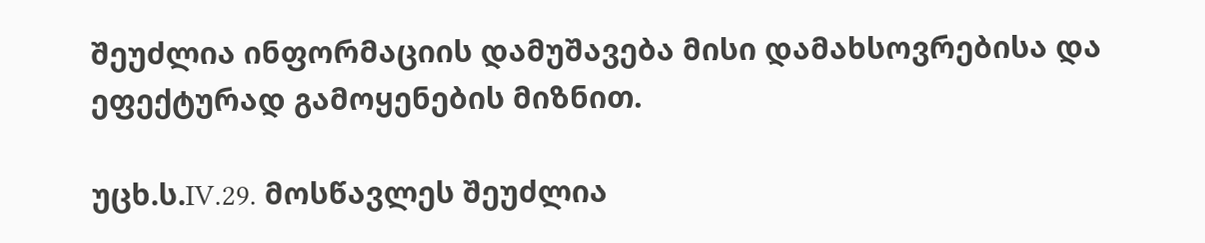შეუძლია ინფორმაციის დამუშავება მისი დამახსოვრებისა და ეფექტურად გამოყენების მიზნით.

უცხ.ს.IV.29. მოსწავლეს შეუძლია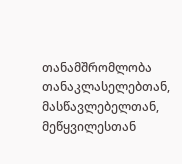თანამშრომლობა თანაკლასელებთან, მასწავლებელთან, მეწყვილესთან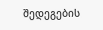შედეგების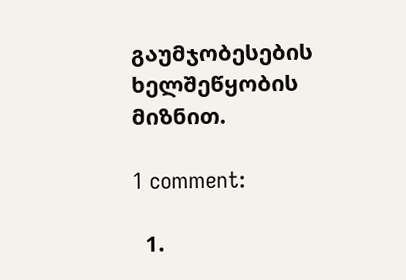გაუმჯობესების ხელშეწყობის მიზნით.

1 comment:

  1.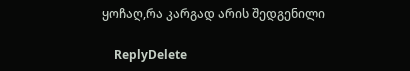ყოჩაღ,რა კარგად არის შედგენილი

    ReplyDelete